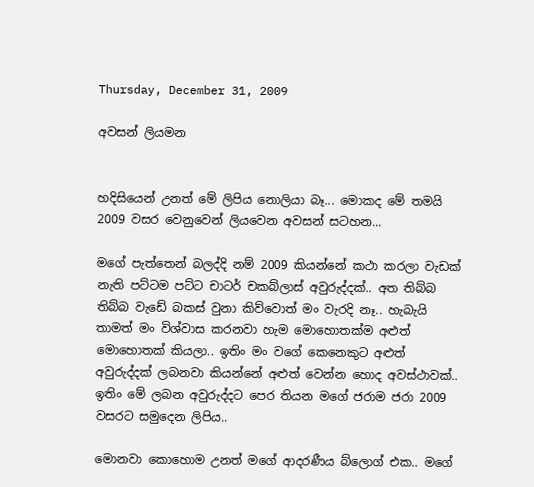Thursday, December 31, 2009

අවසන් ලියමන


හදිසියෙන් උනත් මේ ලිපිය නොලියා බෑ... මොකද මේ තමයි 2009 වසර වෙනුවෙන් ලියවෙන අවසන් සටහන...

මගේ ‍පැත්තෙන් බලද්දි නම් 2009 කියන්නේ කථා කරලා වැඩක් නැති පට්ටම පට්ට චාටර් චකබ්ලාස් අවුරුද්දක්.. අත තිබ්බ තිබ්බ වැඩේ බකස් වුනා කිව්වොත් මං වැරදි නෑ.. හැබැයි තාමත් මං විශ්වාස කරනවා හැම මොහොතක්ම අළුත් මොහොතක් කියලා.. ඉතිං මං වගේ කෙනෙකුට අළුත් අවුරුද්දක් ලබනවා කියන්නේ අළුත් වෙන්න හොද අවස්ථාවක්.. ඉතිං මේ ලබන අවුරුද්දට පෙර තියන මගේ ජරාම ජරා 2009 වසරට සමුදෙන ලිපිය..

මොනවා කොහොම උනත් මගේ ආදරණීය බ්ලොග් එක.. මගේ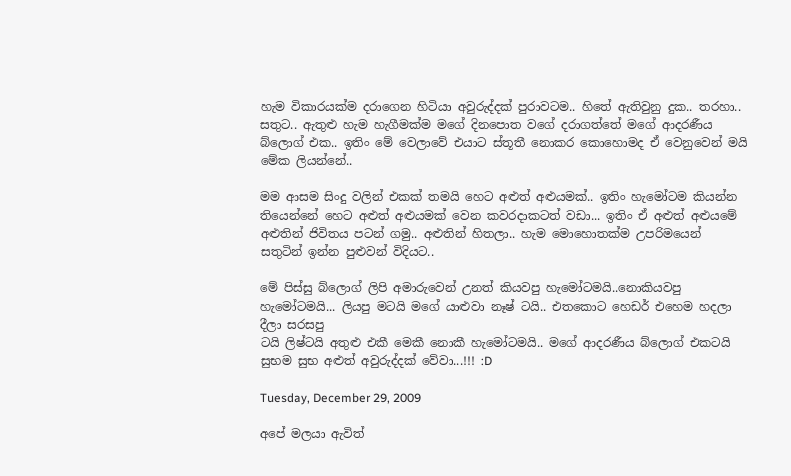හැම විකාරයක්ම දරාගෙන හිටියා අවුරුද්දක් පුරාවටම.. හිතේ ඇතිවුනු දුක.. තරහා.. සතුට.. ඇතුළු හැම හැගීමක්ම මගේ දිනපොත වගේ දරාගත්තේ මගේ ආදරණීය බ්ලොග් එක.. ඉතිං මේ වෙලාවේ එයාට ස්තූතී නොකර කොහොමද ඒ වෙනුවෙන් මයි මේක ලියන්නේ..

මම ආසම සිංදු වලින් එකක් තමයි හෙට අළුත් අළුයමක්.. ඉතිං හැමෝටම කියන්න තියෙන්නේ හෙට අළුත් අළුයමක් වෙන කවරදාකටත් වඩා... ඉතිං ඒ අළුත් අළුයමේ අළුතින් ජිවිතය පටන් ගමු.. අළුතින් හිතලා.. හැම මොහොතක්ම උපරිමයෙන් සතුටින් ඉන්න පුළුවන් විදියට..

මේ ‍පිස්සු බ්ලොග් ලිපි අමාරුවෙන් උනත් කියවපු ‍හැමෝටමයි..නොකියවපු හැමෝටමයි... ලියපු මටයි මගේ යාළුවා නෑෂ් ටයි.. එතකොට හෙඩර් ‍එ‍හෙම හදලා දීලා සරසපු
ටයි ලිෂ්ටයි අතුළු එකී මෙකී නොකී හැමෝටමයි.. මගේ ආදරණීය බ්ලොග් එකටයි සුභම සුභ අළුත් අවුරුද්දක් වේවා...!!! :D

Tuesday, December 29, 2009

අපේ මලයා ඇවිත්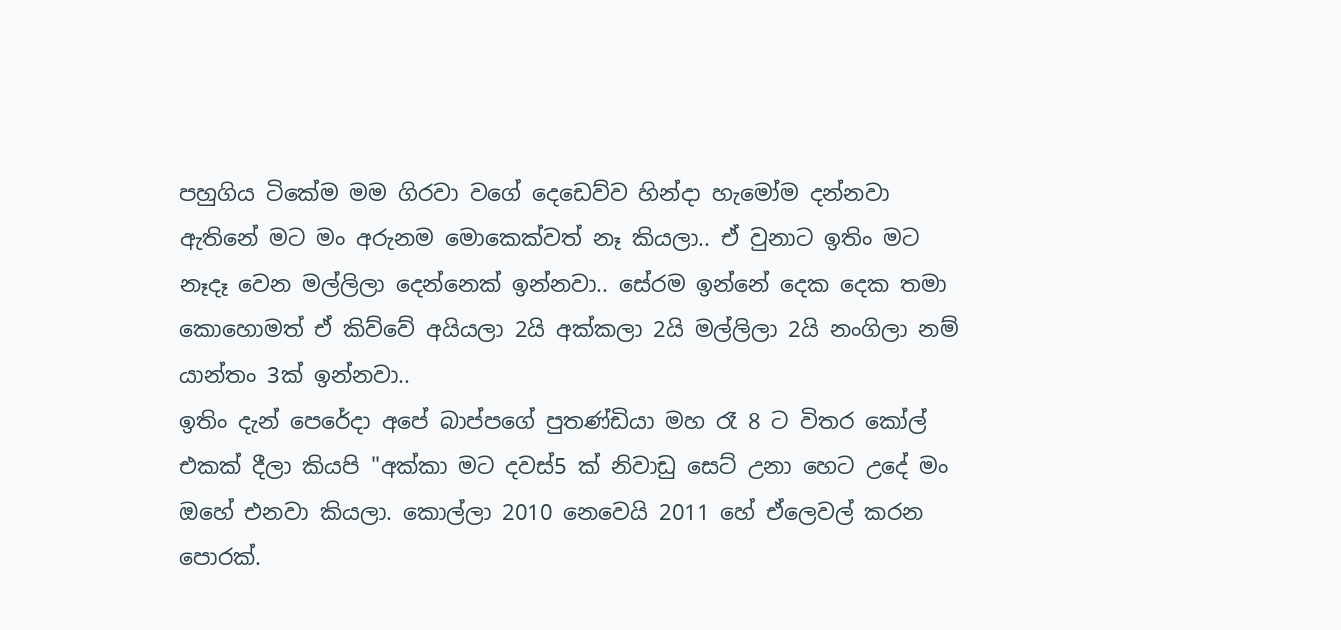පහුගිය ටිකේම මම ගිරවා වගේ දෙඩෙව්ව හින්දා හැමෝම දන්නවා ඇතිනේ මට මං අරුනම මොකෙක්වත් නෑ කියලා.. ඒ වුනාට ඉතිං මට නෑදෑ වෙන මල්ලිලා දෙන්නෙක් ඉන්නවා.. සේරම ඉන්නේ දෙක දෙක තමා කොහොමත් ඒ කිව්වේ අයියලා 2යි අක්කලා 2යි මල්ලිලා 2යි නංගිලා නම් යාන්තං 3ක් ඉන්නවා..
ඉතිං දැන් පෙරේදා අපේ බාප්පගේ පුතණ්ඩියා මහ රෑ 8 ට විතර කෝල් එකක් දීලා කියපි "අක්කා මට දවස්5 ක් නිවාඩු සෙට් උනා හෙට උදේ මං ඔහේ එනවා කියලා. කොල්ලා 2010 නෙවෙයි 2011 හේ ‍ඒලෙවල් කරන පොරක්.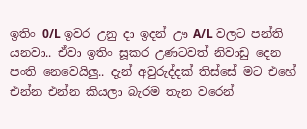ඉතිං 0/L ඉවර උනු දා ඉදන් ඌ A/L වලට පන්ති යනවා.. ඒවා ඉතිං සූකර උණටවත් නිවාඩු දෙන පංති නෙවෙයිලු.. දැන් අවුරුද්දක් තිස්සේ මට එහේ එන්න එන්න කියලා බැරම තැන වරෙන්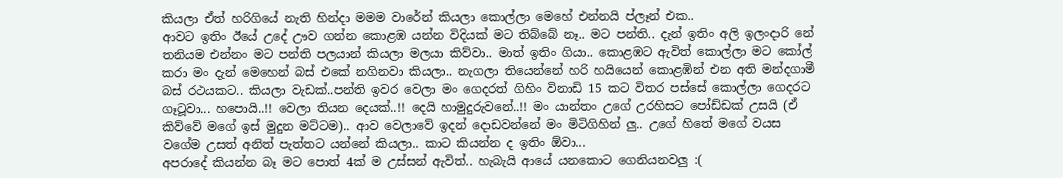කියලා ඒත් හරිගියේ නැති හින්දා මමම වාරේන් කියලා කොල්ලා මෙහේ එන්නයි ප්ලෑන් එක..
ආවට ඉතිං ඊයේ උදේ ඌව ගන්න කොළඹ යන්න විදියක් මට තිබ්බේ නෑ.. මට පන්ති.. දැන් ඉතිං අලි ඉලංදාරි නේ තනියම එන්නං මට පන්ති පලයාන් කියලා මලයා කිව්වා.. මාත් ඉතිං ගියා.. කොළඹට ඇවිත් කොල්ලා මට කෝල් කරා මං දැන් මෙහෙන් බස් එකේ නගිනවා කියලා.. නැගලා තියෙන්නේ හරි හයියෙන් කොළඹින් එන අති මන්දගාමී බස් රථයකට.. කියලා වැඩක්..පන්ති ඉවර වෙලා මං ගෙදරත් ගිහිං විනාඩි 15 කට විතර පස්සේ කොල්ලා ගෙදරට ගෑටූවා... හපොයි..!! වෙලා තියන දෙයක්..!! දෙයි හාමුදුරුවනේ..!! මං යාන්තං උගේ උරහිසට පෝඩ්ඩක් උසයි (ඒ කිව්වේ මගේ ඉස් මුදුන මට්ටම).. ආව වෙලාවේ ඉදන් දොඩවන්නේ මං මිටිගිහින් ලු.. උගේ හිතේ මගේ වයස වගේම උසත් අනිත් පැත්තට යන්නේ කියලා.. කාට කියන්න ද ඉතිං ඕවා...
අපරාදේ කියන්න බෑ මට පොත් 4ක් ම උස්සන් ඇවිත්.. හැබැයි ආයේ යනකොට ගෙනියනවලු :(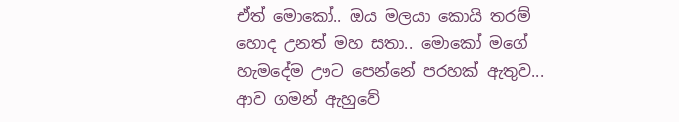ඒත් මොකෝ.. ඔය මලයා කොයි තරම් හොද උනත් මහ සතා.. මොකෝ මගේ හැමදේම ඌට පෙන්නේ පරහක් ඇතුව... ආව ගමන් ඇහුවේ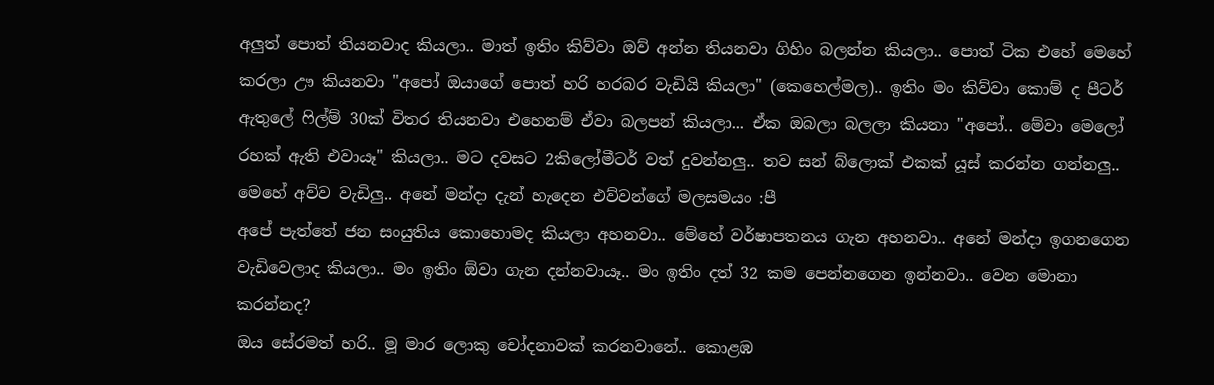අලුත් පොත් තියනවාද කියලා.. මාත් ඉතිං කිව්වා ඔව් අන්න තියනවා ගිහිං බලන්න කියලා.. පොත් ටික එහේ මෙහේ කරලා ඌ කියනවා "අපෝ ඔයාගේ පොත් හරි හරබර වැඩියි කියලා" (කෙහෙල්මල).. ඉතිං මං කිව්වා කොම් ද පීටර් ඇතුලේ ෆිල්ම් 30ක් විතර තියනවා එහෙනම් ඒවා බලපන් කියලා... ඒක ඔබලා බලලා කියනා "අපෝ.. මේවා මෙලෝ රහක් ඇති එවා‍යෑ" කියලා.. මට දවසට 2කිලෝමීටර් වත් දුවන්නලු.. තව සන් බ්ලොක් එකක් යූස් කරන්න ගන්නලු.. මෙහේ අව්ව වැඩිලු.. අනේ මන්දා දැන් හැදෙන එව්වන්ගේ මලසමයං :පී
අපේ පැත්තේ ජන සංයුතිය කොහොමද කියලා අහනවා.. මේහේ වර්ෂාපතනය ගැන අහනවා.. අනේ මන්දා ‍ඉගනගෙන වැඩිවෙලාද කියලා.. මං ‍ඉතිං ඕවා ගැන දන්නවා‍යෑ.. මං ඉතිං දත් 32 කම පෙන්නගෙන ඉන්නවා.. වෙන මොනා කරන්නද?
ඔය සේරමත් හරි.. මූ මාර ලොකු චෝදනාවක් කරනවානේ.. කොළඹ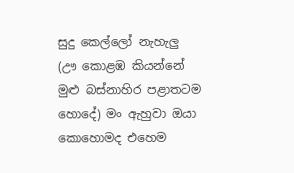සුදු කෙල්ලෝ නැහැලු (ඌ කොළඹ කියන්නේ මුළු බස්නාහිර පළාතටම හොදේ) මං ඇහුවා ඔයා කොහොමද එහෙම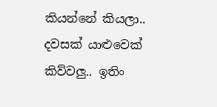කියන්නේ කියලා.. දවසක් යාළුවෙක් කිව්වලු.. ඉතිං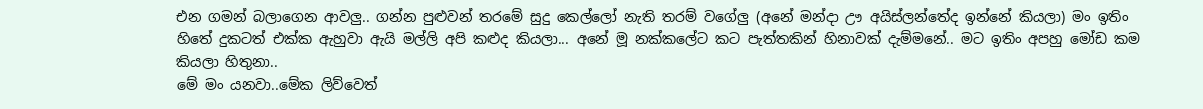එන ගමන් බලාගෙන ආවලු.. ගන්න පුළුවන් තරමේ සුදු කෙල්ලෝ නැති තරම් වගේලු (අනේ මන්දා ඌ අයිස්ලන්තේද ඉන්නේ කියලා) මං ඉතිං හිතේ දුකටත් එක්ක ඇහුවා ඇයි මල්ලි අපි කළුද කියලා... අනේ මූ නක්කලේට කට පැත්තකින් හිනාවක් දැම්මනේ.. මට ඉතිං අපහු මෝඩ කම කියලා හිතුනා..
මේ මං යනවා..මේක ලිව්වෙත්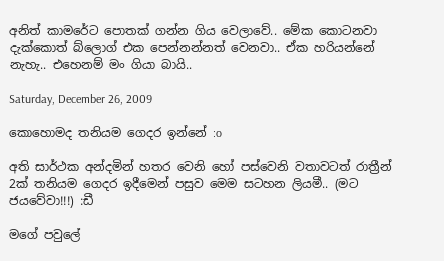අනිත් කාමරේට පොතක් ගන්න ගිය වෙලාවේ.. මේක කොටනවා දැක්කොත් බ්ලොග් එක පෙන්නන්නත් වෙනවා.. ඒක හරියන්නේ නැහැ.. එහෙනම් මං ගියා බායි..

Saturday, December 26, 2009

කොහොමද තනියම ගෙදර ඉන්නේ :o

අති සාර්ථක අන්දමින් හතර වෙනි හෝ පස්වෙනි වතාවටත් රාත්‍රීන් 2ක් තනියම ගෙදර ඉදීමෙන් පසුව මෙම සටහන ලියමී.. (මට ජයවේවා!!!) :ඩී

මගේ පවුලේ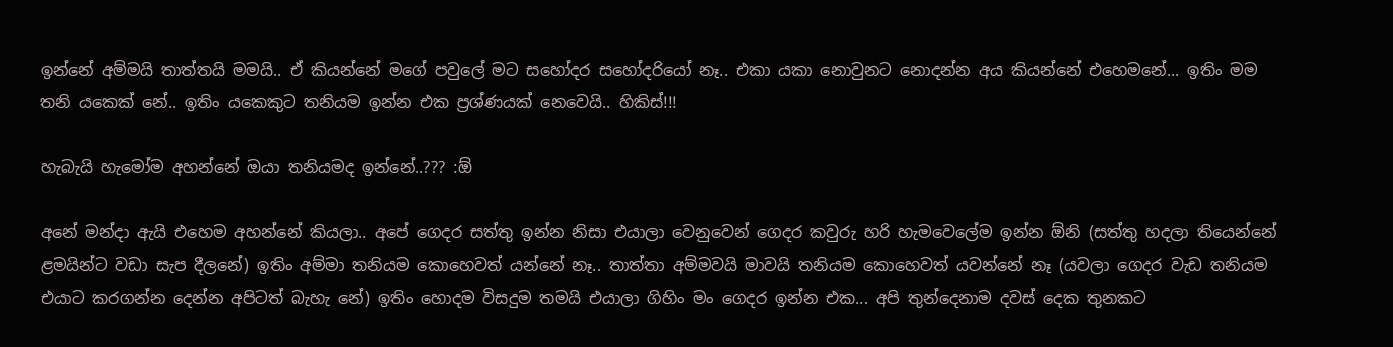ඉන්නේ අම්මයි තාත්තයි මමයි.. ඒ කියන්නේ මගේ පවුලේ මට සහෝදර සහෝදරියෝ නෑ.. එකා යකා නොවුනට නොදන්න අය කියන්නේ එහෙමනේ... ඉතිං මම තනි යකෙක් නේ.. ඉතිං යකෙකුට තනියම ඉන්න එක ප්‍රශ්ණයක් නෙවෙයි.. හිකිස්!!!

හැබැයි ‍හැමෝම අහන්නේ ඔයා තනියමද ඉන්නේ..??? :ඕ

අනේ මන්දා ඇයි එහෙම අහන්නේ කියලා.. අපේ ගෙදර සත්තු ඉන්න නිසා එයාලා වෙනුවෙන් ගෙදර කවුරු හරි හැමවෙලේම ඉන්න ඕනි (සත්තු හදලා තියෙන්නේ ළමයින්ට වඩා සැප දීලනේ) ඉතිං අම්මා තනියම කොහෙවත් යන්නේ නෑ.. තාත්තා අම්මවයි මාවයි තනියම කොහෙවත් යවන්නේ නෑ (යවලා ගෙදර වැඩ තනියම එයාට කරගන්න දෙන්න අපිටත් බැහැ නේ) ඉතිං හොදම විසදුම තමයි එයාලා ගිහිං මං ගෙදර ඉන්න එක... අපි තුන්දෙනාම දවස් දෙක තුනකට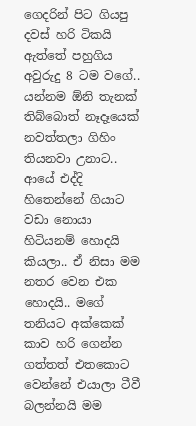ගෙදරින් පිට ගියපු දවස් හරි ටිකයි ඇත්තේ පහුගිය අවුරුදු 8 ටම වගේ.. යන්නම ඕනි තැනක් තිබ්බොත් නෑදෑයෙක් නවත්තලා ගිහිං තියනවා උනාට.. ආයේ එද්දි හිතෙන්නේ ගියාට ව‍ඩා නොයා හිටියනම් හොදයි කියලා.. ඒ නිසා මම නතර වෙන එක හොදයි.. මගේ තනියට අක්කෙක් කාව හරි ගෙන්න ගත්තත් එතකොට වෙන්නේ එයාලා ටීවී බලන්නයි මම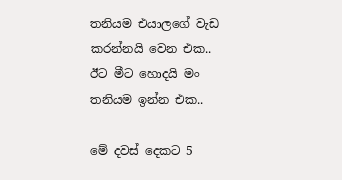තනියම එයාලගේ වැඩ කරන්නයි වෙන එක.. ඊට මීට හොදයි මං තනියම ඉන්න එක..

මේ දවස් දෙකට 5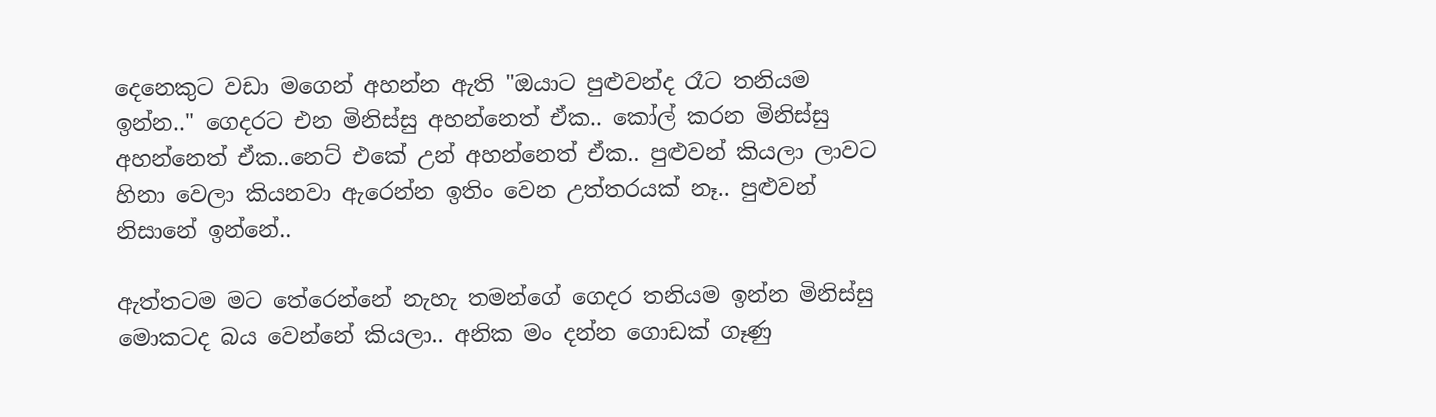දෙනෙකුට වඩා මගෙන් අහන්න ඇති "ඔයාට පුළුවන්ද රෑට තනියම ඉන්න.." ගෙදරට එන මිනිස්සු අහන්නෙත් ඒක.. කෝල් කරන මිනිස්සු අහන්නෙත් ඒක..නෙට් එකේ උන් අහන්නෙත් ඒක.. පුළුවන් කියලා ලාවට හිනා වෙලා කියනවා ඇරෙන්න ඉතිං වෙන උත්තරයක් නෑ.. පුළුවන් නිසානේ ඉන්නේ..

ඇත්තටම මට තේරෙන්නේ නැහැ තමන්ගේ ගෙදර තනියම ඉන්න මිනිස්සු මොකටද බය වෙන්නේ කියලා.. අනික මං දන්න ගොඩක් ගෑණු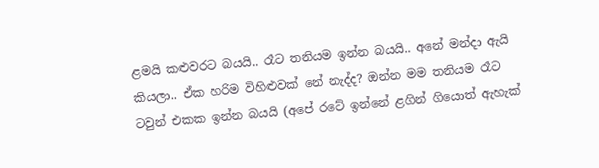ළමයි කළුවරට බයයි.. රෑට තනියම ඉන්න බයයි.. අනේ මන්දා ඇයි කියලා.. ඒක හරිම විහිළුවක් නේ නැද්ද? ඔන්න මම තනියම රෑට ටවුන් එකක ඉන්න බයයි (අපේ රටේ ඉන්නේ ළගින් ගියොත් ඇහැක්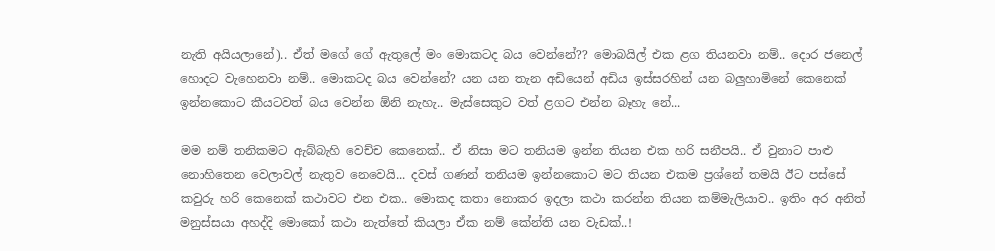නැති අයියලානේ).. ඒත් මගේ ගේ ඇතුලේ මං මොකටද බය වෙන්නේ?? මොබයිල් එක ළග තියනවා නම්.. දොර ජනෙල් හොදට වැහෙනවා නම්.. මොකටද බය වෙන්නේ? යන යන තැන අඩියෙන් අඩිය ඉස්සරහින් යන බලුහාමිනේ කෙනෙක් ඉන්නකොට කීයටවත් බය වෙන්න ඕනි නැහැ.. මැස්සෙකුට වත් ළගට එන්න බෑහැ නේ...

මම නම් තනිකමට ඇබ්බැහි වෙච්ච කෙනෙක්.. ඒ නිසා මට තනියම ඉන්න තියන එක හරි සනීපයි.. ඒ වුනාට පාළු නොහිතෙන වෙලාවල් නැතුව නෙවෙයි... දවස් ගණන් තනියම ඉන්නකොට මට තියන එකම ප්‍රශ්නේ තමයි ඊට පස්සේ කවුරු හරි කෙනෙක් කථාවට එන ‍එක.. මොකද කතා නොකර ඉදලා කථා කරන්න තියන කම්මැලියාව.. ඉතිං අර අනිත් මනුස්සයා අහද්දි‍ මොකෝ කථා නැත්තේ කියලා ඒක නම් කේන්ති යන වැඩක්..!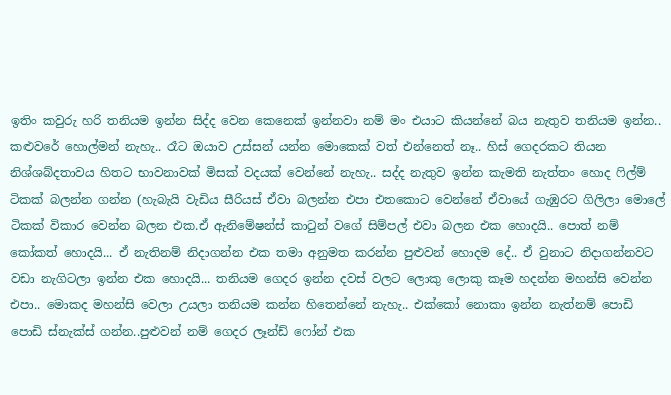ඉතිං කවුරු හරි තනියම ඉන්න සිද්ද වෙන කෙනෙක් ඉන්නවා නම් මං එයාට කියන්නේ බය නැතුව තනියම ඉන්න.. කළුවරේ හොල්මන් නැහැ.. රෑට ඔයාව උස්සන් යන්න මොකෙක් වත් එන්නෙත් නෑ.. හිස් ගෙදරකට තියන නිශ්ශබ්දතාවය හිතට භාවනාවක් මිසක් වදයක් වෙන්නේ නැහැ.. සද්ද නැතුව ඉන්න කැමති නැත්තං හොද ෆිල්ම් ටිකක් බලන්න ගන්න (හැබැයි වැඩිය සීරියස් ඒවා බලන්න එපා එතකොට වෙන්නේ ඒවායේ ගැඹුරට ගිලිලා මොලේ ටිකක් විකාර වෙන්න බලන එක.ඒ ඇනිමේෂන්ස් කාටුන් වගේ සිම්පල් එවා බලන එක හොදයි.. පොත් නම් කෝකත් හොදයි... ඒ නැතිනම් නිදාගන්න එක තමා අනුමත කරන්න පුළුවන් හොදම දේ.. ඒ වුනාට නිදාගන්නවට වඩා නැගිටලා ඉන්න එක හොදයි... තනියම ගෙදර ඉන්න දවස් වලට ලොකු ලොකු කෑම හදන්න මහන්සි වෙන්න එපා.. මොකද මහන්සි වෙලා උයලා තනියම කන්න හිතෙන්නේ නැහැ.. එක්කෝ නොකා ඉන්න නැත්නම් පොඩි පොඩි ස්නැක්ස් ගන්න..පුළුවන් නම් ගෙදර ලෑන්ඩ් ෆෝන් එක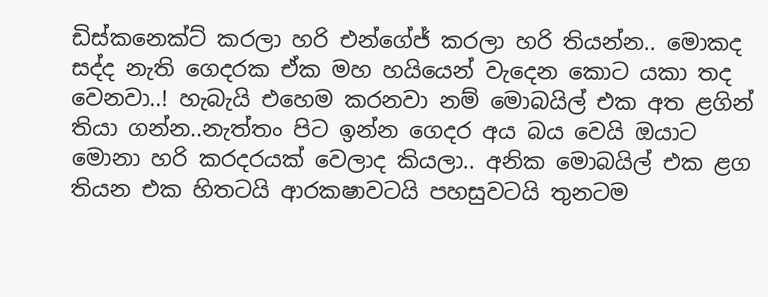ඩිස්කනෙක්ට් කරලා හරි එන්ගේජ් කරලා හරි තියන්න.. මොකද සද්ද නැති ගෙදරක ඒක මහ හයියෙන් වැදෙන කොට යකා තද වෙනවා..! හැබැයි එහෙම කරනවා නම් මොබයිල් එක අත ළගින් තියා ගන්න..නැත්තං පිට ඉන්න ගෙදර අය බය වෙයි ඔයාට මොනා හරි කරදරයක් වෙලාද කියලා.. අනික මොබයිල් එක ළග තියන එක හිතටයි ආරකෂාවටයි පහසුවටයි තුනටම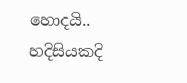හොදයි.. හදිසියකදි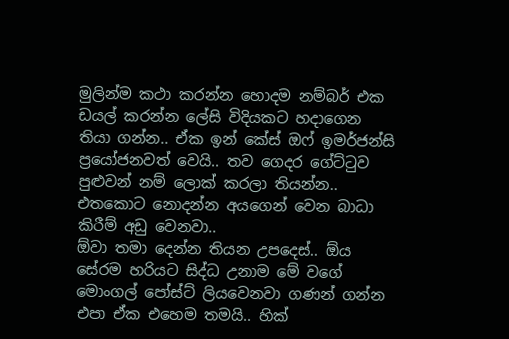මුලින්ම කථා කරන්න හොදම නම්බර් එක ඩයල් කරන්න ලේසි විදියකට හදාගෙන තියා ගන්න.. ඒක ඉන් කේස් ‍ඔෆ් ඉමර්ජන්සි ප්‍රයෝජනවත් වෙයි.. තව ගෙදර ගේට්ටුව පුළුවන් නම් ලොක් කරලා තියන්න.. එතකොට නොදන්න අයගෙන් වෙන බාධා කිරීම් අඩු වෙනවා..
ඕවා තමා දෙන්න තියන උපදෙස්.. ඕය සේරම හරියට සිද්ධ උනාම මේ වගේ මොංගල් පෝස්ට් ලියවෙනවා ගණන් ගන්න එපා ඒක එහෙම තමයි.. හික්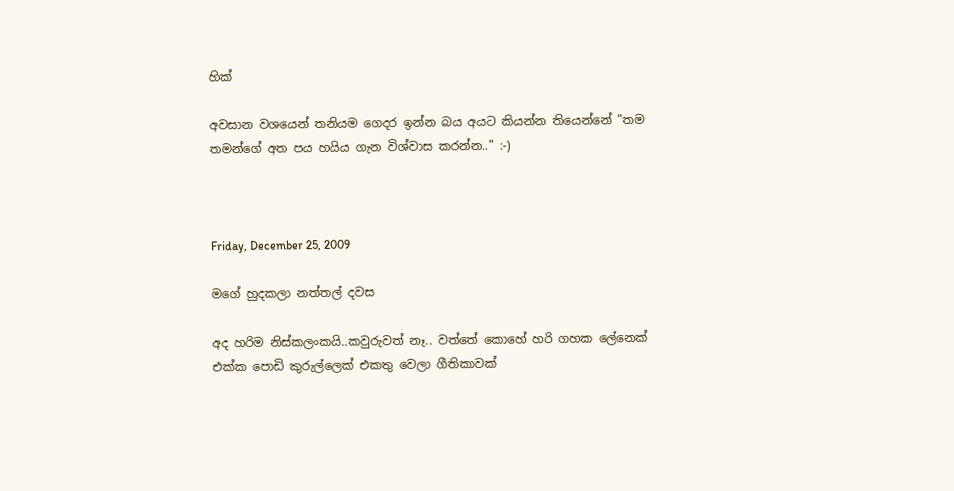හික්

අවසාන වශයෙන් තනියම ගෙදර ඉන්න බය අයට කියන්න තියෙන්නේ "තම තමන්ගේ අත පය හයිය ගැන විශ්වාස කරන්න.." :-)



Friday, December 25, 2009

මගේ හුදකලා නත්තල් දවස

අද හරිම නිස්කලංකයි..කවුරුවත් නෑ.. වත්තේ කොහේ හරි ගහක ලේනෙක් එක්ක පොඩි කුරුල්ලෙක් එකතු වෙලා ගීතිකාවක්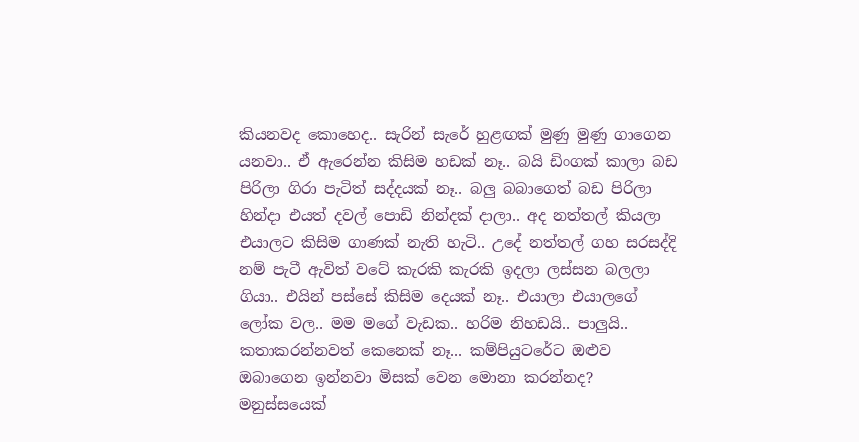කියනවද කොහෙද.. සැරින් සැරේ හුළඟක් මුණු මුණු ගාගෙන යනවා.. ඒ ඇරෙන්න කිසිම හඩක් නෑ.. බයි ඩිංගක් කාලා බඩ පිරිලා ගිරා පැටිත් සද්දයක් නෑ.. බලු බබාගෙත් බඩ පිරිලා හින්දා එයත් ‍දවල් පොඩි නින්දක් දාලා.. අද නත්තල් කියලා එයාලට කිසිම ගාණක් නැති හැටි.. උදේ නත්තල් ගහ සරසද්දි නම් පැටී ඇවිත් වටේ කැරකි කැරකි ඉදලා ලස්සන බලලා ගියා.. එයින් පස්සේ කිසිම දෙයක් නෑ.. එයාලා එයාලගේ ලෝක වල.. මම මගේ වැඩක.. හරිම නිහඩයි.. පාලුයි.. කතාකරන්නවත් කෙනෙක් නෑ... කම්පියුටරේට ඔළුව ඔබාගෙන ඉන්නවා මිසක් වෙන මොනා කරන්නද?
මනුස්සයෙක්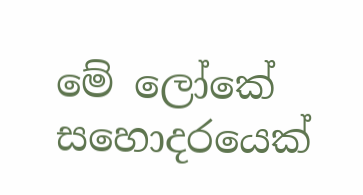මේ ලෝකේ සහොදරයෙක්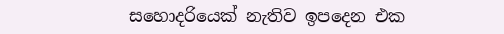සහොදරියෙක් නැතිව ඉපදෙන එක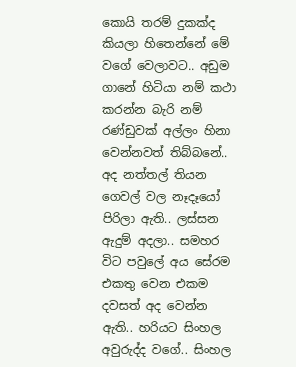කොයි තරම් දුකක්ද කියලා හිතෙන්නේ මේ වගේ වෙලාවට.. අඩුම ගානේ හිටියා නම් කථා කරන්න බැරි නම් රණ්ඩුවක් අල්ලං හි‍නා වෙන්නවත් තිබ්බනේ..
අද නත්තල් තියන ගෙවල් වල නෑ‍දෑයෝ පිරිලා ඇති.. ලස්සන ඇදුම් අදලා.. සමහර විට පවුලේ අය සේරම එකතු වෙන එකම දවසත් අද වෙන්න ඇති.. හරියට සිංහල අවුරුද්ද වගේ.. සිංහල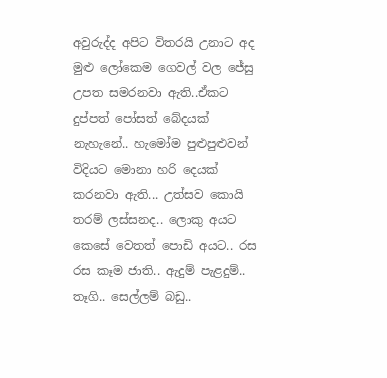අවුරුද්ද අපිට විතරයි උනාට අද මුළු ලෝකෙම ගෙවල් වල ජේසු උපත සමරනවා ඇති..ඒකට දුප්පත් පෝසත් බේදයක් නැහැනේ.. හැමෝම පුළුපුළුවන් විදියට මොනා හරි දෙයක් කරනවා ඇති... උත්සව කොයි තරම් ලස්සනද.. ලොකු අයට කෙසේ වෙතත් පොඩි අයට.. රස රස කෑම ජාති.. ඇදුම් පැළදුම්.. තෑගි.. සෙල්ලම් බඩු..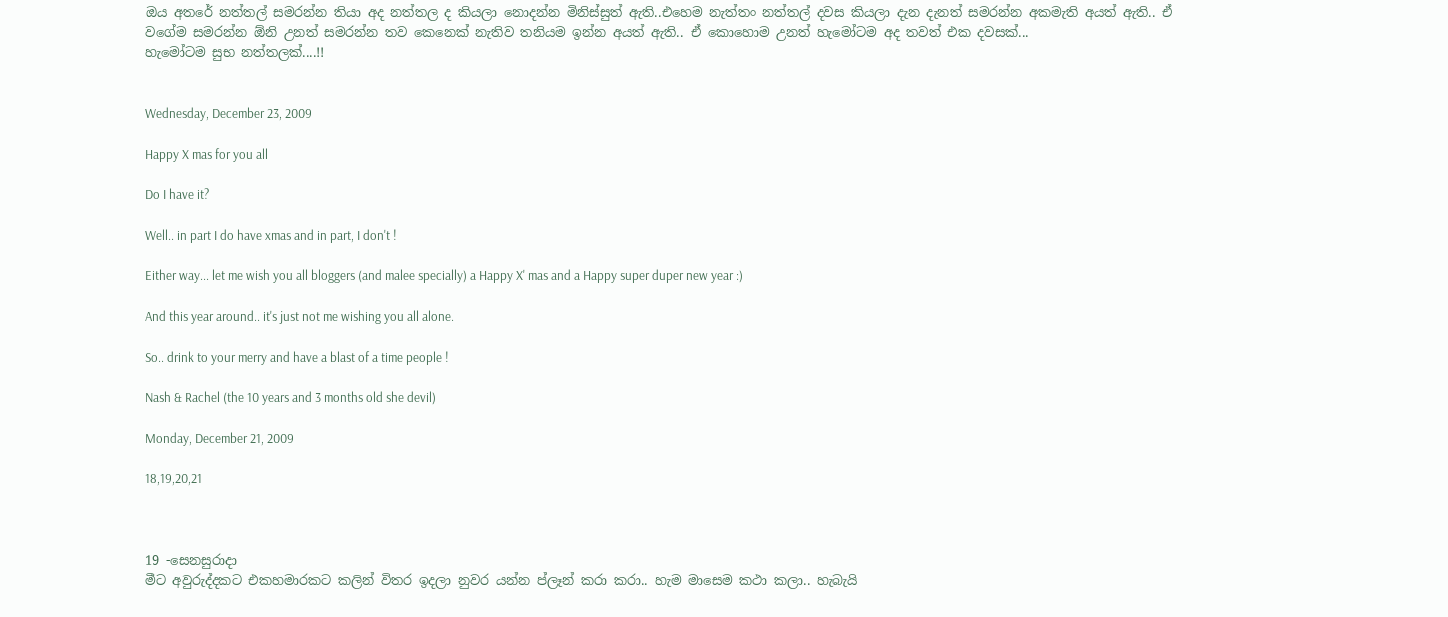ඔය අතරේ නත්තල් සමරන්න තියා අද නත්තල ද කියලා නොදන්න මිනිස්සුත් ඇති..එහෙම නැත්තං නත්තල් දවස කියලා දැන දැනත් සමරන්න අකමැති අයත් ඇති.. ඒ වගේම සමරන්න ඕනි උනත් සමරන්න තව කෙනෙක් නැතිව තනියම ඉන්න අයත් ඇති.. ඒ කොහොම උනත් හැමෝටම අද තවත් එක දවසක්...
හැමෝටම සුභ නත්තලක්....!!


Wednesday, December 23, 2009

Happy X mas for you all

Do I have it?

Well.. in part I do have xmas and in part, I don't !

Either way... let me wish you all bloggers (and malee specially) a Happy X' mas and a Happy super duper new year :)

And this year around.. it's just not me wishing you all alone.

So.. drink to your merry and have a blast of a time people !

Nash & Rachel (the 10 years and 3 months old she devil)

Monday, December 21, 2009

18,19,20,21



19 -සෙනසුරාදා
මීට අවුරුද්දකට එකහමාරකට කලින් විතර ඉදලා නුවර යන්න ප්ලෑන් කරා කරා.. හැම මාසෙම කථා කලා.. හැබැයි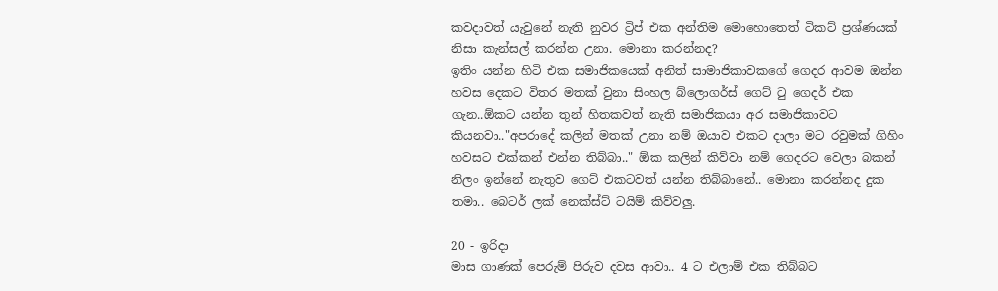කවදාවත් යැවුනේ නැති නුවර ට්‍රිප් එක අන්තිම මොහොතෙත් ටිකට් ප්‍රශ්ණයක් නිසා කැන්සල් කරන්න උනා. මොනා කරන්නද?
ඉතිං යන්න හිටි එක සමාජිකයෙක් අනිත් සාමාජිකාවකගේ ගෙදර ආවම ඔන්න හවස දෙකට විතර මතක් වුනා සිංහල බ්ලොගර්ස් ගෙට් ටු ගෙදර් එක ගැන..ඕකට යන්න තුන් හිතකවත් නැති සමාජිකයා අර සමාජිකාවට කියනවා.."අපරාදේ කලින් මතක් උනා නම් ඔයාව එකට දාලා මට රවුමක් ගිහිං හවසට එක්කන් එන්න තිබ්බා.." ඕක කලින් කිව්වා නම් ගෙදරට වෙලා බකන් නිලං ඉන්නේ නැතුව ගෙට් එකටවත් යන්න තිබ්බානේ.. මොනා කරන්නද දුක තමා.. බෙටර් ලක් නෙක්ස්ට් ටයිම් කිව්වලු.

20 - ඉරිදා
මාස ගාණක් පෙරුම් පිරුව දවස ආවා.. 4 ට එලාම් එක තිබ්බට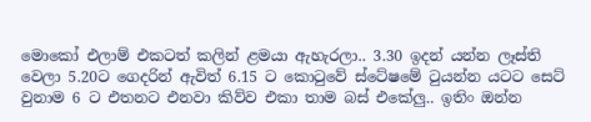මොකෝ එලාම් එකටත් කලින් ළමයා ඇහැරලා.. 3.30 ඉදන් යන්න ලෑස්ති වෙලා 5.20ට ගෙදරින් ඇවිත් 6.15 ට කොටුවේ ස්ටේෂමේ ටුයන්න යටට සෙට් වුනාම 6 ට එතනට එනවා කිව්ව එකා තාම බස් එකේලු.. ඉතිං ඔන්න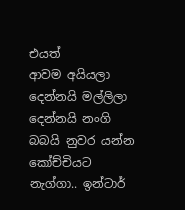එයත් ආවම ‍අයියලා දෙන්නයි මල්ලිලා දෙන්නයි නංගි බබයි නුවර යන්න කෝච්චි‍යට නැග්ගා.. ඉන්ටාර්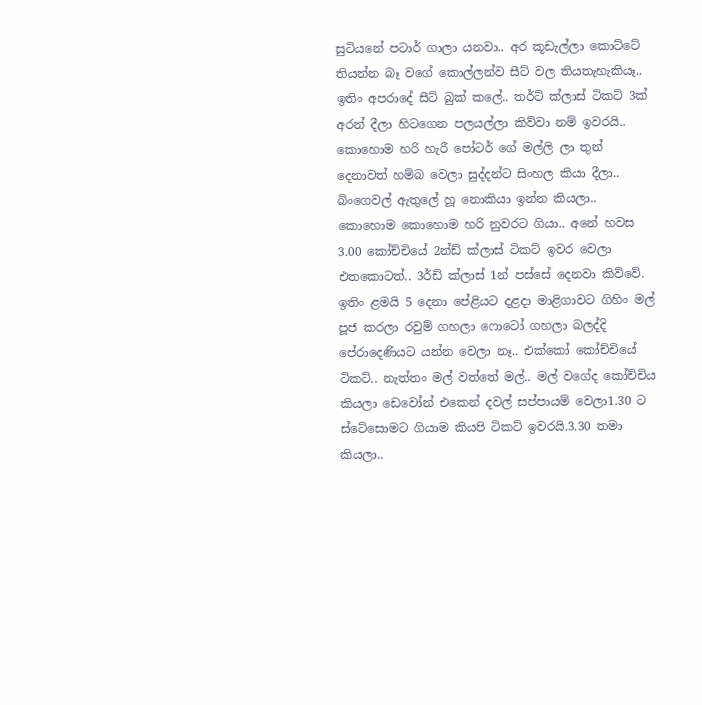සුටියනේ පටාර් ගාලා යනවා.. අර කූඩැල්ලා කොට්ටේ තියන්න බෑ වගේ කොල්ලන්ව සීට් වල තියතැහැකියෑ.. ඉතිං අපරාදේ සීට් බුක් කලේ.. තර්ට් ක්ලාස් ටිකට් 3ක් අරන් දීලා හිටගෙන පලයල්ලා කිව්වා නම් ඉවරයි.. කොහොම හරි හැරී පෝටර් ගේ මල්ලි ලා තුන් දෙනාවත් ‍හම්බ වෙලා සුද්දන්ට සිංහල කියා දීලා.. බිංගෙවල් ඇතු‍ලේ හූ නොකියා ඉන්න කියලා.. කොහොම කොහොම හරි නුවරට ගියා.. අනේ හවස 3.00 කෝච්චියේ 2න්ඩ් ක්ලාස් ටිකට් ඉවර වෙලා එතකොටත්.. 3ර්ඩ් ක්ලාස් 1න් පස්සේ දෙනවා කිව්වේ. ඉතිං ළමයි 5 දෙනා පේළියට දළදා මාළිගාවට ගිහිං මල් පූජ කරලා රවුම් ගහලා ෆොටෝ ගහලා බලද්දි පේරාදෙණියට යන්න වෙලා නෑ.. එක්කෝ කෝච්චියේ ටිකට්.. නැත්තං මල් වත්තේ මල්.. මල් වගේද කෝච්චිය කියලා ඩෙවෝන් එකෙන් දවල් සප්පායම් වෙලා1.30 ට ස්ටේසොමට ගියාම කියපි ටිකට් ඉවරයි.3.30 තමා කියලා..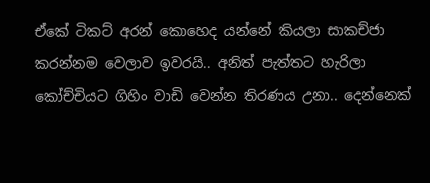ඒකේ ටිකට් අරන් කොහෙද යන්නේ කියලා සාකච්ජා කරන්නම වෙලාව ඉවරයි.. අනිත් පැත්තට හැරිලා කෝච්චියට ගිහිං වාඩි වෙන්න තිරණය උනා.. දෙන්නෙක්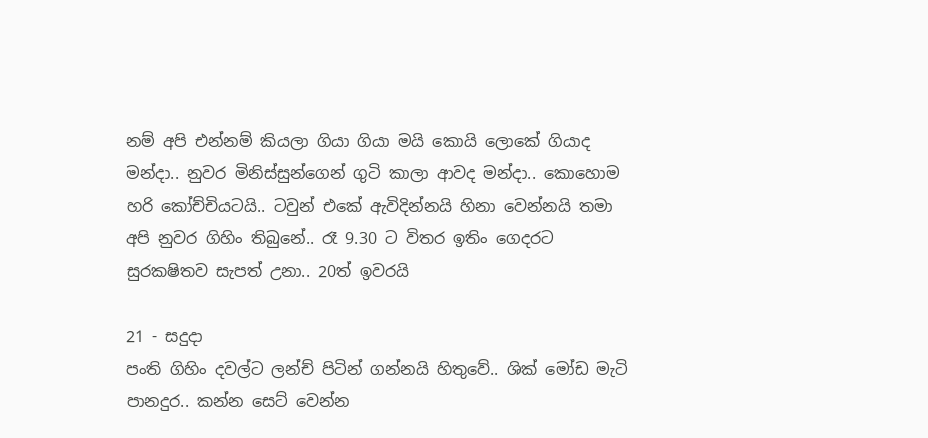නම් අපි එන්නම් කියලා ගියා ගියා මයි කොයි ලොකේ ගියාද මන්දා.. නුවර මිනිස්සුන්ගෙන් ගුටි කාලා ආවද මන්දා.. කොහොම හරි කෝච්චියටයි.. ටවුන් එකේ ඇවිදින්නයි හිනා වෙන්නයි තමා අපි නුවර ගිහිං තිබුනේ.. රෑ 9.30 ට විතර ඉතිං ගෙදරට සුරකෂිතව සැපත් උනා.. 20ත් ඉවරයි

21 - සදුදා
පංති ගිහිං දවල්ට ලන්ච් පිටින් ගන්නයි හිතුවේ.. ශික් මෝඩ මැටි පානදුර.. කන්න සෙට් වෙන්න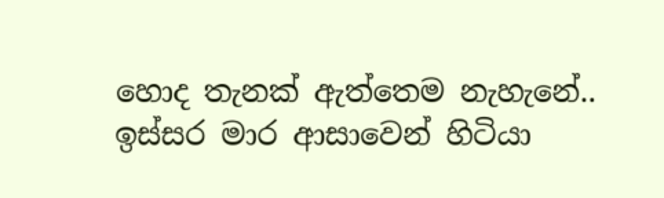හොද තැනක් ඇත්තෙම නැහැනේ.. ඉස්සර මාර ආසාවෙන් හිටියා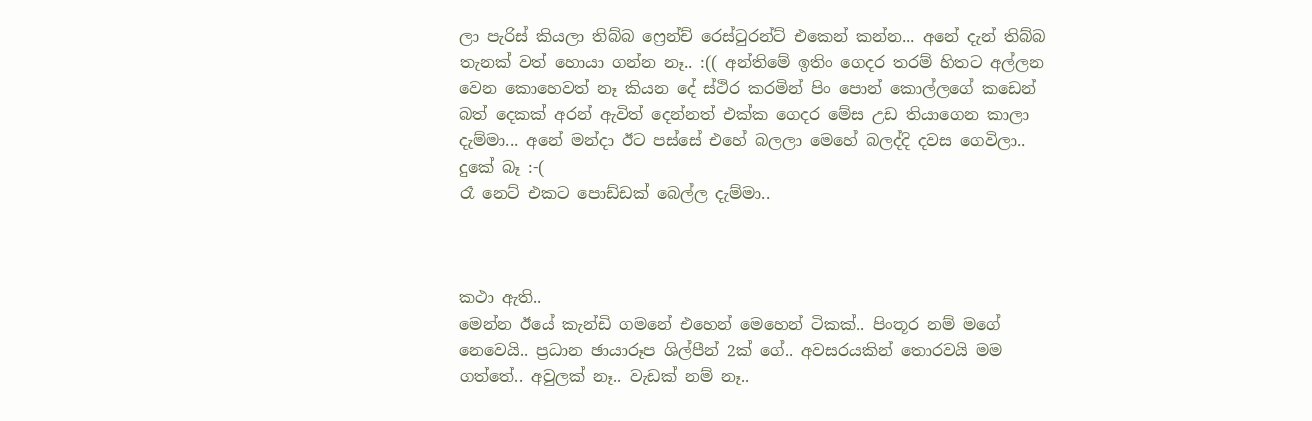ලා පැරිස් කියලා තිබ්බ ෆ්‍රෙන්ච් රෙස්ටුරන්ට් එකෙන් කන්න... අනේ දැන් තිබ්බ තැනක් වත් හොයා ගන්න නෑ.. :(( අන්තිමේ ඉතිං ගෙදර තරම් හිතට අල්ලන වෙන කොහෙවත් නෑ කියන දේ ස්ථිර ‍කරමින් පිං පොන් කොල්ලගේ කඩෙන් බත් දෙකක් අරන් ඇවිත් දෙන්නත් ‍එක්ක ගෙදර මේස උඩ තියාගෙන කාලා දැම්මා... අනේ මන්දා ඊට පස්සේ එහේ බලලා මෙහේ බලද්දි දවස ගෙවිලා.. දුකේ බෑ :-(
රෑ නෙට් එකට පොඩ්ඩක් බෙල්ල දැම්මා..



කථා ඇති..
මෙන්න ඊයේ කැන්ඩි ගමනේ එහෙන් මෙහෙන් ටිකක්.. පිංතූර නම් මගේ නෙවෙයි.. ප්‍රධාන ඡායාරූප ශිල්පීන් 2ක් ගේ.. අවසරයකින් තොරවයි මම ගත්තේ.. අවුලක් නෑ.. වැඩක් නම් නෑ..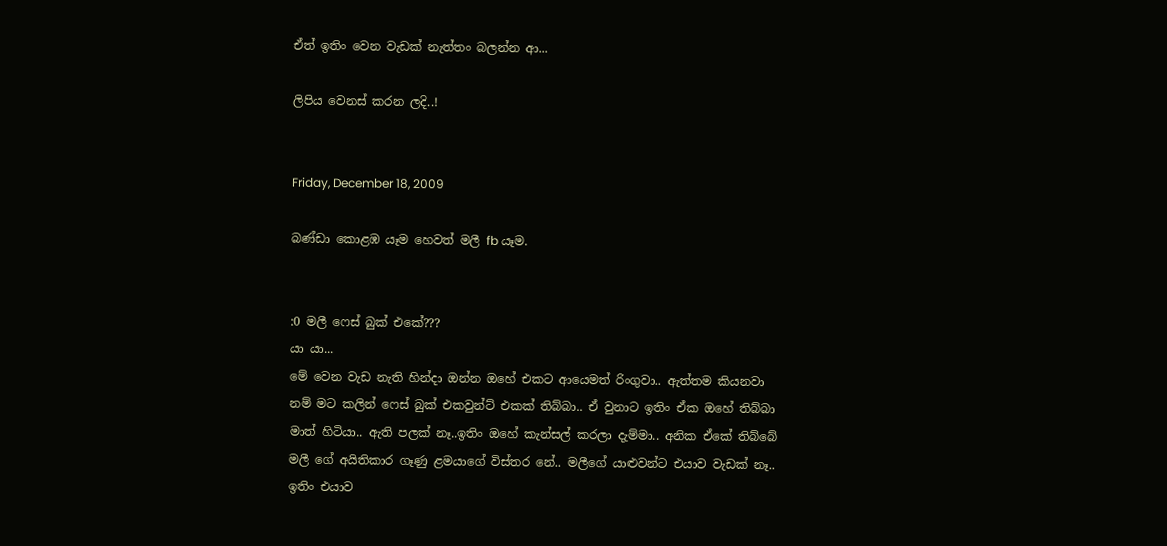ඒත් ඉතිං වෙන වැඩක් නැත්තං බලන්න ආ...

ලිපිය වෙනස් කරන ලදි..!


Friday, December 18, 2009

බණ්ඩා කොළඹ යෑම හෙවත් මලී fb යෑම.


:0 මලී ෆෙස් බුක් එකේ???
යා යා...
මේ වෙන වැඩ නැති හින්දා ඔන්න ඔහේ එකට ආයෙමත් රිංගුවා.. ඇත්තම කියනවා නම් මට කලින් ෆෙස් බුක් එකවුන්ට් එකක් තිබ්බා.. ඒ වුනාට ඉතිං ඒක ‍ඔහේ තිබ්බා මාත් හිටියා.. ඇති පලක් නෑ..ඉතිං ඔහේ කැන්සල් කරලා දැම්මා.. අනික ඒකේ තිබ්බේ මලී ගේ අයිතිකාර ගෑණු ළමයාගේ විස්තර නේ.. මලීගේ යාළුවන්ට එයාව වැඩක් නෑ.. ඉතිං එයාව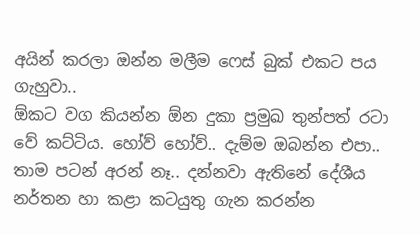අයින් කරලා ඔන්න මලීම ‍ෆෙස් බුක් එකට පය ගැහුවා..
ඕකට වග කියන්න ඕන දුකා ප්‍රමුඛ තුන්පත් රටා වේ කට්ටිය. හෝව් හෝව්.. දැම්ම ‍ඔබන්න එපා.. තාම පටන් අරන් නෑ.. දන්නවා ඇතිනේ දේශීය නර්තන හා කළා කටයුතු ගැන කරන්න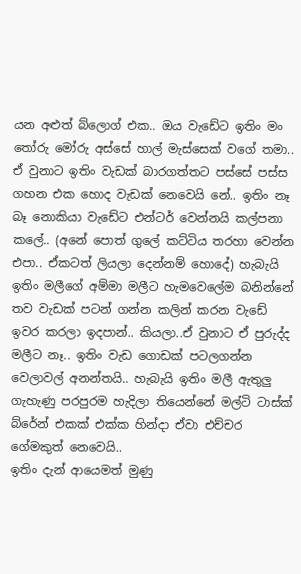යන අළුත් බ්ලොග් එක.. ඔය වැඩේට ඉතිං මං තෝරු මෝරු අස්සේ හාල් මැස්සෙක් වගේ තමා.. ඒ වුනාට ඉතිං වැඩක් බාරගත්තට පස්සේ පස්ස ගහන එක හොද වැඩක් නෙවෙයි නේ.. ඉතිං නෑ බෑ නොකියා වැඩේට එන්ටර් වෙන්නයි කල්පනා කලේ.. (අනේ පොත් ගුලේ කට්ටිය තරහා වෙන්න එපා.. ඒකටත් ලියලා දෙන්නම් හොදේ) හැබැයි ඉතිං මලීගේ අම්මා මලීට හැමවෙලේම බනින්නේ තව වැඩක් පටන් ගන්න කලින් කරන වැඩේ ඉවර කරලා ඉදපාන්.. කියලා..ඒ වුනාට ඒ පුරුද්ද මලීට නෑ.. ඉතිං වැඩ ගොඩක් පටලගන්න වෙලාවල් අනන්තයි.. හැබැයි ඉතිං මලී ඇතුලු ගැහැණු පරපුරම හැදිලා තියෙන්නේ මල්ටි ටාස්ක් බ්රේන් එකක් එක්ක හින්දා ඒවා එච්චර ගේමකුත් නෙවෙයි..
ඉතිං දැන් ආයෙමත් මුණු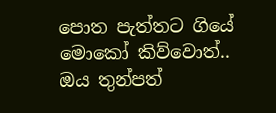පොත පැත්තට ගියේ මොකෝ කිව්වොත්.. ඔය තුන්පත්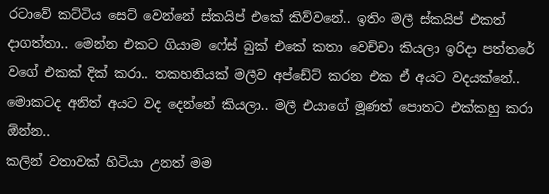රටාවේ කට්ටිය සෙට් වෙන්නේ ස්කයිප් එකේ කිව්වනේ.. ඉතිං මලී ස්කයිප් එකත් දාගත්තා.. මෙන්න එකට ගියාම ෆේස් බුක් එකේ කතා වෙච්චා කියලා ඉරිදා පත්තරේ වගේ එකක් දික් කරා.. තකහනියක් මලීව අප්ඩේට් කරන එක ඒ අයට වදයක්නේ.. මොකටද අනිත් අයට වද දෙන්නේ කියලා.. මලී එයාගේ මූණත් පොතට එක්කහු කරා ඕන්න..
කලින් වතාවක් හිටියා උනත් මම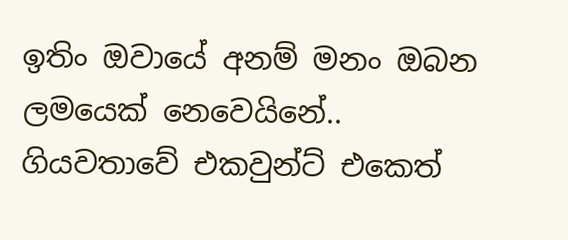ඉතිං ඔවායේ අනම් මනං ඔබන ලමයෙක් නෙවෙයිනේ.. ගියවතාවේ ‍එකවුන්ට් එකෙත්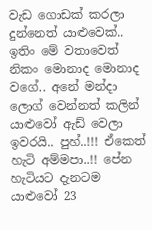වැඩ ගොඩක් කරලා දුන්නෙත් යාළුවෙක්.. ඉතිං මේ වතාවෙත් නිකං මොනාද‍ මොනාද වගේ.. අනේ මන්දා ලොග් වෙන්නත් කලින් යාළුවෝ ඇඩ් වෙලා ඉවරයි.. පුහ්..!!! ඒකෙත් හැටි අම්මපා..!! පේන හැටියට දැනටම යාළුවෝ 23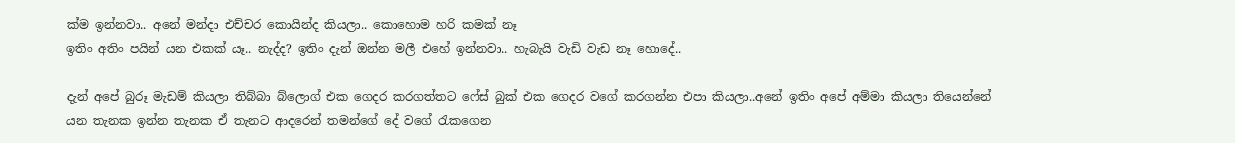ක්ම ඉන්නවා.. අනේ මන්දා එච්චර කොයින්ද කියලා.. කොහොම හරි කමක් නෑ
ඉතිං අතිං පයින් යන එකක් යෑ.. නැද්ද? ඉතිං දැන් ඔන්න මලී එහේ ඉන්නවා.. හැබැයි වැඩි වැඩ නෑ හොදේ..

දැන් අපේ බුරූ මැඩම් කියලා තිබ්බා බ්ලොග් එක ගෙදර කරගත්තට ෆේස් බුක් එක ගෙදර වගේ කරගන්න එපා කියලා..අනේ ඉතිං අපේ අම්මා කියලා තියෙන්නේ යන තැනක ඉන්න තැනක ඒ තැනට ආදරෙන් තමන්ගේ දේ වගේ රැකගෙන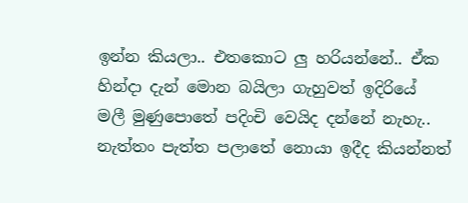ඉන්න කියලා.. එතකොට ලු හරියන්නේ.. ඒක හින්දා දැන් මොන බයිලා ගැහුවත් ඉදිරියේ මලී ‍මුණුපොතේ පදිංචි වෙයිද දන්නේ නැහැ.. නැත්තං පැත්ත පලාතේ නොයා ඉදීද කියන්නත්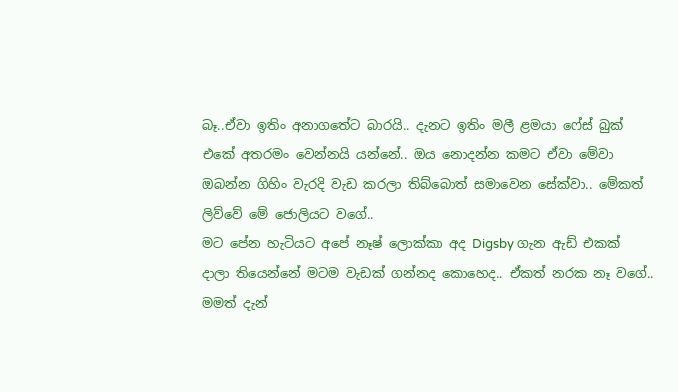බෑ..ඒවා ඉතිං අනාගතේට බාරයි.. දැනට ඉතිං මලී ළමයා ෆේස් බුක් එකේ අතරමං වෙන්නයි යන්නේ.. ඔය නොදන්න කමට ඒවා මේවා ඔබන්න ගිහිං වැරදි වැඩ කරලා තිබ්බොත් සමාවෙන සේක්වා.. මේකත් ලිව්වේ මේ ජොලියට ව‍ගේ..
මට පේන හැටියට අපේ නෑෂ් ලොක්කා අද Digsby ගැන ඇඩ් එකක් දාලා තියෙන්නේ මටම වැඩක් ගන්නද කොහෙද.. ඒකත් නරක නෑ වගේ.. මමත් දැන්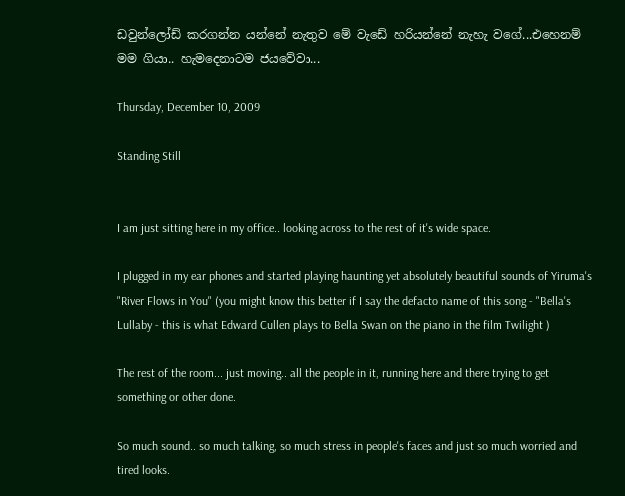ඩවුන්ලෝඩ් කරගන්න යන්නේ නැතුව මේ වැඩේ හරියන්නේ නැහැ වගේ...එහෙනම් මම ගියා.. හැමදෙනාටම ජයවේවා...

Thursday, December 10, 2009

Standing Still


I am just sitting here in my office.. looking across to the rest of it's wide space.

I plugged in my ear phones and started playing haunting yet absolutely beautiful sounds of Yiruma's "River Flows in You" (you might know this better if I say the defacto name of this song - "Bella's Lullaby - this is what Edward Cullen plays to Bella Swan on the piano in the film Twilight )

The rest of the room... just moving.. all the people in it, running here and there trying to get something or other done.

So much sound.. so much talking, so much stress in people's faces and just so much worried and tired looks.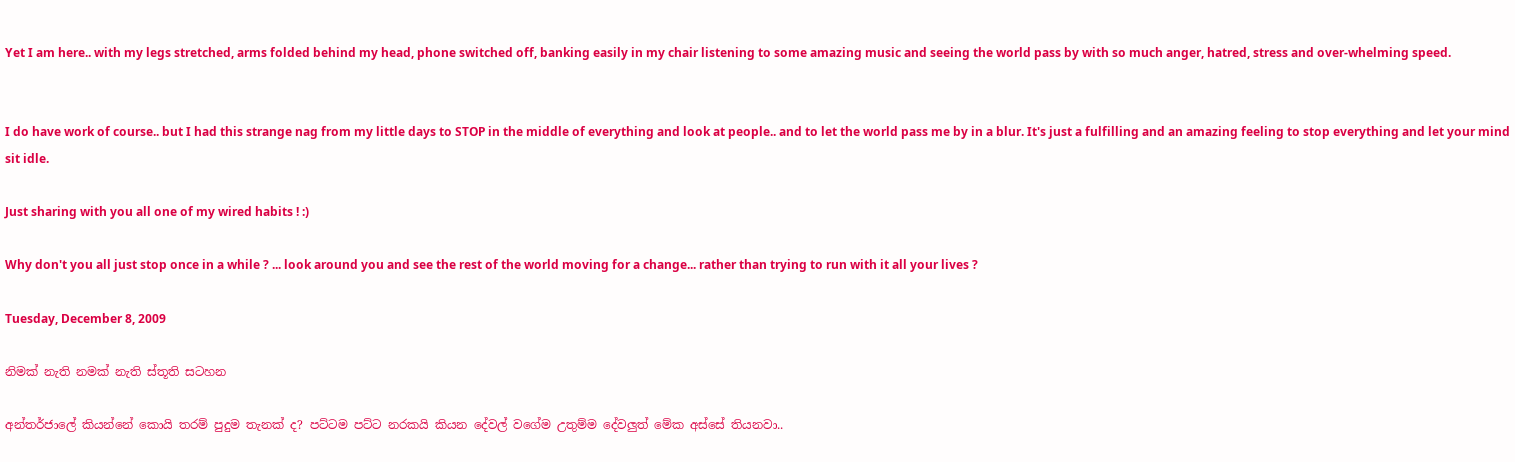Yet I am here.. with my legs stretched, arms folded behind my head, phone switched off, banking easily in my chair listening to some amazing music and seeing the world pass by with so much anger, hatred, stress and over-whelming speed.


I do have work of course.. but I had this strange nag from my little days to STOP in the middle of everything and look at people.. and to let the world pass me by in a blur. It's just a fulfilling and an amazing feeling to stop everything and let your mind sit idle.

Just sharing with you all one of my wired habits ! :)

Why don't you all just stop once in a while ? ... look around you and see the rest of the world moving for a change... rather than trying to run with it all your lives ?

Tuesday, December 8, 2009

නිමක් නැති නමක් නැති ස්තූති සටහන

අන්තර්ජාලේ කියන්නේ කොයි තරම් පුදුම තැනක් ද? පට්ටම පට්ට නරකයි කියන දේවල් වගේම උතුම්ම දේවලුත් මේක අස්සේ තියනවා..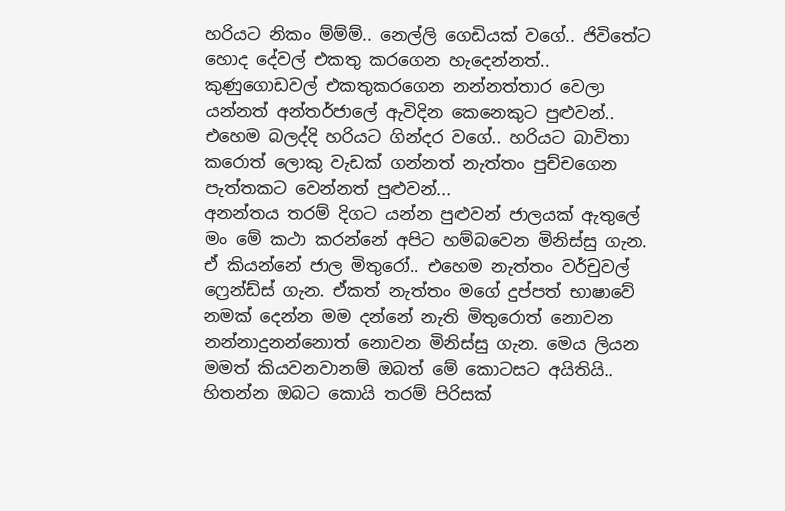හරියට නිකං ම්ම්ම්.. නෙල්ලි ගෙඩියක් වගේ.. ජි‍විතේට හොද දේවල් එකතු කරගෙන හැදෙන්නත්.. කුණුගොඩවල් එකතුක‍රගෙන නන්නත්තාර‍ වෙලා යන්නත් අන්තර්ජාලේ ඇවිදින කෙනෙකුට පුළුවන්.. එහෙම බලද්දි හරියට ගින්දර වගේ.. හරියට බාවිතා ක‍රොත් ලොකු වැඩක් ගන්නත් නැත්තං පුච්චගෙන පැත්තකට වෙන්නත් පුළුවන්...
අනන්තය තරම් දිගට යන්න පුළුවන් ජාලයක් ඇතුලේ මං මේ කථා කරන්නේ අපිට හම්බවෙන මිනිස්සු ගැන. ඒ කියන්නේ ජාල මිතුරෝ.. එහෙම නැත්තං වර්චුවල් ෆ්‍රෙන්ඩ්ස් ගැන. ඒකත් නැත්තං මගේ දුප්පත් භාෂාවේ නමක් දෙන්න මම දන්නේ නැති මිතුරොත් නොවන නන්නාදුනන්නොත් නොවන මිනිස්සු ගැන. මෙය ලියන මමත් කියවනවානම් ඔබත් මේ කොටසට අයිතියි..
හිතන්න ඔබට කොයි තරම් පිරිසක්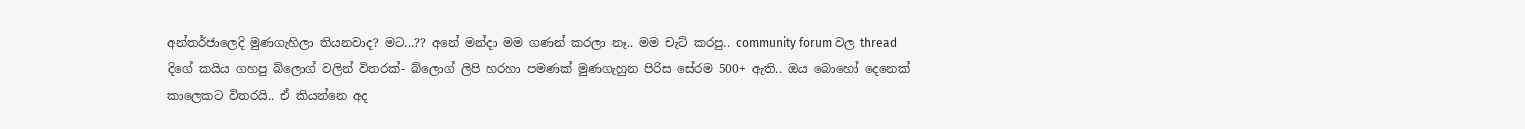අන්තර්ජාලෙදි මුණගැහිලා තියනවාද? මට...?? අනේ මන්දා මම ගණන් කරලා නෑ.. මම චැට් කරපු.. community forum වල thread දිගේ කයිය ගහපු බ්ලොග් වලින් විතරක්- බ්ලොග් ලිපි හරහා පමණක් මුණගැහුන පිරිස සේරම 500+ ඇති.. ඔය බොහෝ දෙනෙක් කාලෙකට විතරයි.. ඒ කියන්නෙ අද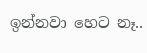ඉන්නවා හෙට නෑ..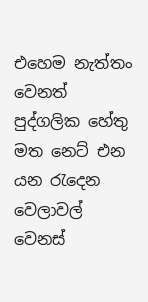එහෙම නැත්තං වෙනත් පුද්ගලික හේතු මත නෙට් එන යන රැදෙන වෙලාවල් වෙනස්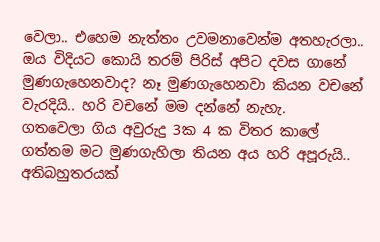වෙලා.. එහෙම නැත්තං උවමනාවෙන්ම අතහැරලා.. ඔය විදියට කොයි තරම් පිරිස් අපිට දවස ගානේ මුණගැහෙනවාද? නෑ මුණගැහෙනවා කියන වචනේ වැරදියි.. හරි වචනේ මම දන්නේ නැහැ.
ගතවෙලා ගිය අවුරුදු 3ක 4 ක විතර කාලේ ගත්තම ‍ම‍ට මුණගැහිලා තියන අය හරි අපූරුයි.. අතිබහුතරයක්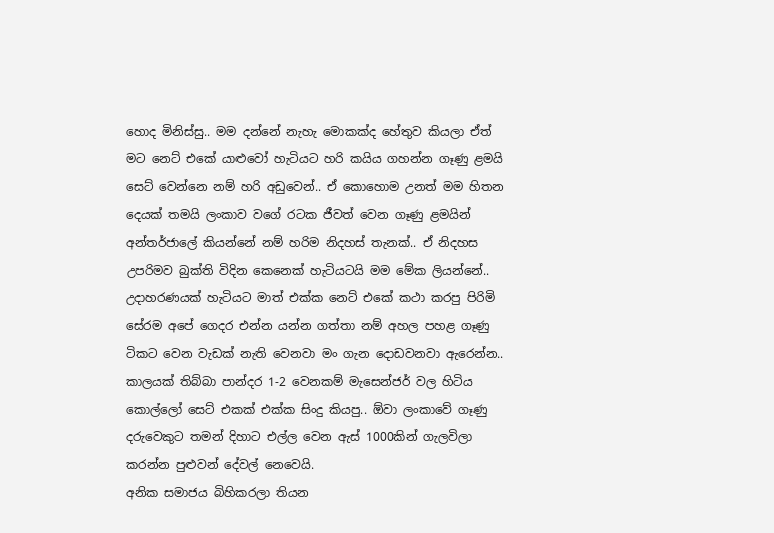හොද මිනිස්සු.. මම දන්නේ නැහැ මොකක්ද හේතුව කියලා ඒත් මට නෙට් එකේ යාළුවෝ හැටියට හරි කයිය ගහන්න ගෑණු ළමයි සෙට් වෙන්නෙ නම් හරි අඩුවෙන්.. ඒ කොහොම උනත් මම හිතන දෙයක් තමයි ලංකාව වගේ රටක ජීවත් වෙන ගෑණු ළමයින් අන්තර්ජාලේ කියන්නේ නම් හරිම නිදහස් තැනක්.. ඒ නිදහස උපරිමව බුක්ති විදින කෙනෙක් හැටියටයි මම මේක ලියන්නේ.. උදාහරණයක් හැටියට මාත් එක්ක නෙට් එකේ කථා කරපු ‍පිරිමි සේරම අපේ ගෙදර එන්න යන්න ගත්තා නම් අහල පහළ ගෑණු ටිකට වෙන වැඩක් නැති වෙනවා මං ගැන දොඩවනවා ඇරෙන්න.. කාලයක් තිබ්බා පාන්දර 1-2 වෙනකම් ‍මැසෙන්ජර් වල හිටිය කොල්ලෝ සෙට් එකක් එක්ක සිංදු කියපු.. ඕවා ලංකාවේ ගෑණු දරුවෙකුට තමන් දිහාට ‍එල්ල වෙන ඇස් 1000කින් ගැලවිලා කරන්න පුළුවන් දේවල් නෙවෙයි.
අනික සමාජය බිහිකරලා තියන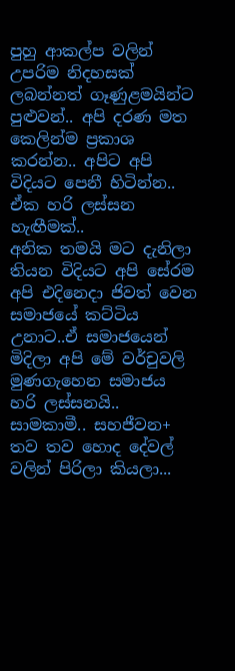පුහු ආකල්ප වලින් උපරිම නිදහසක් ලබන්නත් ගෑණුළමයින්ට පුළුවන්.. අපි දරණ මත කෙලින්ම ප්‍රකාශ කරන්න.. අපිට අපි විදියට පෙනී හිටින්න..
ඒක හරි ලස්සන හැඟීමක්..
අනික තමයි මට දැනිලා තියන විදියට අපි සේරම අපි එදිනෙදා ජිවත් වෙන සමාජයේ කට්ටිය උනාට..ඒ සමාජයෙන් මිදිලා අපි මේ වර්චුවලි මුණගැහෙන සමාජය හරි ලස්සනයි.. සාමකාමී.. සහජීවන+ තව තව හොද දේවල් වලින් පිරිලා කියලා...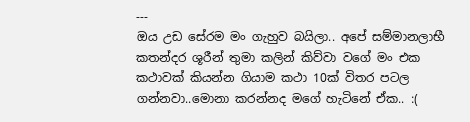---
ඔය උඩ සේරම මං ගැහුව බයිලා.. අපේ සම්මානලාභී කතන්දර ශූරීන් තුමා කලින් කිව්වා ‍වගේ මං එක කථාවක් කියන්න ගියාම කථා 10ක් විතර පටල ගන්නවා..මොනා කරන්නද මගේ හැටිනේ ඒක.. :(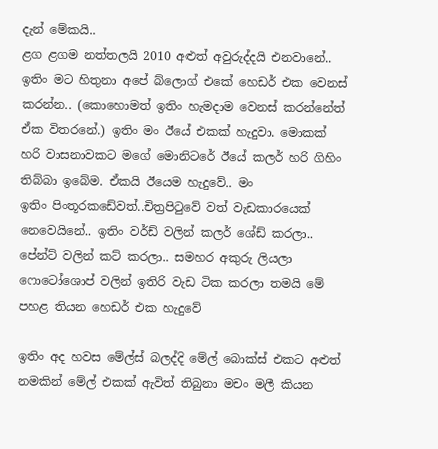දැන් මේකයි..
ළග ළගම නත්තලයි 2010 අළුත් අවුරුද්දයි එනවානේ.. ඉතිං මට හිතුනා අපේ බ්ලොග් එකේ හෙඩර් එක වෙනස් කරන්න.. (කොහොමත් ඉතිං හැමදාම වෙනස් කරන්නේත් ඒක විතරනේ.) ඉතිං මං ඊයේ එකක් හැදුවා. මොකක් හරි වාසනාවකට මගේ මොනිටරේ ඊයේ කලර් හරි ගිහිං තිබ්බා ඉබේම. ඒකයි ඊයෙම හැදුවේ.. මං ඉතිං ‍පිංතූරකඩේවත්..චිත්‍රපිටුවේ වත් වැඩකාරයෙක් නෙවෙයිනේ.. ඉතිං වර්ඩ් වලින් කලර් ශේඩ් කරලා.. පේන්ට් වලින් කට් කරලා.. සමහර අකුරු ලියලා ෆොටෝශොප් වලින් ඉතිරි වැඩ ටික කරලා තමයි ‍මේ පහළ තියන හෙඩර් එක හැදුවේ

ඉතිං අද හවස මේල්ස් බලද්දි මේල් බොක්ස් එකට අළුත් නමකින් මේල් එකක් ඇවිත් තිබුනා මචං මලී කියන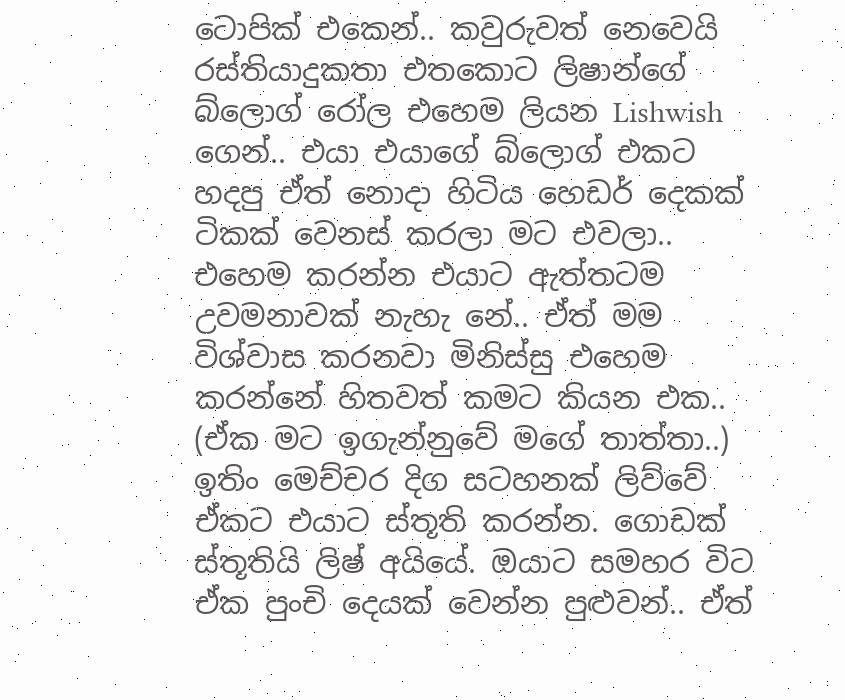ටොපික් එකෙන්.. කවුරුවත් නෙවෙයි රස්තියාදුකතා එතකොට ලිෂාන්ගේ බ්ලොග් රෝල එහෙම ලියන Lishwish ගෙන්.. එයා එයාගේ බ්ලොග් එකට හදපු ඒ‍ත් නොදා හිටිය හෙඩර් දෙකක් ටිකක් වෙනස් කරලා මට ‍එවලා.. එහෙම කරන්න එයාට ඇත්තටම උවමනාවක් නැහැ නේ.. ඒත් මම විශ්වාස කරනවා මිනිස්සු එහෙම කරන්නේ හිතවත් කමට කියන එක.. (ඒක මට ඉගැන්නුවේ මගේ තාත්තා..) ඉතිං මෙච්චර දිග සටහනක් ලිව්වේ ඒකට එයාට ස්තූති කරන්න. ගොඩක් ස්තූතියි ලිෂ් අයියේ. ඔයාට සමහර විට ඒක ‍පුංචි දෙයක් වෙන්න පුළුවන්.. ඒත්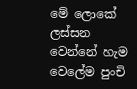මේ ලොකේ ලස්සන වෙන්නේ හැම වෙලේම පුංචි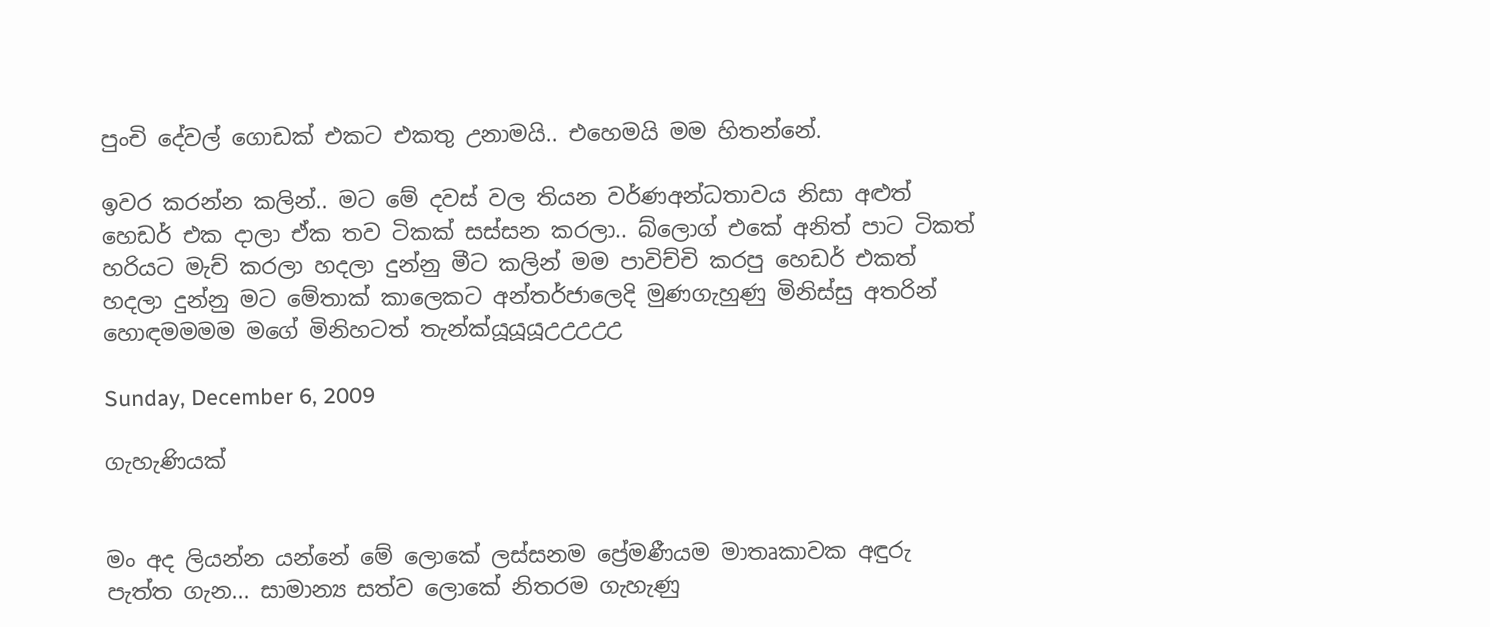පුංචි දේවල් ගොඩක් එකට එකතු උනාමයි.. එහෙමයි මම හිතන්නේ.

ඉවර කරන්න කලින්.. මට මේ දවස් වල තියන වර්ණඅන්ධතාවය නිසා අළුත් හෙඩර් එක දාලා ඒක තව ටිකක් සස්සන කරලා.. බ්ලොග් එකේ අනිත් පාට ටිකත් හරියට මැච් කරලා හදලා දුන්නු මීට කලින් මම පාවිච්චි කරපු හෙඩර් එකත් හදලා දුන්නු මට මේතාක් කාලෙකට අන්තර්ජාලෙදි මුණගැහුණු මිනිස්සු අතරින් හොඳමමමම මගේ මිනිහටත් තැන්ක්යූයූයූඋඋඋඋඋ

Sunday, December 6, 2009

ගැහැණියක්


මං අද ලියන්න යන්නේ මේ ලොකේ ලස්සනම ප්‍රේමණීයම මාතෘකාවක අඳුරු පැත්ත ගැන... සාමාන්‍ය සත්ව ලොකේ නිතරම ගැහැණු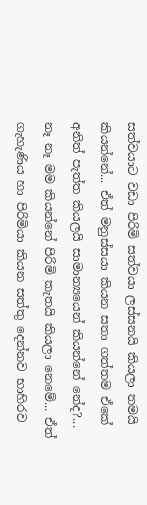සත්වයාට වඩා පිරිමි සත්වයා ලස්සනයි කියලා තමයි කියන්නේ... ඒත් මනුස්සයා කියන සතා ගත්තම ඒකේ අනිත් පැත්ත කියලයි සාමාන්‍යයෙන් කියන්නේ නේද?... නෑ නෑ මම කියන්නේ පිරිමි කැතයි කියලා නෙමේ... ඒත් ගැහැණිය හා පිරිමියා කියන සත්තු දෙන්නව භාහිරව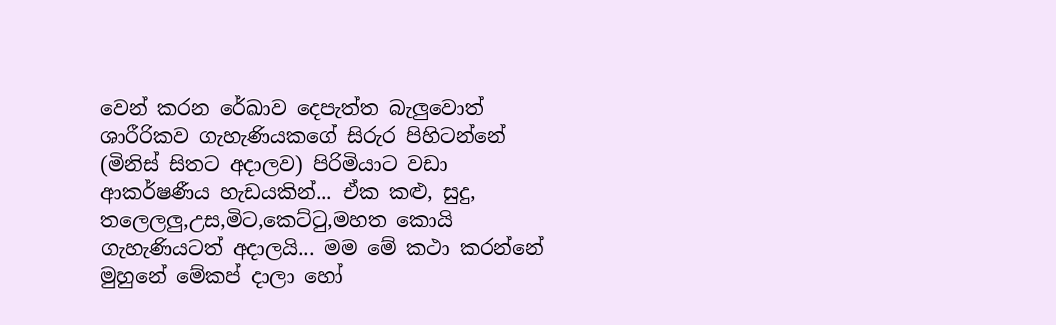වෙන් කරන රේඛාව දෙපැත්ත බැලුවොත් ශාරීරිකව ගැහැණියකගේ සිරුර පිහිටන්නේ (මිනිස් සිතට අදාලව) පිරිමියාට වඩා ආකර්ෂණීය හැඩයකින්... ඒක කළු, සුදු, තලෙලලු,උස,මිට,කෙට්ටු,මහත කොයි ගැහැණියටත් අදාලයි... මම මේ කථා කරන්නේ මුහුනේ මේකප් දාලා හෝ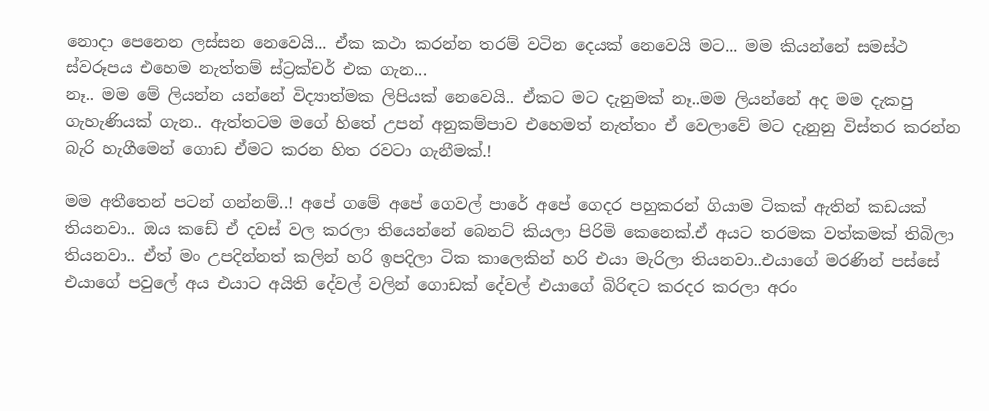නොදා පෙනෙන ලස්සන නෙවෙයි... ඒක කථා කරන්න තරම් වටින දෙයක් නෙවෙයි මට... මම කියන්නේ සමස්ථ ස්වරූපය එහෙම නැත්තම් ස්ට්‍රක්චර් එක ගැන...
නෑ.. මම මේ ලියන්න යන්නේ විද්‍යාත්මක ලිපියක් නෙවෙයි.. ඒකට මට දැනුමක් නෑ..මම ලියන්නේ අද මම දැකපු ගැහැණියක් ගැන.. ඇත්තටම මගේ හිතේ උපන් අනුකම්පාව එහෙමත් නැත්තං ඒ වෙලාවේ මට දැනුනු විස්තර කරන්න බැරි හැගීමෙන් ගොඩ ඒමට කරන හිත රවටා ගැනීමක්.!

මම අතීතෙන් පටන් ගන්නම්..! අපේ ගමේ අපේ ගෙවල් පාරේ අපේ ගෙදර පහුකරන් ගියාම ටිකක් ඇතින් කඩයක් තියනවා.. ඔය කඩේ ඒ දවස් වල කරලා තියෙන්නේ බෙනට් කියලා පිරිමි කෙනෙක්.ඒ අයට තරමක වත්කමක් තිබිලා තියනවා.. ඒත් මං උපදින්නත් කලින් හරි ඉපදිලා ටික කාලෙකින් හරි එයා මැරිලා තියනවා..එ‍යාගේ මරණින් පස්සේ එයාගේ පවුලේ අය එයාට අයිති දේවල් වලින් ගොඩක් දේවල් එයාගේ බිරිඳට කරදර කරලා අරං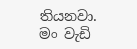තියනවා. මං වැඩි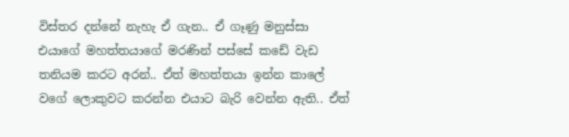විස්තර දන්නේ නැහැ ඒ ගැන.. ඒ ගෑණු මනුස්සා එයාගේ මහත්තයාගේ මරණින් පස්සේ ක‍ඩේ වැඩ තනියම කරට අරන්.. ඒත් මහත්තයා ඉන්න කාලේ වගේ ලොකුවට කරන්න එයා‍ට බැරි වෙන්න ඇති.. ඒත්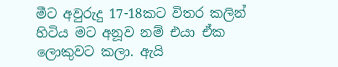මීට අවුරුදු 17-18කට විතර කලින් හිටිය මට අනූව නම් එයා ඒක ලොකුවට කලා. ඇයි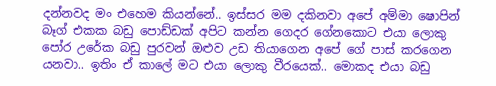දන්නවද මං එහෙම කියන්නේ.. ඉස්සර මම දකිනවා අපේ අම්මා ෂොපින් බෑග් එකක ‍බඩු පොඩ්ඩක් අපිට කන්න ගෙදර ගේනකොට එයා ලොකු පෝර උරේක බඩු පුරවන් ඔළුව උඩ තියාගෙන අපේ ගේ පාස් කරගෙන යනවා.. ඉතිං ඒ කාලේ මට එයා ලොකු වීරයෙක්.. මොකද එයා බඩු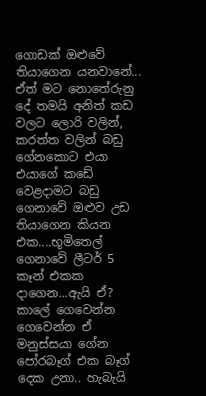ගොඩක් ඔළුවේ තියාගෙන යනවානේ... ඒත් මට නොතේරුනු දේ තමයි අනිත් කඩ වලට ලොරි වලින්, කරත්ත වලින් බඩු ගේනකොට එයා එයාගේ ක‍ඩේ වෙළදාමට බඩු ගෙනාවේ ඔළුව උඩ තියාගෙන කියන එක....භූමිතෙල් ගෙනාවේ ලීටර් 5 කෑන් එකක දාගෙන...ඇයි ඒ?
කාලේ ගෙවෙන්න ගෙවෙන්න ඒ මනුස්සයා ගේන පෝරබෑග් එක බෑග් දෙක උනා.. හැබැයි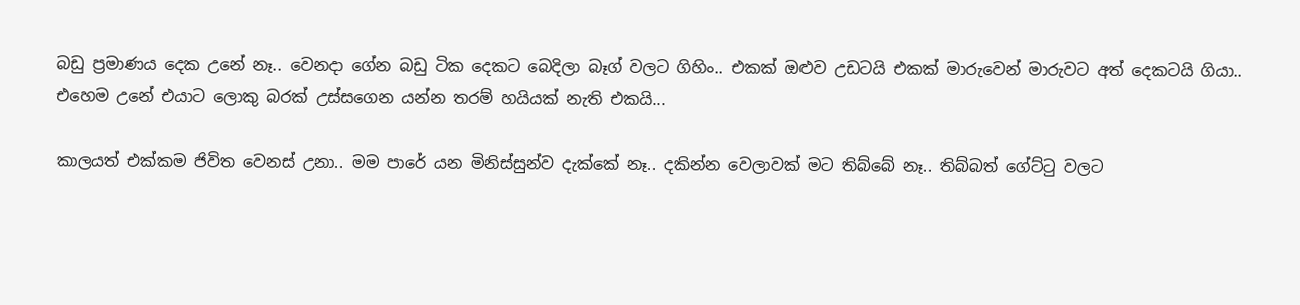බඩු ප්‍රමාණය දෙක උනේ නෑ.. වෙනදා ගේන බඩු ටික දෙකට බෙදිලා බෑග් වලට ගිහිං.. එකක් ඔළුව උඩටයි එකක් මාරුවෙන් මාරුවට අත් දෙකටයි ගියා.. එහෙම උනේ එයාට ලොකු බරක් උස්සගෙන යන්න තරම් හයියක් නැති එකයි...

කාලයත් එක්කම ජිවිත වෙනස් උනා.. මම පාරේ යන මිනිස්සුන්ව දැක්කේ නෑ.. දකින්න වෙලාවක් මට තිබ්බේ නෑ.. තිබ්බත් ගේට්ටු වලට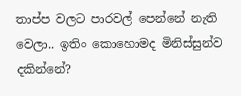තාප්ප වලට පාරවල් පෙන්නේ නැති වෙලා.. ඉතිං කොහොමද මිනිස්සුන්ව දකින්නේ?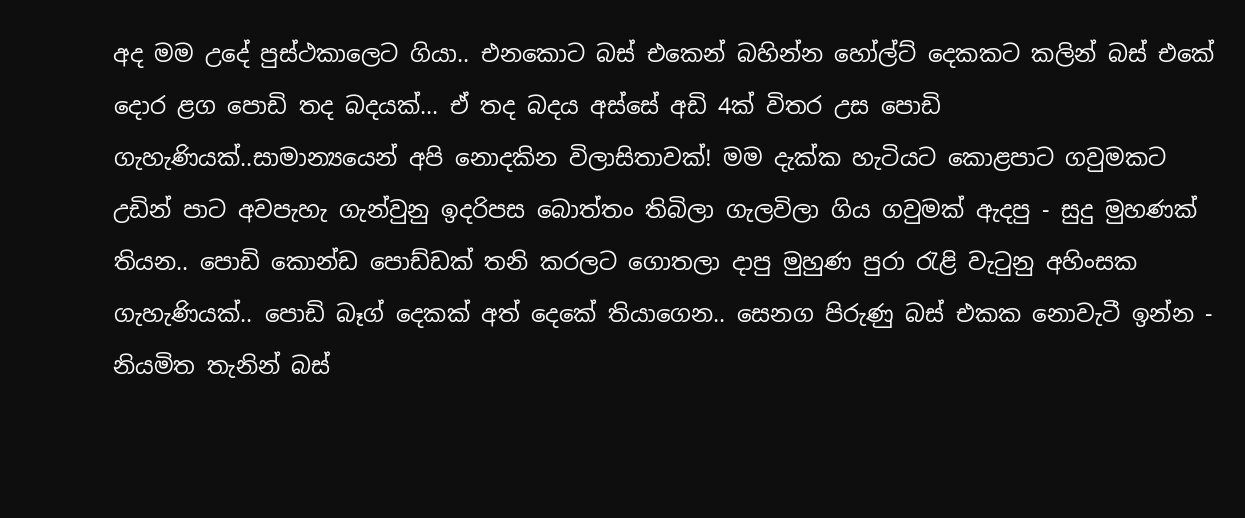අද මම උදේ පුස්ථකාලෙට ගියා.. එනකොට බස් එකෙන් බහින්න හෝල්ට් දෙකකට කලින් බස් එකේ දොර ළග පොඩි තද බදයක්... ඒ තද බදය අස්සේ අඩි 4ක් විතර උස පොඩි ගැහැණියක්..සාමාන්‍යයෙන් අපි නොදකින විලාසිතාවක්! මම දැක්ක හැටියට කොළපාට ගවුමකට උඩින් පාට අවපැහැ ගැන්වුනු ඉදරිපස බොත්තං තිබිලා ගැලවිලා ගිය ගවුමක් ඇදපු - සුදු මුහණක් තියන.. පොඩි කොන්ඩ පොඩ්ඩක් තනි කරලට ගොතලා දාපු මුහුණ පුරා රැළි වැටුනු අහිංසක ගැහැණියක්.. පොඩි බෑග් දෙකක් අත් දෙකේ තියාගෙන.. සෙනග පිරුණු බස් එකක නොවැටී ඉන්න - නියමිත තැනින් බස්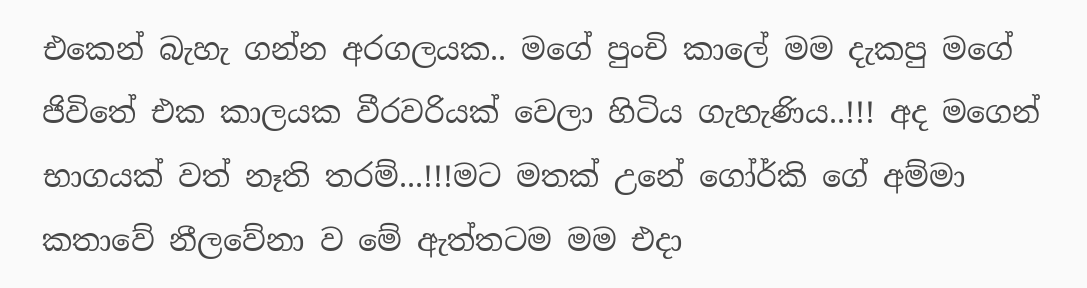එකෙන් බැහැ ගන්න අරගලයක.. මගේ පුංචි කාලේ මම දැකපු මගේ ජිවිතේ එක කාලයක වීරවරියක් වෙලා හිටිය ගැහැණිය..!!! අද මගෙන් භාගයක් වත් නෑති තරම්...!!!මට මතක් උනේ ගෝර්කි ගේ අම්මා කතාවේ නීලවේනා ව මේ ඇත්තටම මම එදා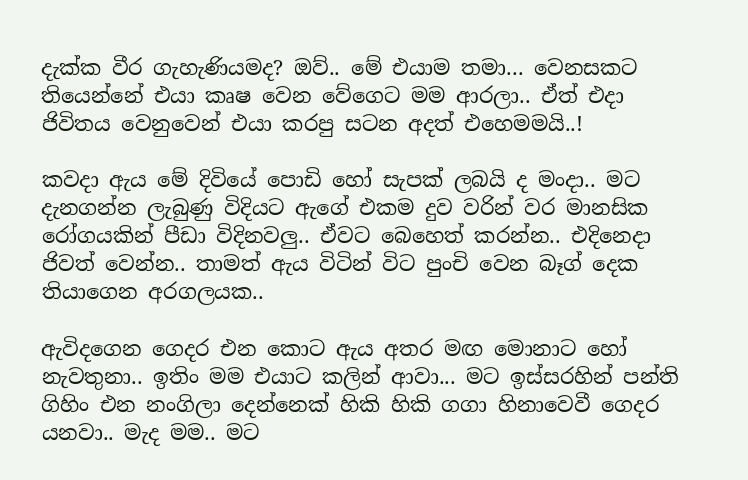දැක්ක වීර ගැහැණියමද? ඔව්.. මේ එයාම තමා... වෙනසකට තියෙන්නේ ‍එයා කෘෂ වෙන වේගෙට මම ආරලා.. ඒත් එදා ජිවිතය වෙනුවෙන් එයා කරපු සටන අදත් එහෙමමයි..!

කවදා ඇය මේ දිවියේ පොඩි හෝ සැපක් ලබයි ද මංදා.. මට දැනගන්න ලැබුණු විදියට ඇගේ එකම දුව වරින් වර මානසික රෝගයකින් පීඩා විදිනවලු.. ඒවට බෙහෙත් කරන්න.. එදිනෙදා ජිවත් වෙන්න.. තාමත් ඇය විටින් විට පුංචි වෙන බෑග් දෙක තියාගෙන අරගලයක..

ඇවිදගෙන ගෙදර එන කොට ඇය අතර මඟ මොනාට හෝ නැවතුනා.. ඉතිං මම එයාට කලින් ආවා... මට ඉස්සරහින් පන්ති ගිහිං එන නංගිලා දෙන්නෙක් හිකි හිකි ගගා හිනාවෙවී ගෙදර යනවා.. මැද මම.. මට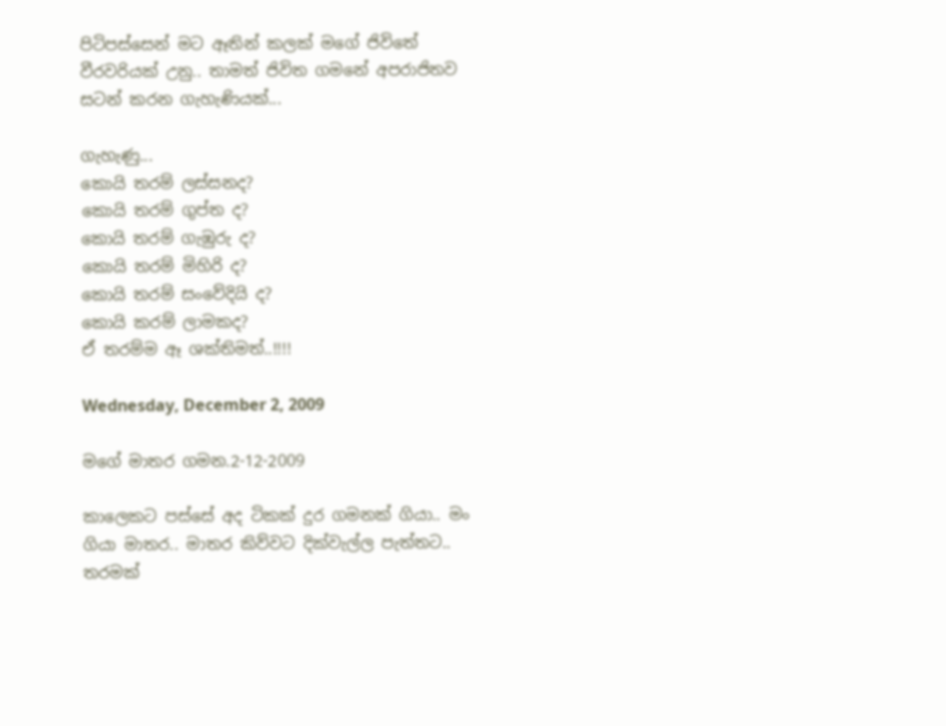පිටිපස්සෙන් මට ඈතින් කලක් මගේ ජිවිතේ වීර‍වරියක් උනු.. තාමත් ජිවිත ගමනේ අපරාජිතව සටන් කරන ගැහැණියක්...

ගැහැණු...
කොයි තරම් ලස්සනද?
කොයි තරම් ගුප්ත ද?
කොයි තරම් ගැඹුරු ද?
කොයි තරම් මිහිරි ද?
කොයි තරම් සංවේදියි ද?
කොයි කරම් ලාමකද?
ඒ තරම්ම ඈ ශක්තිමත්..!!!!

Wednesday, December 2, 2009

මගේ මාතර ගමන.2-12-2009

කාලෙකට පස්සේ අද ටිකක් දුර ගමනක් ගියා.. මං ගියා මාතර.. මාතර කිව්වට දික්වැල්ල පැත්තට.. තරමක්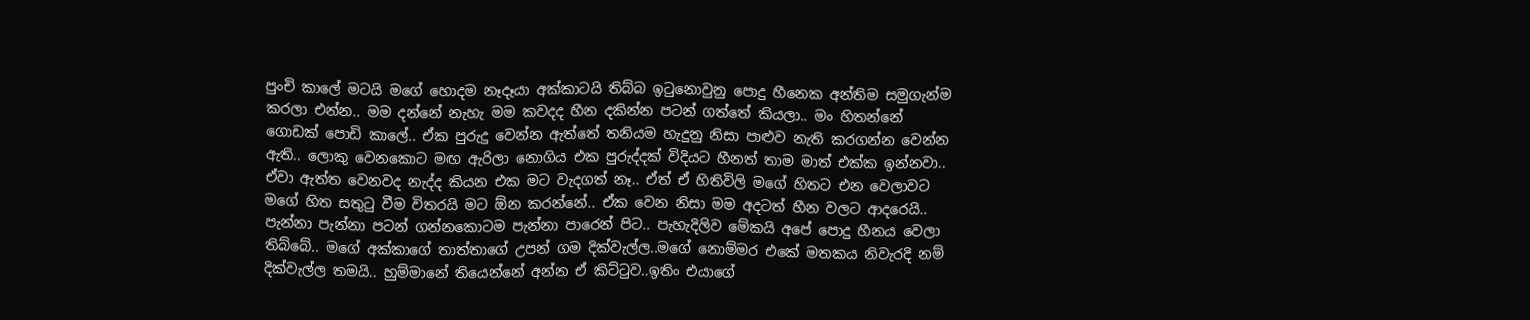පුංචි කාලේ මටයි මගේ හොදම නෑදෑයා අක්කාටයි තිබ්බ ඉටුනොවුනු පොදු හීනෙක අන්තිම සමුගැන්ම කරලා එන්න.. මම දන්නේ නැහැ මම කවදද හීන දකින්න පටන් ගත්තේ කියලා.. මං හිතන්නේ ගොඩක් පොඩි කාලේ.. ඒක පුරුදු වෙන්න ඇත්තේ තනියම හැදුනු නිසා පාළුව නැති කරගන්න වෙන්න ඇති.. ලොකු වෙනකොට මඟ ඇරිලා නොගිය එක පුරුද්දක් විදියට හීනත් තාම මාත් එක්ක ඉන්නවා.. ඒවා ඇත්ත වෙනවද නැද්ද කියන එක මට වැදගත් නෑ.. ඒත් ඒ හිතිවිලි මගේ හිතට එන වෙලාවට මගේ හිත සතුටු වීම විතරයි මට ඕන කරන්නේ.. ඒක වෙන නිසා මම අදටත් හීන වලට ආදරෙයි.. පැන්නා පැන්නා පටන් ගන්නකොටම පැන්නා පාරෙන් පිට.. පැහැදිලිව මේකයි අපේ පොදු හීනය වෙලා තිබ්බේ.. මගේ අක්කාගේ තාත්තා‍ගේ උපන් ගම දික්වැල්ල..මගේ නොම්මර එකේ මතකය නිවැරදි නම් දික්වැල්ල තමයි.. හුම්මානේ තියෙන්නේ අන්න ඒ කිට්ටුව..ඉතිං එයාගේ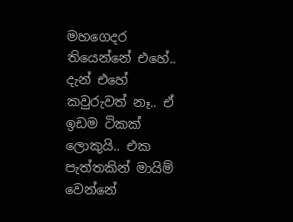මහගෙදර තියෙන්නේ එහේ.. දැන් එහේ කවුරුවත් නෑ.. ඒ ඉඩම ටිකක් ලොකුයි.. එක පැත්තකින් මායිම් වෙන්නේ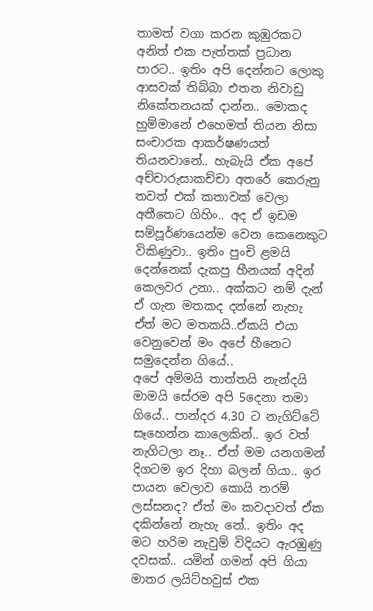තාමත් වගා කරන කුඹුරකට අනිත් එක පැත්තක් ප්‍රධාන පාරට.. ඉතිං අපි දෙන්නට ලොකු ආසවක් තිබ්බා එතන නිවාඩු නිකේතනයක් දාන්න.. මොකද හුම්මානේ එහෙමත් තියන නිසා සංචාරක ආකර්ෂණයත් තියනවානේ.. හැබැයි ඒක අපේ අච්චාරුසාකච්චා අතරේ කෙරුනු තවත් එක් කතාවක් වෙලා අතීතෙට ගිහිං.. අද ඒ ඉඩම සම්පූර්ණයෙන්ම වෙන කෙනෙකුට විකිණුවා.. ඉතිං පුංචි ළමයි දෙන්නෙක් දැකපු හීනයක් අදින් කෙලවර උනා.. අක්කට නම් දැන් ඒ ගැන මතකද දන්නේ නැහැ ඒත් මට මතකයි..ඒකයි එයා වෙනුවෙන් මං අපේ හීනෙට සමුදෙන්න ගියේ..
අපේ අම්මයි තාත්තයි නැන්දයි මාමයි සේරම අපි 5දෙනා තමා ගියේ.. පාන්දර 4.30 ට නැගිට්ටේ සෑහෙන්න කාලෙකින්.. ඉර වත් නැගිටලා නෑ.. ඒත් මම යනගමන් දිගටම ඉර දිහා බලන් ගියා.. ඉර පායන වෙලාව කොයි තරම් ලස්සනද? ඒත් මං කවදාවත් ඒක දකින්නේ නැහැ නේ.. ඉතිං අද මට හරිම නැවුම් විදියට ඇරඹුණු දවසක්.. යමින් ගමන් අපි ගියා මාතර ලයිට්හවුස් එක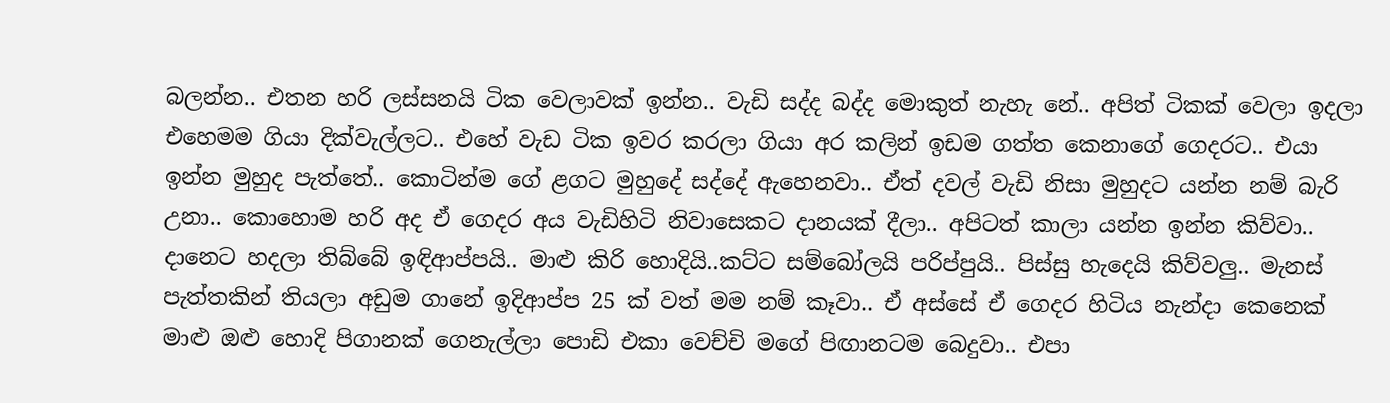බලන්න.. එතන හරි ලස්සනයි ටික වෙලාවක් ඉන්න.. වැඩි සද්ද බද්ද මොකුත් නැහැ නේ.. අපිත් ටිකක් වෙලා ඉදලා එහෙමම ගියා දික්වැල්ලට.. එහේ වැඩ ටික ඉවර කරලා ගියා අර කලින් ඉඩම ගත්ත කෙනාගේ ගෙදරට.. එයා ඉන්න මුහුද පැත්තේ.. කොටින්ම ගේ ළගට මුහුදේ සද්දේ ඇහෙනවා.. ඒත් දවල් වැඩි නිසා මුහුදට යන්න නම් බැරි උනා.. කොහොම හරි අද ‍ඒ ගෙදර අය වැඩිහිටි නිවාසෙකට දානයක් දීලා.. අපිටත් කාලා යන්න ඉන්න කිව්වා.. දානෙට හදලා තිබ්බේ ඉඳිආප්පයි.. මාළු කිරි හොදියි..කට්ට සම්බෝලයි පරිප්පුයි.. පිස්සු හැදෙයි කිව්වලු.. මැනස් පැත්තකින් තියලා අඩුම ගානේ ඉදිආප්ප 25 ක් වත් මම නම් කෑවා.. ඒ අස්සේ ඒ ගෙදර හිටිය නැන්දා කෙනෙක් මාළු ඔළු හොදි පිගානක් ගෙනැල්ලා පොඩි එකා වෙච්චි මගේ පිඟානටම බෙදුවා.. එපා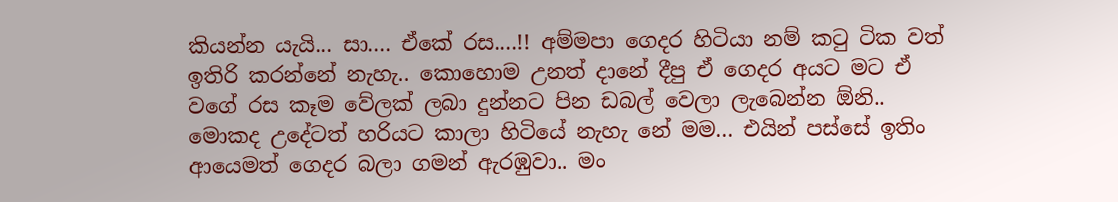කියන්න යැයි... සා.... ඒකේ රස....!! අම්මපා ගෙදර හිටියා නම් කටු ටික වත් ඉතිරි කරන්නේ නැහැ.. කොහොම උනත් දානේ දීපු ‍ඒ ගෙදර අයට මට ඒ වගේ රස කෑම වේලක් ලබා දුන්නට පින ඩබල් වෙලා ලැබෙන්න ඕනි.. මොකද උදේටත් හරියට කාලා හිටියේ නැහැ නේ මම... එයින් පස්සේ ඉතිං ආයෙමත් ගෙදර බලා ගමන් ඇරඹුවා.. මං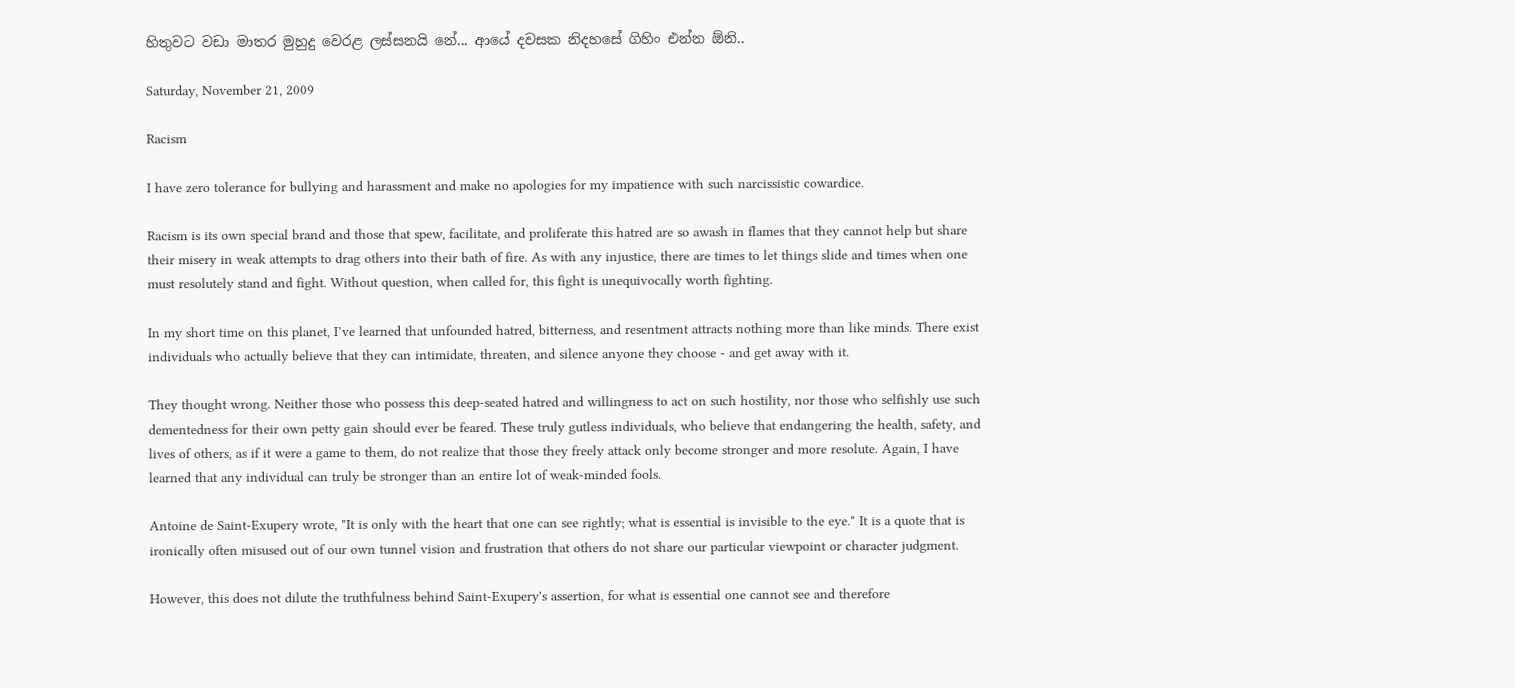හිතුවට වඩා මාතර මුහුදු වෙරළ ලස්සනයි නේ... ආයේ දවසක නිදහසේ ගිහිං එන්න ඕනි..

Saturday, November 21, 2009

Racism

I have zero tolerance for bullying and harassment and make no apologies for my impatience with such narcissistic cowardice.

Racism is its own special brand and those that spew, facilitate, and proliferate this hatred are so awash in flames that they cannot help but share their misery in weak attempts to drag others into their bath of fire. As with any injustice, there are times to let things slide and times when one must resolutely stand and fight. Without question, when called for, this fight is unequivocally worth fighting.

In my short time on this planet, I’ve learned that unfounded hatred, bitterness, and resentment attracts nothing more than like minds. There exist individuals who actually believe that they can intimidate, threaten, and silence anyone they choose - and get away with it.

They thought wrong. Neither those who possess this deep-seated hatred and willingness to act on such hostility, nor those who selfishly use such dementedness for their own petty gain should ever be feared. These truly gutless individuals, who believe that endangering the health, safety, and lives of others, as if it were a game to them, do not realize that those they freely attack only become stronger and more resolute. Again, I have learned that any individual can truly be stronger than an entire lot of weak-minded fools.

Antoine de Saint-Exupery wrote, "It is only with the heart that one can see rightly; what is essential is invisible to the eye." It is a quote that is ironically often misused out of our own tunnel vision and frustration that others do not share our particular viewpoint or character judgment.

However, this does not dilute the truthfulness behind Saint-Exupery's assertion, for what is essential one cannot see and therefore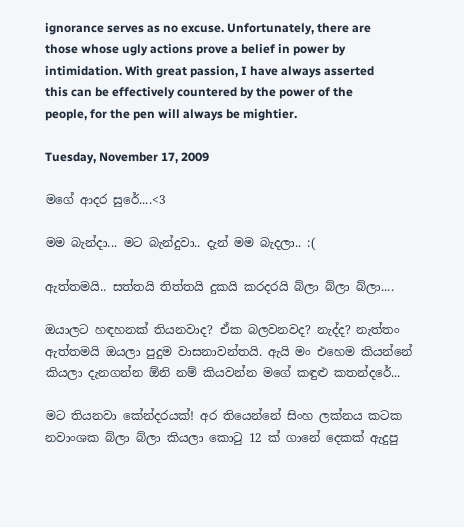ignorance serves as no excuse. Unfortunately, there are those whose ugly actions prove a belief in power by intimidation. With great passion, I have always asserted this can be effectively countered by the power of the people, for the pen will always be mightier.

Tuesday, November 17, 2009

මගේ ආදර සුරේ....<3

මම බැන්දා... මට බැන්දුවා.. දැන් මම බැදලා.. :(

ඇත්තමයි.. සත්තයි තිත්තයි දුකයි කරදරයි බ්ලා බ්ලා බ්ලා....

ඔයාලට හඳහනක් තියනවාද? ඒක බලවනවද? නැද්ද? නැත්තං ඇත්තමයි ඔයලා පුදුම වාසනාවන්තයි. ඇයි මං එහෙම කියන්නේ කියලා දැනගන්න ඕනි නම් කියවන්න මගේ කඳුළු කතන්දරේ...

මට තියනවා කේන්දරයක්! අර තියෙන්නේ සිංහ ලක්නය කටක නවාංශක බ්ලා බ්ලා කියලා කොටු 12 ක් ගානේ දෙකක් ඇදුපු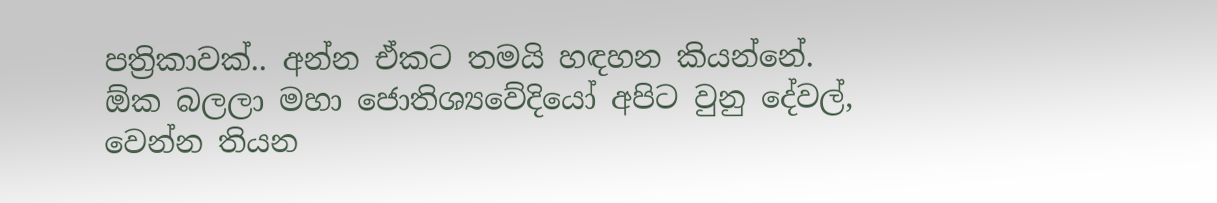පත්‍රිකාවක්.. අන්න ඒකට තමයි හඳහන කියන්නේ. ඕක බලලා මහා ජොතිශ්‍යවේදියෝ අපිට ‍වුනු දේවල්, වෙන්න තියන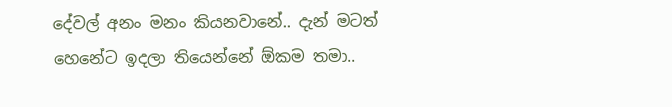දේවල් අනං මනං කියනවානේ.. දැන් මටත් හෙනේට ඉදලා තියෙන්නේ ඕකම තමා..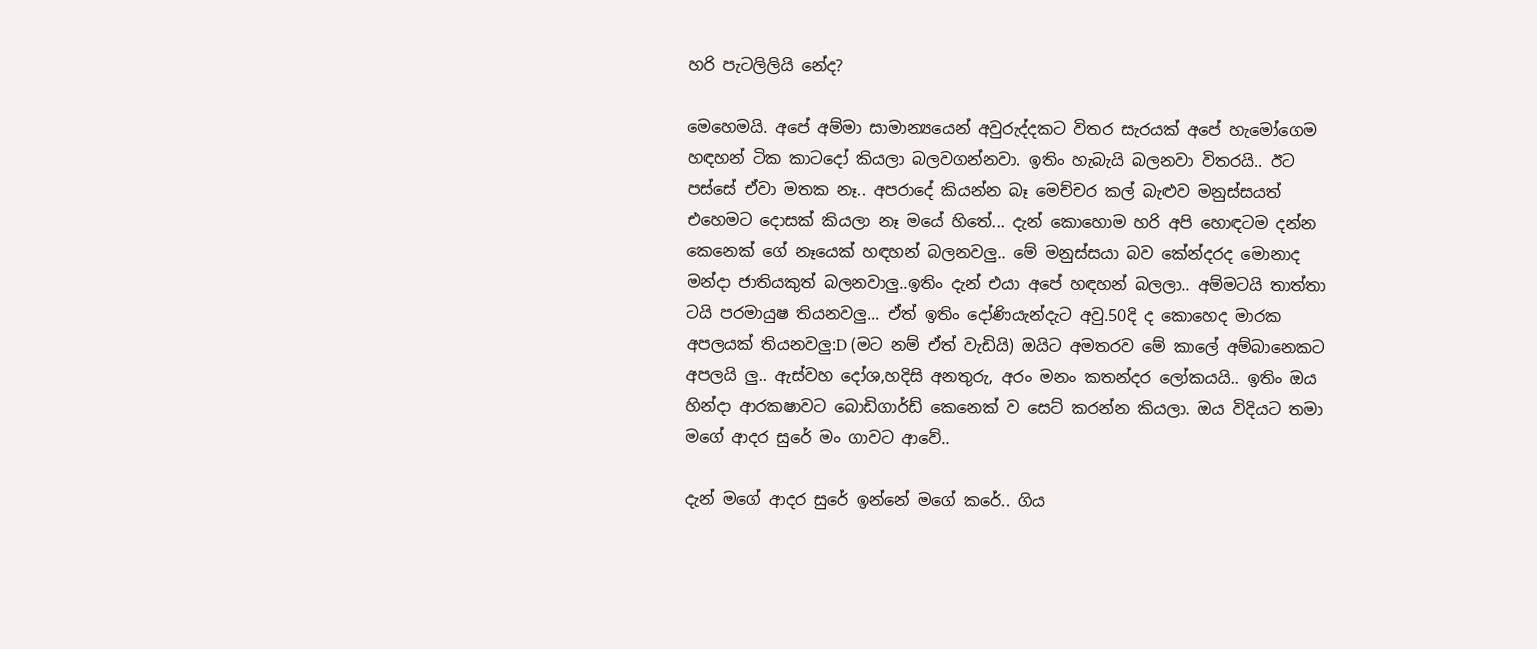හරි පැටලිලියි නේද?

මෙහෙමයි. අපේ අම්මා සාමාන්‍යයෙන් අවුරුද්දකට විතර සැරයක් අපේ හැමෝගෙම හඳහන් ටික කා‍ටදෝ කියලා බලවගන්නවා. ඉතිං හැබැයි බලනවා විතරයි.. ඊට පස්සේ ඒවා මතක නෑ.. අපරාදේ කියන්න බෑ මෙච්චර කල් බැළුව මනුස්සයත් එහෙමට දොසක් කියලා නෑ මයේ හිතේ... දැන් කොහොම හරි අපි හොඳටම දන්න කෙනෙක් ගේ නෑයෙක් හඳහන් බලනවලු.. මේ මනුස්සයා බව කේන්දරද මොනාද මන්දා ජාතියකුත් බලනවාලු..ඉතිං දැන් එයා අපේ හඳහන් බලලා.. අම්මටයි තාත්තා ටයි පරමායුෂ තියනවලු... ඒත් ඉතිං දෝණියැන්දැට අවු.50දි ද කොහෙද මාරක අපලයක් තියනවලු:D (මට නම් ඒත් වැඩියි) ඔයිට අමතරව මේ කාලේ අම්බානෙකට අපලයි ලු.. ඇස්වහ දෝශ,හදිසි අනතුරු, අරං මනං කතන්දර ලෝකයයි.. ඉතිං ඔය හින්දා ආරකෂාවට බොඩිගාර්ඩ් කෙනෙක් ව සෙට් කරන්න කියලා. ඔය විදියට තමා මගේ ආදර සුරේ මං ගාවට ආවේ..

දැන් මගේ ආදර සුරේ ඉන්නේ මගේ කරේ.. ගිය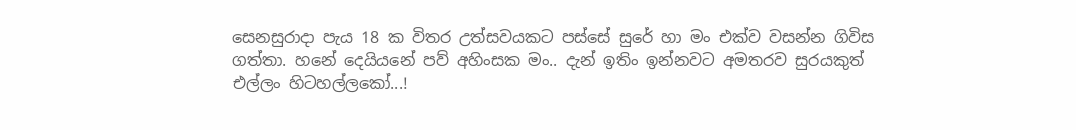සෙනසුරාදා පැය 18 ක විතර උත්සවයකට පස්සේ සුරේ හා මං එක්ව වසන්න ගිවිස ගත්තා. හනේ දෙයියනේ පව් අහිංසක මං.. දැන් ඉතිං ඉන්නවට අමතරව සු‍රයකුත් එල්ලං හිටහල්ලකෝ...!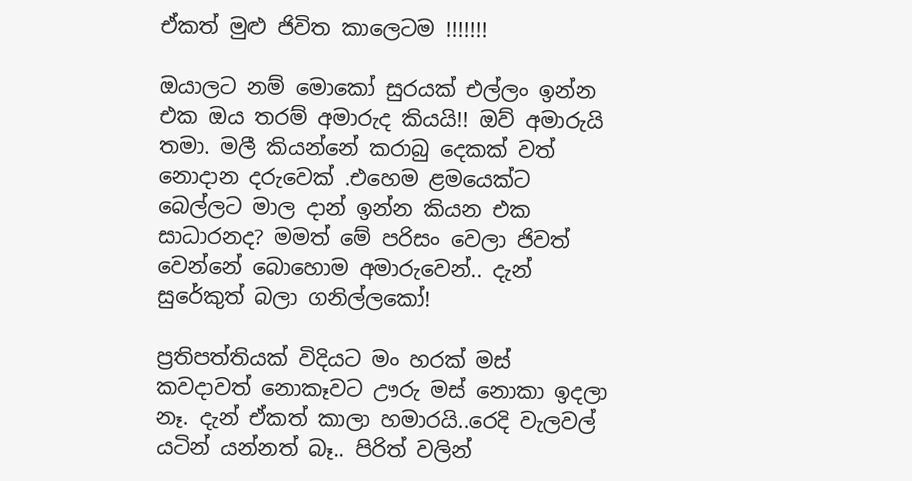ඒකත් මුළු ජිවිත කාලෙටම !!!!!!!

ඔයාලට නම් මොකෝ සුරයක් එල්ලං ඉන්න එක ඔය තරම් අමාරුද කියයි!! ඔව් අමාරුයි තමා. මලී කියන්නේ කරාබු දෙකක් වත් නොදාන දරුවෙක් .එහෙම ළමයෙක්ට බෙල්ලට මාල දාන් ඉන්න කියන එක සාධාරනද? මමත් මේ පරිසං වෙලා ජිවත් වෙන්නේ බොහොම අමාරුවෙන්.. දැන් සුරේකුත් බලා ගනිල්ලකෝ!

ප්‍රතිපත්තියක් විදියට මං හරක් මස් කවදාවත් නොකෑවට ඌරු මස් නොකා ඉදලා නෑ. දැන් ඒකත් කාලා හමාරයි..රෙදි වැලවල් යටින් යන්නත් බෑ.. පිරිත් වලින්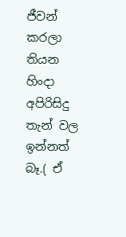ජීවන් කරලා තියන හිංදා අපිරිසිදු තැන් වල ඉන්නත් බෑ.( ඒ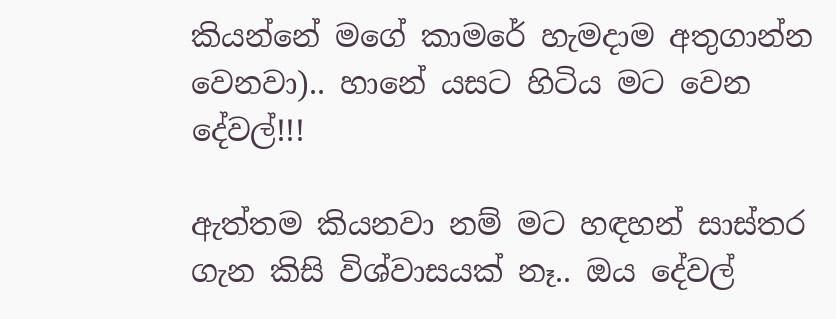කියන්නේ මගේ කාමරේ හැමදාම අතුගාන්න වෙනවා).. හානේ යසට හිටිය මට වෙන දේවල්!!!

ඇත්තම කියනවා නම් මට හඳහන් සාස්තර ගැන කිසි විශ්වාසයක් නෑ.. ඔය දේවල්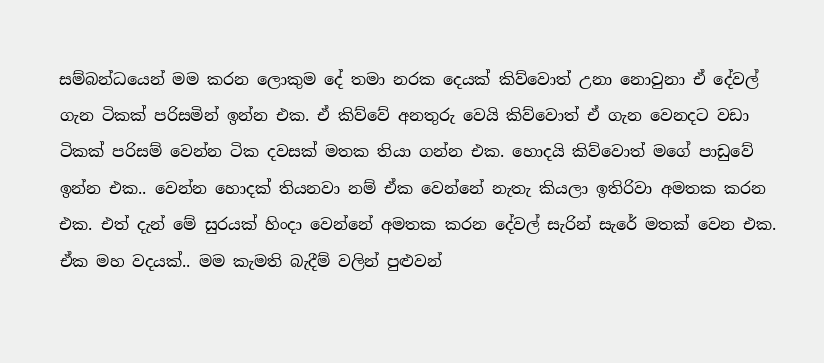සම්බන්ධයෙන් මම කරන ලොකුම දේ තමා නරක දෙයක් කිව්වොත් උනා නොවුනා ඒ දේවල් ගැන ටිකක් පරිසමින් ඉන්න එක. ඒ කිව්වේ අනතුරු වෙයි කිව්වොත් ඒ ගැන වෙනදට වඩා ටිකක් පරිසම් වෙන්න ටික දවසක් මතක තියා ගන්න එක. හොදයි කිව්වොත් මගේ පාඩුවේ ඉන්න එක.. වෙන්න හොදක් තියනවා නම් ඒක වෙන්නේ නැතැ කියලා ඉතිරිවා අමතක කරන එක. එත් දැන් මේ සුරයක් හිංදා වෙන්නේ අමතක කරන දේවල් සැරින් සැරේ මතක් වෙන එක. ඒක මහ වදයක්.. මම කැමති බැදීම් වලින් පුළුවන්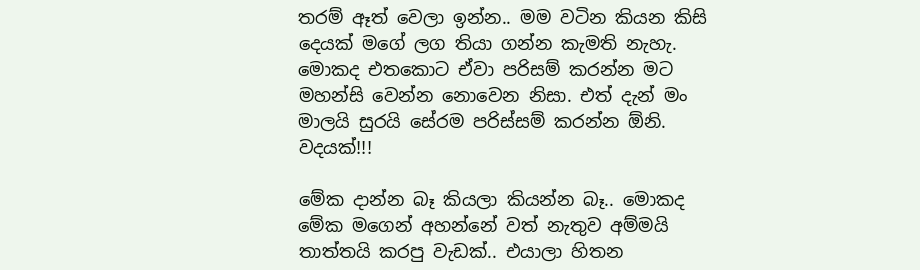තරම් ඈත් වෙලා ඉන්න.. මම වටින කියන කිසි දෙයක් මගේ ලග තියා ගන්න කැමති නැහැ. මොකද එතකොට ඒවා පරිසම් කරන්න මට මහන්සි වෙන්න නොවෙන නිසා. එත් දැන් මං මාලයි සුරයි සේරම පරිස්සම් කරන්න ඕනි. වදයක්!!!

මේක දාන්න බෑ කියලා කියන්න බෑ.. මොකද මේක මගෙන් අහන්නේ වත් නැතුව අම්මයි තාත්තයි කරපු වැඩක්.. එයාලා හිතන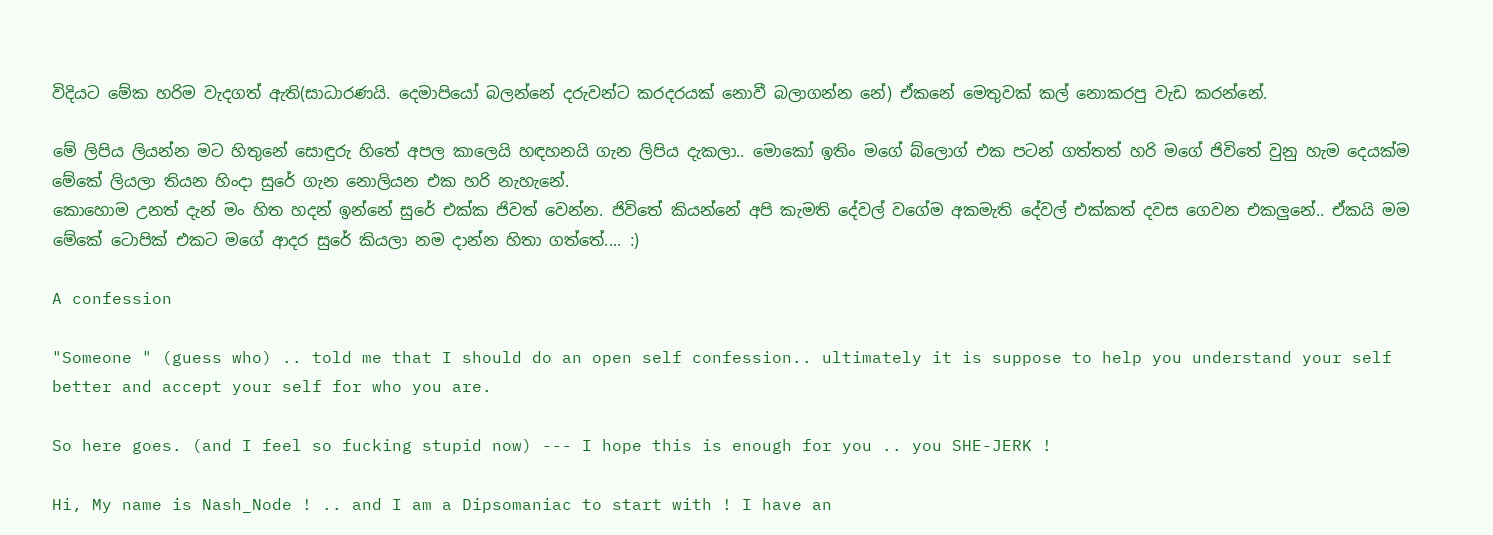විදියට මේක හරිම වැදගත් ඇති(සාධාරණයි. දෙමාපියෝ බලන්නේ දරුවන්ට කරදරයක් නොවී බලාගන්න නේ) ඒකනේ මෙතුවක් කල් නොකරපු වැඩ කරන්නේ.

මේ ලිපිය ලියන්න මට හිතුනේ සොඳුරු හිතේ අපල කාලෙයි හඳහනයි ගැන ‍ලිපිය දැකලා.. මොකෝ ඉතිං මගේ බ්ලොග් එක පටන් ගත්තත් හරි ‍මගේ ජිවිතේ වුනු හැම දෙයක්ම මේකේ ලියලා තියන හිංදා සුරේ ගැන නොලියන එක හරි නැහැනේ.
කොහොම උනත් දැන් මං හිත හදන් ඉන්නේ සුරේ එක්ක ජිවත් වෙන්න. ජිවිතේ කියන්නේ අපි කැමති දේවල් වගේම අකමැති දේවල් එක්කත් දවස ගෙවන එකලුනේ.. ඒකයි මම මේකේ ටොපික් එකට මගේ ආදර සුරේ කියලා නම දාන්න හිතා ගත්තේ.... :)

A confession

"Someone " (guess who) .. told me that I should do an open self confession.. ultimately it is suppose to help you understand your self better and accept your self for who you are.

So here goes. (and I feel so fucking stupid now) --- I hope this is enough for you .. you SHE-JERK !

Hi, My name is Nash_Node ! .. and I am a Dipsomaniac to start with ! I have an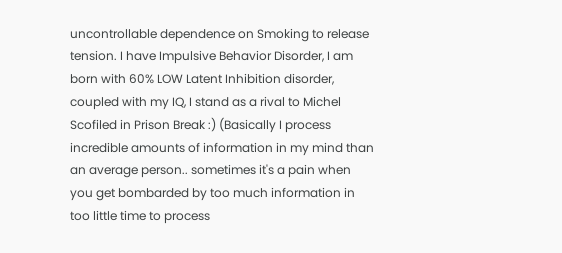uncontrollable dependence on Smoking to release tension. I have Impulsive Behavior Disorder, I am born with 60% LOW Latent Inhibition disorder, coupled with my IQ, I stand as a rival to Michel Scofiled in Prison Break :) (Basically I process incredible amounts of information in my mind than an average person.. sometimes it's a pain when you get bombarded by too much information in too little time to process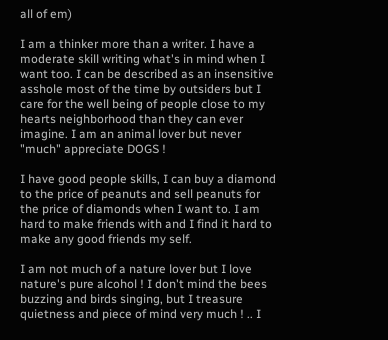all of em)

I am a thinker more than a writer. I have a moderate skill writing what's in mind when I want too. I can be described as an insensitive asshole most of the time by outsiders but I care for the well being of people close to my hearts neighborhood than they can ever imagine. I am an animal lover but never "much" appreciate DOGS !

I have good people skills, I can buy a diamond to the price of peanuts and sell peanuts for the price of diamonds when I want to. I am hard to make friends with and I find it hard to make any good friends my self.

I am not much of a nature lover but I love nature's pure alcohol ! I don't mind the bees buzzing and birds singing, but I treasure quietness and piece of mind very much ! .. I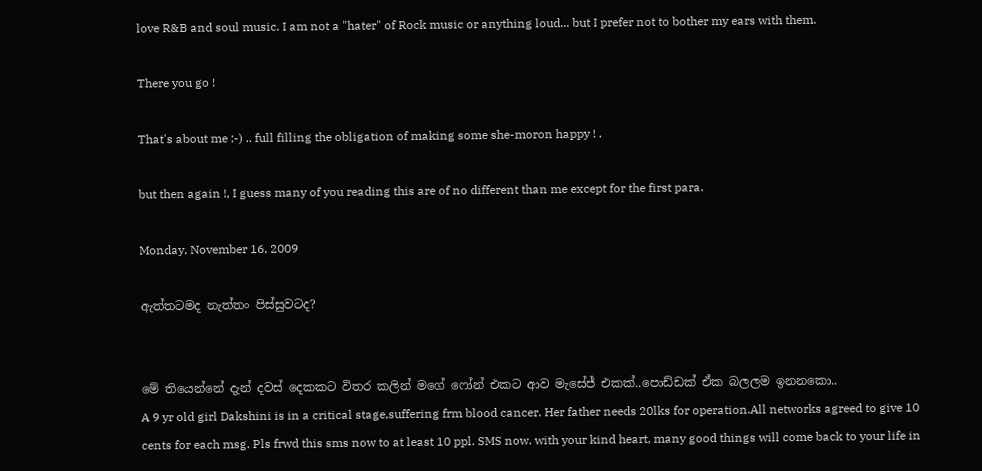love R&B and soul music. I am not a "hater" of Rock music or anything loud... but I prefer not to bother my ears with them.

There you go !

That's about me :-) .. full filling the obligation of making some she-moron happy ! .

but then again !, I guess many of you reading this are of no different than me except for the first para.

Monday, November 16, 2009

ඇත්තටමද නැත්තං පිස්සුවටද?


මේ තියෙන්නේ ‍දැන් දවස් දෙකකට විතර කලින් ම‍ගේ ෆෝන් එකට ආව මැසේජ් එකක්..පොඩ්ඩක් ඒක බලලම ඉනනකො..
A 9 yr old girl Dakshini is in a critical stage,suffering frm blood cancer. Her father needs 20lks for operation.All networks agreed to give 10 cents for each msg. Pls frwd this sms now to at least 10 ppl. SMS now. with your kind heart, many good things will come back to your life in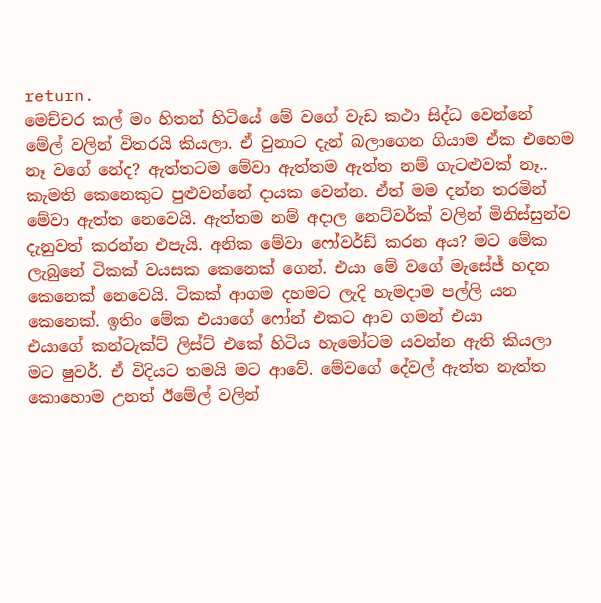return.
මෙච්චර කල් මං හිතන් හිටියේ මේ වගේ වැඩ කථා සිද්ධ වෙන්නේ මේල් වලින් විතරයි කියලා. ඒ වුනාට දැන් බලාගෙන ගියාම ඒක එහෙම නෑ වගේ නේද? ඇත්තටම මේවා ඇත්තම ඇත්ත නම් ගැටළුවක් නෑ.. කැමති කෙනෙකුට පුළුවන්නේ දායක වෙන්න. ඒත් මම දන්න තරමින් මේවා ඇත්ත නෙවෙයි. ඇත්තම නම් අදාල නෙට්වර්ක් වලින් මිනිස්සුන්ව දැනුවත් කරන්න එපැයි. අනික මේවා ෆෝවර්ඩ් කරන අය? මට මේක ලැබුනේ ටිකක් වයසක කෙනෙක් ගෙන්. එයා මේ වගේ මැසේජ් හදන කෙනෙක් නෙවෙයි. ටිකක් ආගම දහමට ලැදි හැමදාම පල්ලි යන කෙනෙක්. ඉතිං මේක එයාගේ ෆෝන් එකට ආව ගමන් එයා එයාගේ ‍කන්ටැක්ට් ලිස්ට් එකේ හිටිය හැමෝටම යවන්න ඇති කියලා මට ෂුවර්. ඒ විදියට තමයි මට ආවේ. මේවගේ දේවල් ඇත්ත නැත්ත කොහොම උනත් ඊමේල් වලින්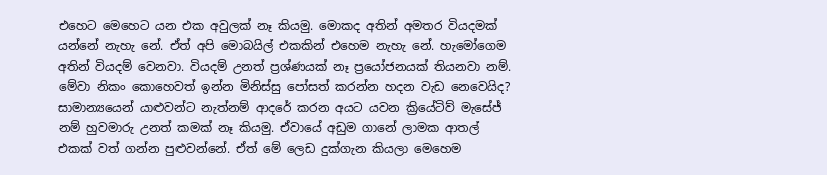එහෙට මෙහෙට යන එක අවුලක් නෑ කියමු. මොකද අතින් අමතර වියදමක් යන්නේ නැහැ නේ. ඒත් අපි මොබයිල් එකකින් එහෙම නැහැ නේ. හැමෝගෙම අතින් වියදම් වෙනවා. වියදම් උනත් ප්‍රශ්ණයක් නෑ ප්‍රයෝජනයක් තියනවා නම්. මේවා නිකං ‍කොහෙවත් ඉන්න මිනිස්සු පෝසත් කරන්න හදන වැඩ නෙවෙයිද?
සාමාන්‍යයෙන් යාළුවන්ට ‍නැත්නම් ආදරේ කරන අයට යවන ක්‍රියේටිව් මැසේජ් නම් හුවමාරු උනත් කමක් නෑ කියමු. ඒවායේ අඩුම ගානේ ලාමක ආතල් එකක් වත් ගන්න පුළුවන්නේ. ඒත් මේ ලෙඩ දුක්ගැන කියලා මෙහෙම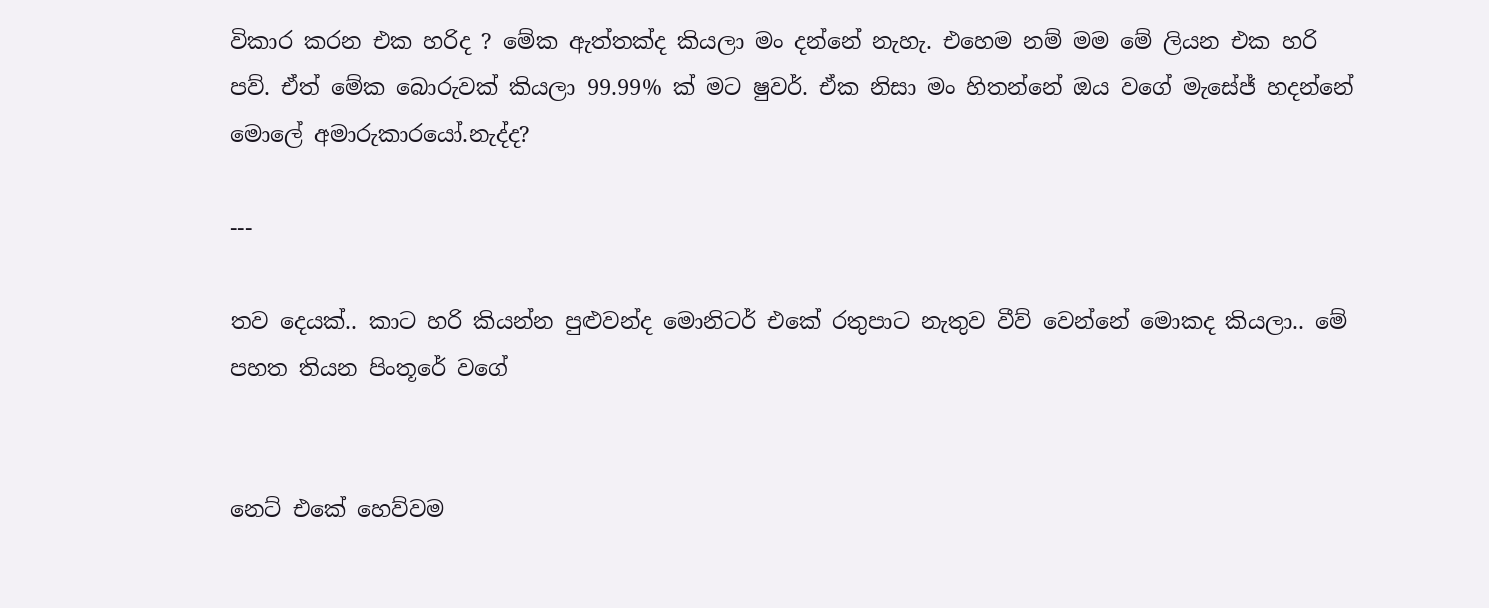විකාර කරන එක හරිද ? මේක ඇත්තක්ද කියලා මං දන්නේ නැහැ. එහෙම නම් මම මේ ලියන එක හරි පව්. ඒත් මේක බොරුවක් කියලා 99.99% ක් මට ෂුවර්. ඒක නිසා මං හිතන්නේ ඔය වගේ මැසේජ් හදන්නේ මොලේ අමාරුකාරයෝ.නැද්ද?

---

තව දෙයක්.. කාට හරි කියන්න පුළුවන්ද මොනිටර් එකේ රතුපාට නැතුව වීව් වෙන්නේ මොකද කියලා.. මේ පහත තියන පිංතූරේ වගේ


නෙට් ‍එකේ හෙව්වම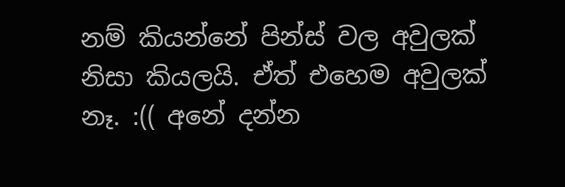නම් කියන්නේ පින්ස් වල අවුලක් නිසා කියලයි. ඒත් එහෙම අවුලක් නෑ. :(( අනේ දන්න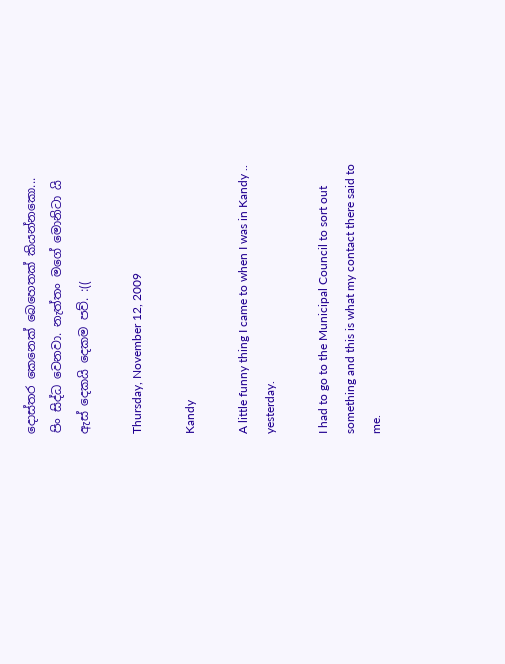දොස්තර කෙනෙක් බෙහෙතක් කියන්නකො... පිං සිද්ධ වෙනවා. නැත්තං මගේ මොනිටා යි ඇස් දෙකයි දෙකම පව්. :((

Thursday, November 12, 2009

Kandy

A little funny thing I came to when I was in Kandy .. yesterday.

I had to go to the Municipal Council to sort out something and this is what my contact there said to me.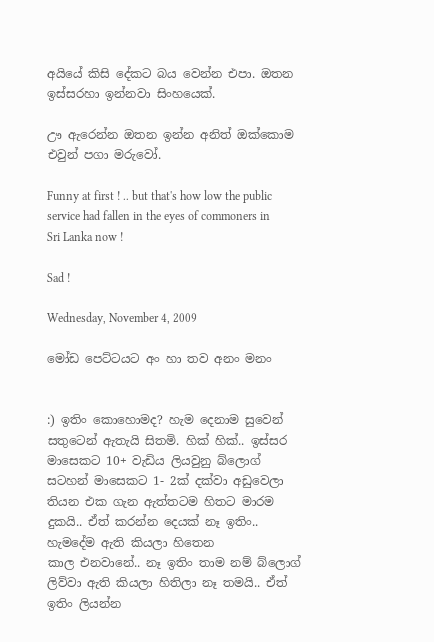අයියේ කිසි දේකට බය වෙන්න එපා. ඔතන ඉස්සරහා ඉන්නවා සිංහයෙක්.

ඌ ඇරෙන්න ඔතන ඉන්න අනිත් ඔක්කොම එවුන් පගා මරුවෝ.

Funny at first ! .. but that's how low the public service had fallen in the eyes of commoners in Sri Lanka now !

Sad !

Wednesday, November 4, 2009

මෝඩ පෙට්ටයට අං හා තව අනං මනං


:) ඉතිං කොහොමද? හැම දෙනාම සුවෙන් සතුටෙන් ඇතැයි සිතමි. හික් හික්.. ඉස්සර මාසෙකට 10+ වැඩිය ලියවුනු ‍බ්ලොග් සටහන් මාසෙකට 1- 2ක් දක්වා අඩුවෙලා තියන එක ගැන ඇත්තටම හිතට මාරම දුකයි.. ඒත් කරන්න දෙයක් නෑ ඉතිං.. හැමදේම ඇති කියලා හිතෙන කාල ‍එනවානේ.. නෑ ඉතිං තාම නම් බ්ලොග් ලිව්වා ඇති කියලා හිතිලා නෑ තමයි.. ඒත් ඉතිං ලියන්න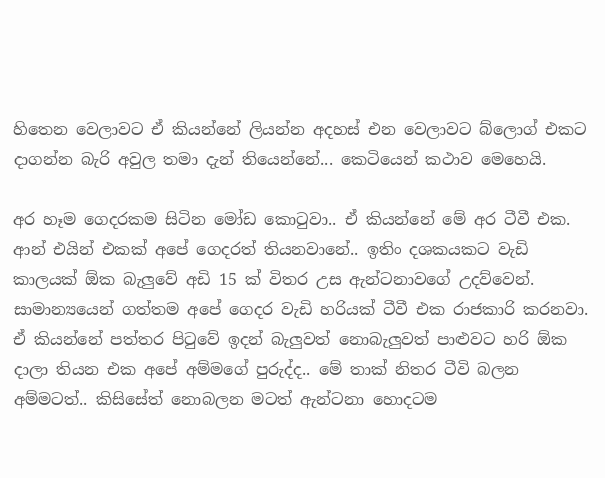හිතෙන වෙලාවට ඒ කියන්නේ ලියන්න අදහස් එන වෙලාවට බ්ලොග් එකට දාගන්න බැරි අවුල තමා දැන් තියෙන්නේ... කෙටියෙන් කථාව මෙහෙයි.

අ‍ර හෑම ගෙදරකම සිටින මෝඩ කොටුවා.. ඒ කියන්නේ මේ අර ටීවී එක. ආන් එයින් එකක් අපේ ගෙදරත් තියනවානේ.. ඉතිං දශකයකට වැඩි කාලයක් ඕක බැලුවේ අඩි 15 ක් විතර උස ඇන්ටනාවගේ උදව්වෙන්. සාමාන්‍යයෙන් ගත්තම අපේ ගෙදර වැඩි හරියක් ටීවී එක රාජකාරි කරනවා. ඒ කියන්නේ පත්තර පිටුවේ ඉදන් බැලුවත් නොබැලුවත් පාළුවට හරි ඕක දාලා තියන එක අපේ අම්මගේ පුරුද්ද.. මේ තාක් නිතර ‍ටීවි බලන අම්මටත්.. කිසිසේත් නොබලන මටත් ඇන්ටනා හොදටම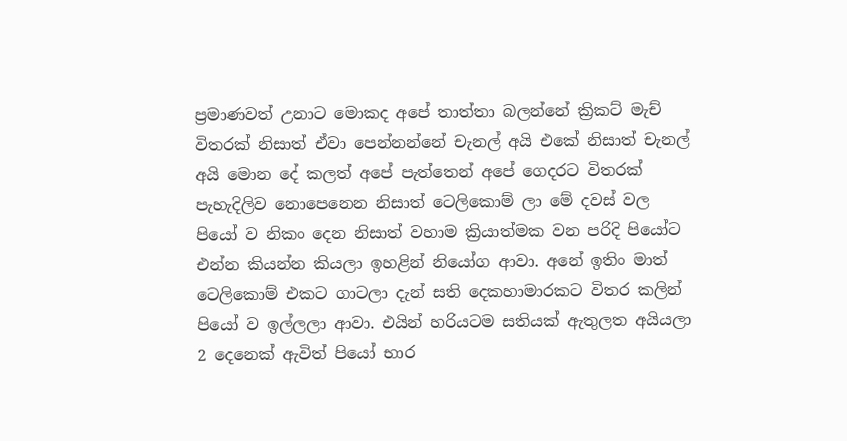ප්‍රමාණවත් උනාට මොකද අපේ තාත්තා බලන්නේ ක්‍රිකට් මැච් විතරක් නිසාත් ඒවා පෙන්නන්නේ චැනල් අයි එකේ නිසාත් චැනල් අයි මොන දේ කලත් ‍අපේ පැත්තෙන් අපේ ගෙදරට විතරක් පැහැදිලිව නොපෙනෙන නිසාත් ටෙලිකොම් ලා මේ දවස් වල පියෝ ව නිකං දෙන නිසාත් වහාම ක්‍රියාත්මක වන පරිදි පියෝට එන්න කියන්න කියලා ඉහළින් ‍නියෝග ආවා. අනේ ඉතිං මාත් ටෙලිකොම් එකට ගාටලා දැන් සති දෙකහාමාරකට විතර කලින් පියෝ ව ඉල්ලලා ආවා. එයින් හරියටම සතියක් ඇතුලත අයියලා 2 දෙනෙක් ඇවිත් පියෝ භාර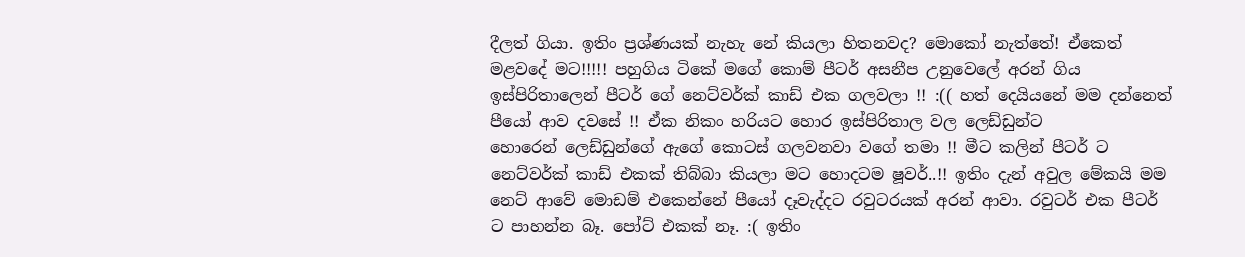දීලත් ගියා. ඉතිං ප්‍රශ්ණයක් නැහැ නේ කියලා හිතනවද? මොකෝ නැත්තේ! ඒකෙත් මළවදේ මට!!!!! පහුගිය ටිකේ ‍මගේ කොම් පීටර් අසනීප උනුවෙලේ අරන් ගිය ඉස්පිරිතාලෙන් පීටර් ගේ නෙට්වර්ක් කාඩ් එක ගලවලා !! :(( හත් දෙයියනේ මම දන්නෙත් පීයෝ ආව දවසේ !! ඒක නිකං හරියට හොර ඉස්පිරිතාල වල ලෙඩ්ඩුන්ට හොරෙන් ‍ලෙඩ්ඩුන්ගේ ඇගේ කොටස් ගලවනවා වගේ තමා !! මීට කලින් පීටර් ට නෙට්වර්ක් කාඩ් එකක් තිබ්බා කියලා මට හොදටම ෂූවර්..!! ඉතිං දැන් අවුල මේකයි මම නෙට් ආවේ මොඩම් එ‍කෙන්නේ පීයෝ දෑවැද්දට රවුටරයක් අරන් ආවා. රවුටර් එක පීටර් ට පාහන්න බෑ. පෝට් එකක් නෑ. :( ඉතිං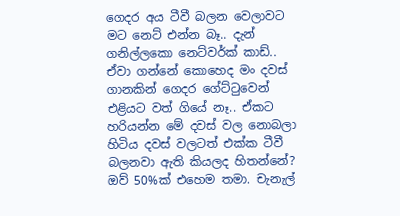ගෙදර අය ටීවී බලන වෙලාවට මට නෙට් එන්න බෑ.. දැන් ගනිල්ලකො නෙට්වර්ක් කාඩ්.. ඒවා ගන්නේ කොහෙද මං දවස් ගානකින් ගෙදර ගේට්ටුවෙන් එළියට වත් ගියේ නෑ.. ඒකට හරියන්න මේ දවස් වල නොබලා හිටිය දවස් වලටත් එක්ක ටීවී බලනවා ඇති කියලද හිතන්නේ? ඔව් 50%ක් එහෙම තමා. චැනැල්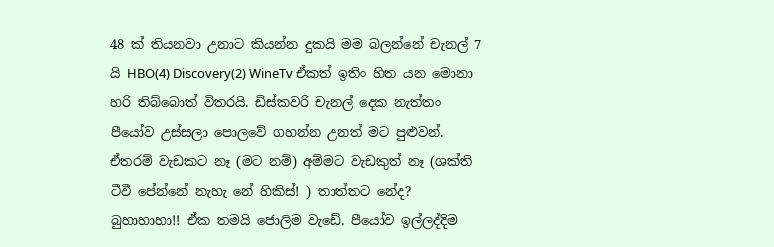48 ක් තියනවා උනාට කියන්න දුකයි මම බලන්නේ චැනල් 7 යි HBO(4) Discovery(2) WineTv ඒකත් ඉතිං හිත යන මොනා හරි තිබ්බොත් විතරයි. ඩිස්කවරි චැනල් දෙක නැත්තං පීයෝව උස්සලා පොලවේ ගහන්න උනත් මට පුළුවන්. ඒතරම් වැඩකට නෑ (මට නම්) අම්මට වැඩකුත් නෑ (ශක්ති ටීවී පේන්නේ නැහැ නේ හිකිස්! ) තාත්තට නේද? බුහාහාහා!! ඒක තමයි ජොලිම වැඩේ. පී‍යෝව ඉල්ලද්දිම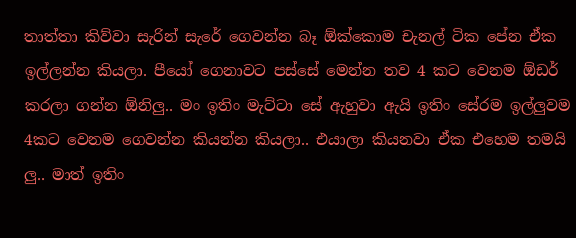තාත්තා කිව්වා සැ‍රින් සැරේ ගෙවන්න බෑ ‍ඕක්කොම චැනල් ටික පේන ඒක ඉල්ලන්න කියලා. පීයෝ ගෙනාවට පස්සේ මෙන්න තව 4 කට වෙනම ඕඩර් කරලා ගන්න ඕනිලු.. මං ඉතිං මැට්ටා සේ ඇහුවා ඇයි ඉතිං සේරම ඉල්ලුවම 4කට වෙනම ගෙවන්න කියන්න කියලා.. එයාලා කියනවා ඒක එහෙම තමයි ලු.. මාත් ඉතිං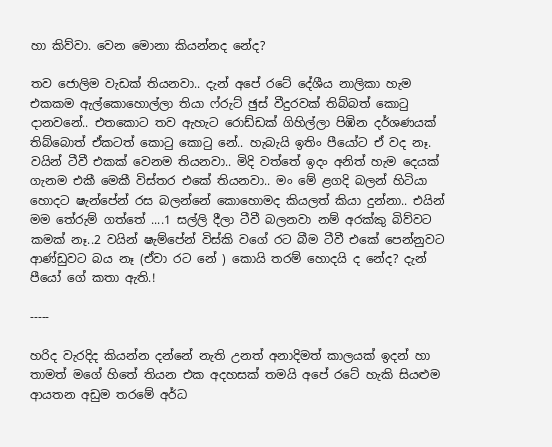හා කිව්වා. වෙන මොනා කියන්නද නේද?

තව ජොලිම වැඩක් තියනවා.. දැන් අපේ රටේ දේශීය නාලිකා හැම එකකම ඇල්කොහොල්ලා තියා ෆ්රුට් ඡුස් වීදුරවක් තිබ්බත් කොටු දානවනේ.. එතකොට තව ‍ඇහැට රොඩ්ඩක් ගිහිල්ලා පිඹින දර්ශණයක් තිබ්බොත් ඒකටත් කොටු කොටු නේ.. හැබැයි ඉතිං පීයෝට ඒ වද නෑ. වයින් ටීවී එකක් වෙනම තියනවා.. මිදි වත්තේ ඉදං අනිත් හැම දෙයක් ගැනම එකී මෙකී විස්තර එකේ තියනවා.. මං මේ ළගදි බලන් හිටියා හොදට ෂැන්පේන් රස බලන්නේ කොහොමද කියලත් කියා දුන්නා.. එයින් මම තේරුම් ගත්තේ ....1 සල්ලි දීලා ටීවී බලනවා නම් අරක්කු බිව්වට කමක් නෑ..2 වයින් ෂැම්පේන් විස්කි වගේ රට බීම ටීවී එකේ පෙන්නුවට ආණ්ඩුවට බය නෑ (ඒවා රට නේ ) කොයි තරම් හොදයි ද නේද? දැන් පීයෝ ගේ කතා ඇති.!

-----

හරිද වැරදිද කියන්න දන්නේ නැති උනත් අනාදිමත් කාලයක් ඉදන් හා තාමත් මගේ හිතේ තියන එක අදහසක් තමයි අපේ රටේ හැකි සියළුම ආයතන අඩුම තරමේ අර්ධ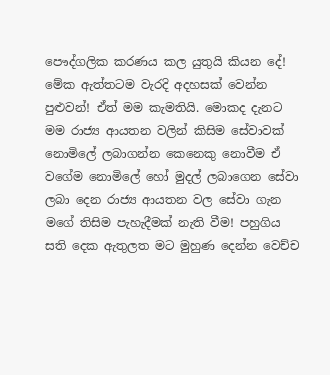පෞද්ගලික කරණය කල යුතුයි කියන දේ! මේක ඇත්තටම වැ‍රදි අදහසක් වෙන්න පුළුවන්! ඒත් මම කැමතියි. මොකද දැනට මම රාජ්‍ය ආයතන වලින් ‍කිසිම සේවාවක් නොමිලේ ලබාගන්න කෙනෙකු නොවීම ඒ වගේම නොමිලේ හෝ මුදල් ලබාගෙන සේවා ලබා දෙන රාජ්‍ය ආයතන වල සේවා ගැන මගේ තිසිම පැහැදීමක් නැති වීම! පහුගිය සති දෙක ඇතුලත මට මුහුණ දෙන්න වෙච්ච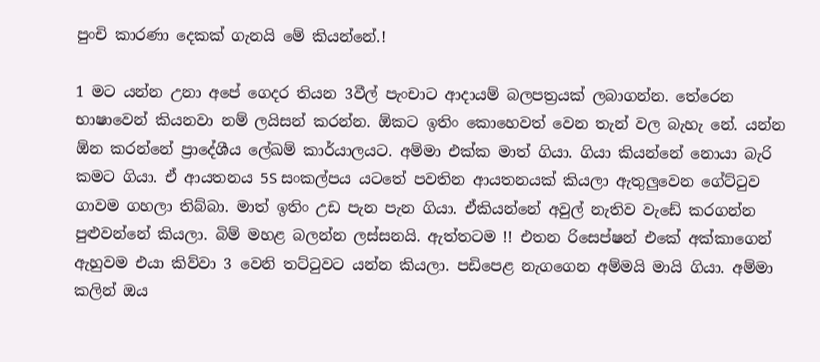පුංචි ‍කාරණා දෙකක් ගැනයි මේ කියන්නේ.!

1 මට යන්න උනා අපේ ගෙදර තියන 3වීල් පැංචාට ආදායම් බලපත්‍රයක් ලබාගන්න. තේරෙන භාෂාවෙන් කියනවා නම් ලයිසන් කරන්න. ඕකට ඉතිං කොහෙවත් වෙන තැන් වල බැහැ නේ. යන්න ඕන කරන්නේ ප්‍රාදේශීය ලේඛම් කාර්යාලයට. අම්මා එක්ක මාත් ගියා. ගියා කියන්නේ නොයා බැරි කමට ගියා. ඒ ආයතනය 5S සංකල්පය යටතේ පවතින ආයතනයක් කියලා ඇතුලුවෙන ගේට්ටුව ගාවම ගහලා තිබ්බා. මාත් ඉතිං උඩ පැන පැන ගියා. ඒකියන්නේ අවුල් නැතිව වැඩේ කරගන්න පුළුවන්නේ කියලා. බිම් මහළ බලන්න ලස්සනයි. ඇත්තටම !! එතන රිසෙප්ෂන් එකේ අක්කාගෙන් ඇහුවම එයා කිව්වා 3 වෙනි තට්ටුවට යන්න කියලා. පඩිපෙළ නැගගෙන අම්මයි මායි ගියා. අම්මා කලින් ඔය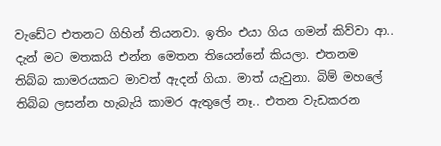වැඩේට එතනට ගිහින් තියනවා. ඉතිං එයා ගිය ගමන් කිව්වා ආ.. දැන් මට මතකයි එන්න මෙතන තියෙන්නේ කියලා. එතනම තිබ්බ කාමරයකට මාවත් ඇදන් ගියා. මාත් යැවුනා. බිම් මහලේ තිබ්බ ලසන්න හැබැයි කාමර ඇතුලේ නෑ.. එතන වැඩකරන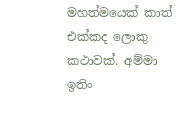මහත්මයෙක් කාත් එක්කද ලොකු කථාවක්. අම්මා ඉතිං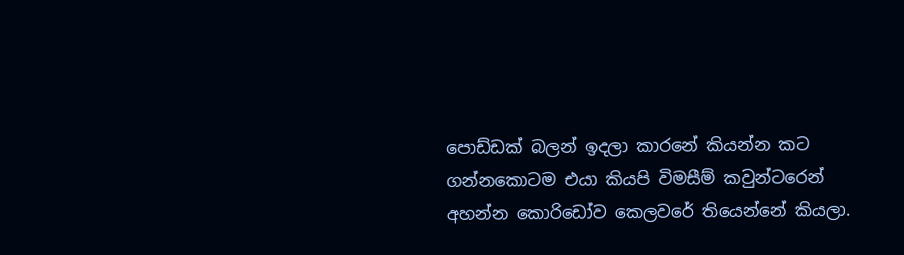පොඩ්ඩක් බලන් ඉදලා කාරනේ කියන්න කට ගන්නකොටම එයා කියපි විමසී‍ම් කවුන්ටරෙන් අහන්න කොරිඩෝව කෙලවරේ තියෙන්නේ කියලා.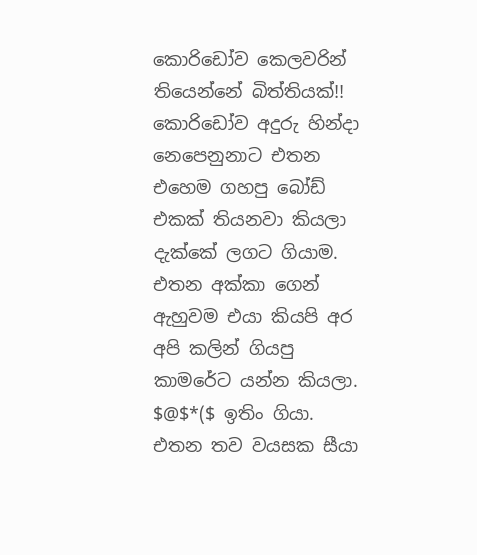කොරිඩෝව කෙලවරින් තියෙන්නේ බිත්තියක්!! කොරි‍ඩෝව අදුරු හින්දා නෙපෙනුනාට එතන එහෙම ගහපු බෝඩ් එකක් තියනවා කියලා දැක්කේ ලගට ගියාම. එතන අක්කා ගෙන් ඇහුවම එයා කියපි අර අපි කලින් ගියපු කාමරේට යන්න කියලා. $@$*($ ඉතිං ගියා. එතන තව වයසක සීයා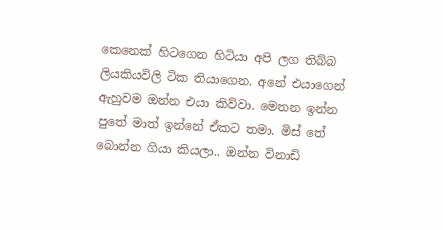කෙනෙක් හිටගෙන හිටියා අපි ලග තිබ්බ ලියකියවිලි ටික තියාගෙන. අනේ එයාගෙන් ඇහුවම ඔන්න එයා කිව්වා. මෙතන ඉන්න පුතේ මාත් ඉන්නේ ඒකට තමා. මිස් තේ බොන්න ගියා කියලා.. ඔන්න විනාඩි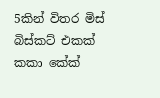5කින් විතර මිස් බිස්කට් එකක් කකා කේක්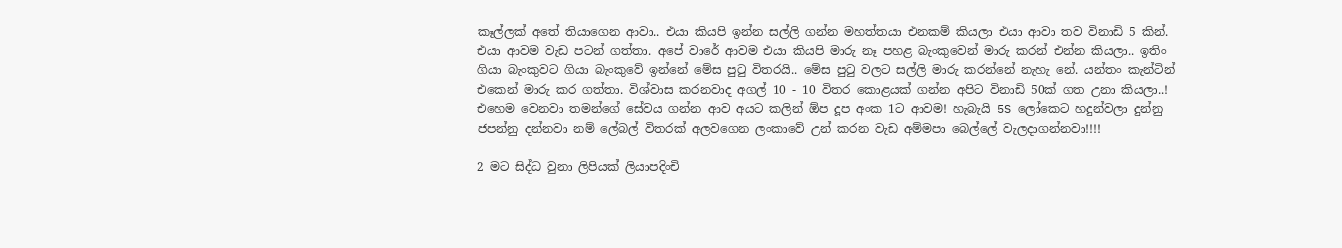කෑල්ලක් අතේ තියාගෙන ආවා.. එයා කියපි ඉන්න සල්ලි ගන්න මහත්තයා එනකම් කියලා එයා ආවා තව විනාඩි 5 කින්. එයා ආවම වැඩ පටන් ගත්තා. අපේ වාරේ ආවම එයා කියපි මාරු නෑ පහළ බැංකුවෙන් මාරු කරන් එන්න කියලා.. ඉතිං ගියා බැංකුවට ගියා බැංකුවේ ඉන්නේ මේස පුටු විතරයි.. මේස පුටු වලට සල්ලි මාරු කරන්නේ නැහැ නේ. යන්තං කැන්ටින් එකෙ‍න් මාරු කර ගත්තා. විශ්වාස කරනවාද අගල් 10 - 10 විතර කොළයක් ගන්න අපිට විනාඩි 50ක් ගත උනා කියලා..! එහෙම වෙනවා තමන්ගේ සේවය ගන්න ආව අයට කලින් ඕප දූප අංක 1ට ආවම! හැබැයි 5S ලෝකෙට හදුන්වලා දුන්නු ජපන්නු දන්නවා නම් ලේබල් විතරක් අල‍වගෙන ලංකාවේ උන් කරන වැඩ අම්මපා බෙල්ලේ වැලදාගන්නවා!!!!

2 මට සිද්ධ වුනා ලිපියක් ලියාපදිංචි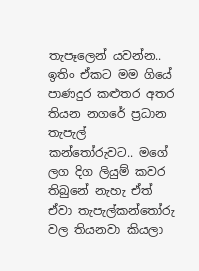තැපෑලෙන් යවන්න.. ඉතිං ඒකට මම ගියේ පාණදුර කළුතර අතර තියන නගරේ ප්‍රධාන තැපැල් කන්තෝරුවට.. මගේ ලග දිග ලියුම් කවර තිබුනේ නැහැ ඒත් ඒවා තැපැල්කන්තෝරු වල තියනවා කියලා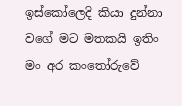ඉස්කෝලෙදි කියා දුන්නා වගේ මට මතකයි ඉතිං මං අර කංතෝරුවේ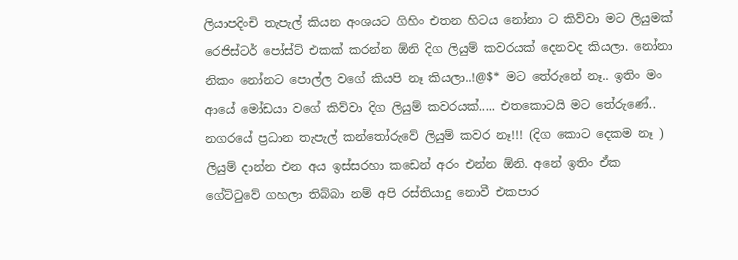ලියාපදිංචි තැපැල් කියන අංශයට ගිහිං එතන හිටය නෝනා ට කිව්වා මට ලියුමක් රෙජිස්ටර් පෝස්ට් එකක් කරන්න ඕනි දිග ලියුම් කවරයක් දෙනවද කියලා. නෝනා නිකං නෝනට පොල්ල වගේ කියපි නෑ කියලා..!@$* මට තේරුනේ නෑ.. ඉතිං මං ආයේ මෝඩයා වගේ කිව්වා දිග ලියුම් කවරයක්..... එතකොටයි මට තේරුණේ.. නග‍රයේ ප්‍රධාන තැපැල් කන්තෝරුවේ ලියුම් කවර නෑ!!! (දිග කොට දෙකම නෑ ) ලියුම් දාන්න එන අය ඉස්සරහා කඩෙන් අරං එන්න ඕනි. අනේ ඉතිං ඒක ගේට්ටුවේ ගහලා තිබ්බා නම් අපි ‍රස්තියාදු නොවී එකපාර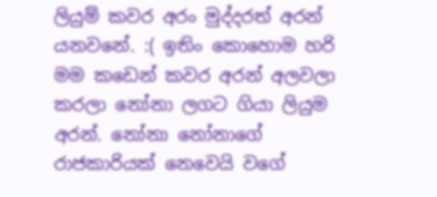ලියුම් කවර අරං මුද්දරත් අරන් යනවනේ. :( ඉතිං කොහොම හරි මම කඩෙන් කවර අරන් අලවලා කරලා නෝනා ලගට ගියා ලියුම අරන්. නෝනා නෝනාගේ රාජකාරියක් නෙවෙයි වගේ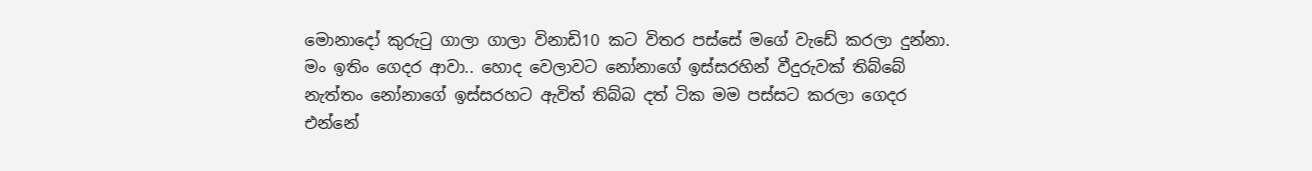මොනාදෝ කුරුටු ගාලා ගාලා විනාඩි10 කට විතර පස්සේ මගේ වැඩේ කරලා දුන්නා. මං ඉතිං ගෙදර ආවා.. හොද වෙලාවට නෝනාගේ ඉස්සරහින් වීදුරුවක් තිබ්බේ නැත්තං නෝනාගේ ඉස්සරහට ඇවිත් තිබ්බ දත් ටික මම පස්සට කරලා ගෙදර එන්නේ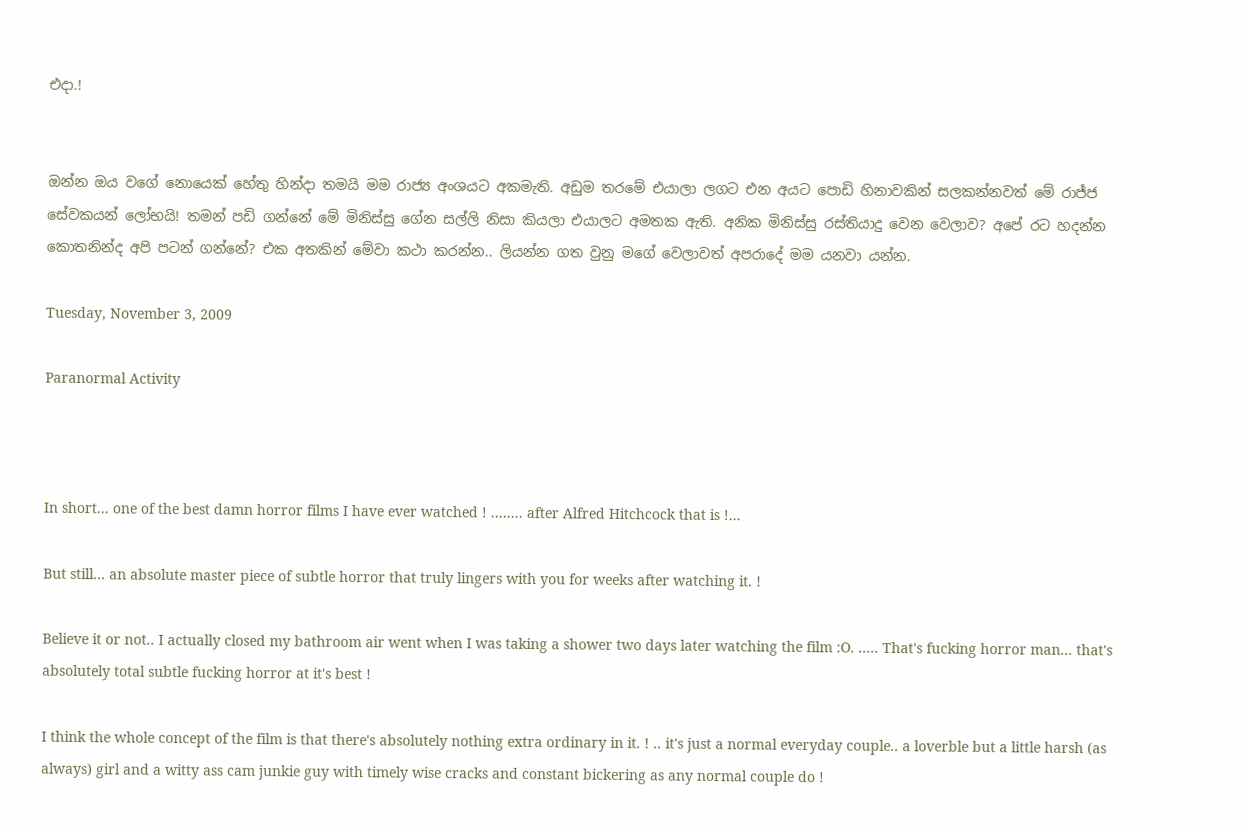එදා.!


ඔන්න ඔය ව‍ගේ නොයෙක් හේතු හින්දා තමයි මම රාජ්‍ය අංශයට අකමැති. අඩුම තරමේ ‍‍එයාලා ලගට එන අයට පොඩි හිනාවකින් සලකන්නවත් මේ රාජ්ජ සේවකයන් ලෝභයි! තමන් පඩි ගන්නේ මේ මිනිස්සු ගේන සල්ලි නිසා කියලා එයාලට අමතක ඇති. අනික මිනිස්සු රස්තියාදු වෙන වෙලාව? අපේ රට හදන්න කොතනින්ද අපි පටන් ගන්නේ? එක අතකින් මේවා කථා කරන්න.. ලියන්න ගත වුනු මගේ වෙලාවත් අපරාදේ මම යනවා යන්න.

Tuesday, November 3, 2009

Paranormal Activity



In short... one of the best damn horror films I have ever watched ! ........ after Alfred Hitchcock that is !...

But still... an absolute master piece of subtle horror that truly lingers with you for weeks after watching it. !

Believe it or not.. I actually closed my bathroom air went when I was taking a shower two days later watching the film :O. ..... That's fucking horror man... that's absolutely total subtle fucking horror at it's best !

I think the whole concept of the film is that there's absolutely nothing extra ordinary in it. ! .. it's just a normal everyday couple.. a loverble but a little harsh (as always) girl and a witty ass cam junkie guy with timely wise cracks and constant bickering as any normal couple do !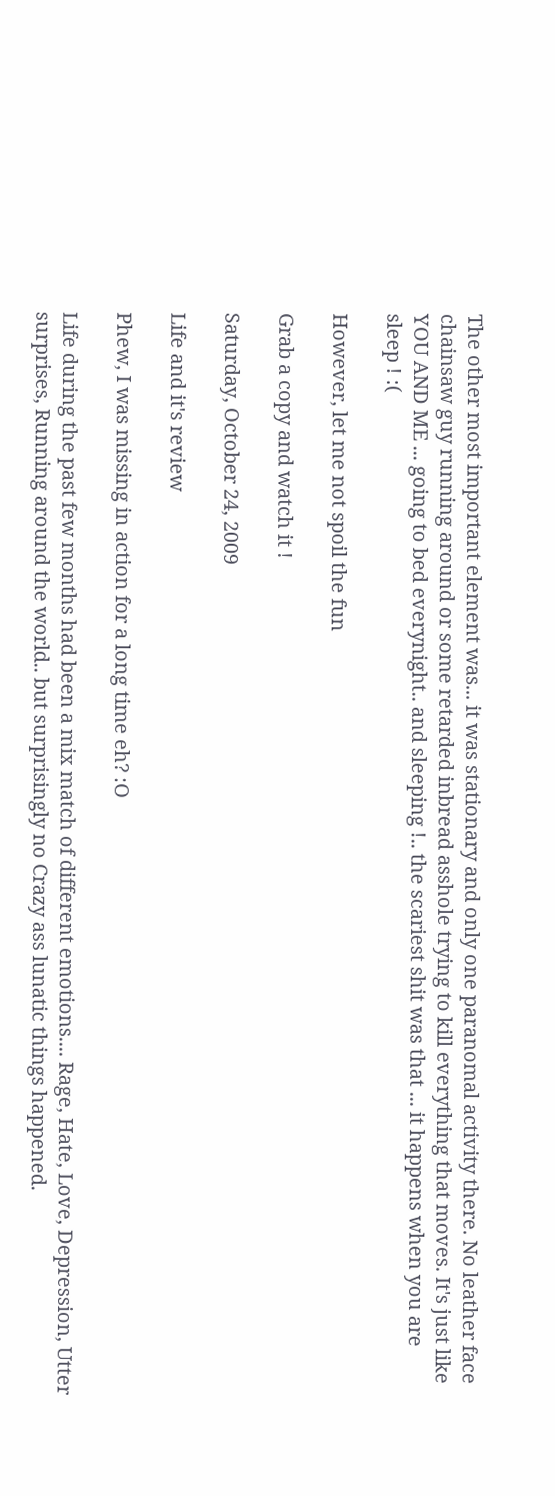The other most important element was... it was stationary and only one paranomal activity there. No leather face chainsaw guy running around or some retarded inbread asshole trying to kill everything that moves. It's just like YOU AND ME ... going to bed everynight.. and sleeping !.. the scariest shit was that ... it happens when you are sleep ! :(

However, let me not spoil the fun

Grab a copy and watch it !

Saturday, October 24, 2009

Life and it's review

Phew, I was missing in action for a long time eh? :O

Life during the past few months had been a mix match of different emotions.... Rage, Hate, Love, Depression, Utter surprises, Running around the world.. but surprisingly no Crazy ass lunatic things happened.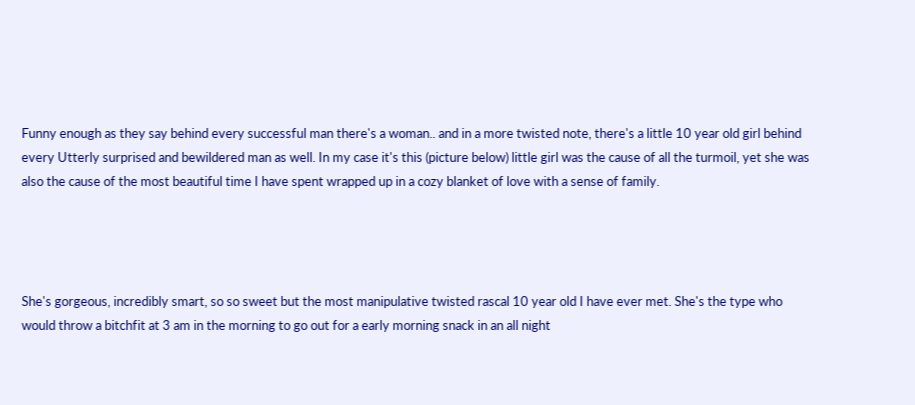Funny enough as they say behind every successful man there's a woman.. and in a more twisted note, there's a little 10 year old girl behind every Utterly surprised and bewildered man as well. In my case it's this (picture below) little girl was the cause of all the turmoil, yet she was also the cause of the most beautiful time I have spent wrapped up in a cozy blanket of love with a sense of family.




She's gorgeous, incredibly smart, so so sweet but the most manipulative twisted rascal 10 year old I have ever met. She's the type who would throw a bitchfit at 3 am in the morning to go out for a early morning snack in an all night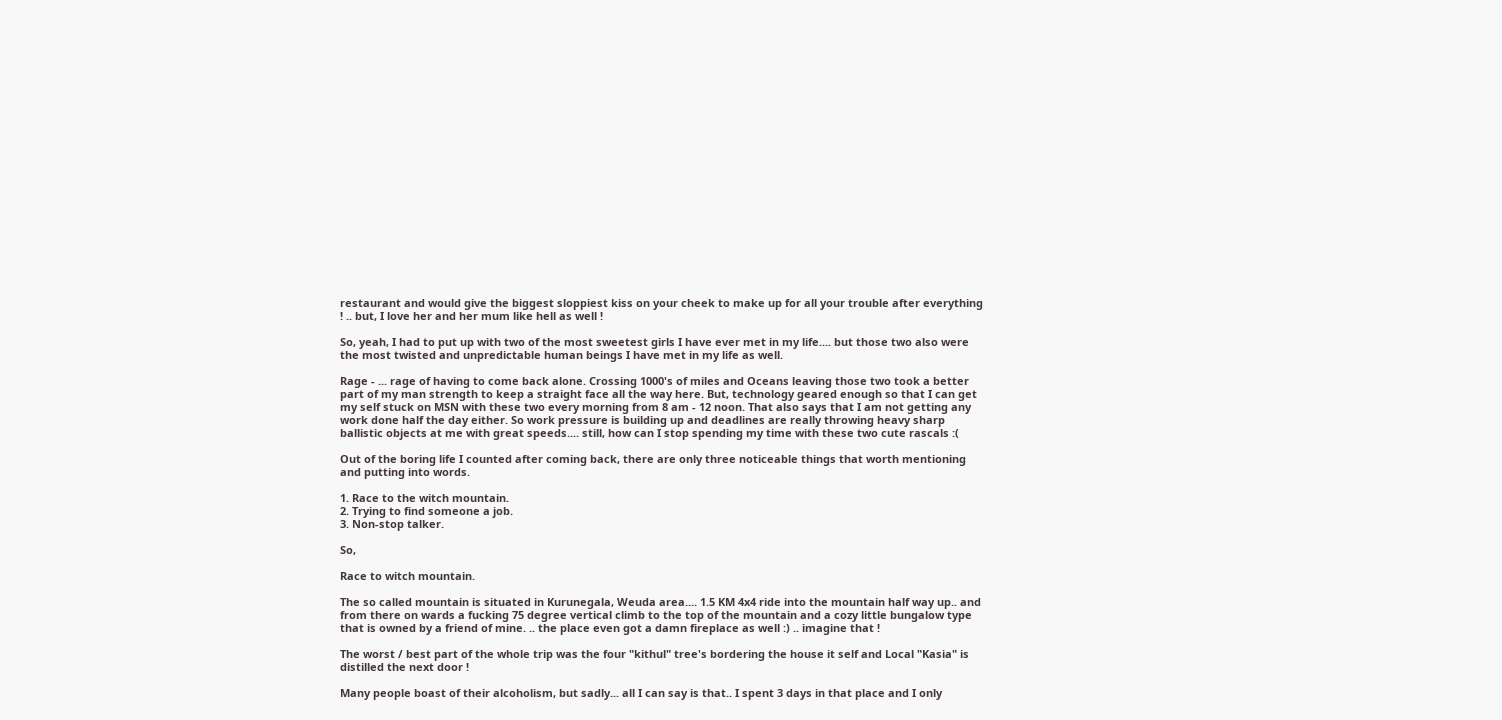restaurant and would give the biggest sloppiest kiss on your cheek to make up for all your trouble after everything ! .. but, I love her and her mum like hell as well !

So, yeah, I had to put up with two of the most sweetest girls I have ever met in my life.... but those two also were the most twisted and unpredictable human beings I have met in my life as well.

Rage - ... rage of having to come back alone. Crossing 1000's of miles and Oceans leaving those two took a better part of my man strength to keep a straight face all the way here. But, technology geared enough so that I can get my self stuck on MSN with these two every morning from 8 am - 12 noon. That also says that I am not getting any work done half the day either. So work pressure is building up and deadlines are really throwing heavy sharp ballistic objects at me with great speeds.... still, how can I stop spending my time with these two cute rascals :(

Out of the boring life I counted after coming back, there are only three noticeable things that worth mentioning and putting into words.

1. Race to the witch mountain.
2. Trying to find someone a job.
3. Non-stop talker.

So,

Race to witch mountain.

The so called mountain is situated in Kurunegala, Weuda area.... 1.5 KM 4x4 ride into the mountain half way up.. and from there on wards a fucking 75 degree vertical climb to the top of the mountain and a cozy little bungalow type that is owned by a friend of mine. .. the place even got a damn fireplace as well :) .. imagine that !

The worst / best part of the whole trip was the four "kithul" tree's bordering the house it self and Local "Kasia" is distilled the next door !

Many people boast of their alcoholism, but sadly... all I can say is that.. I spent 3 days in that place and I only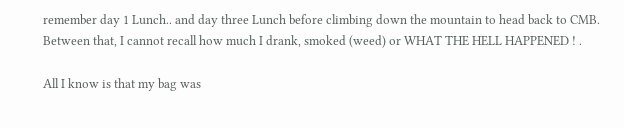remember day 1 Lunch.. and day three Lunch before climbing down the mountain to head back to CMB. Between that, I cannot recall how much I drank, smoked (weed) or WHAT THE HELL HAPPENED ! .

All I know is that my bag was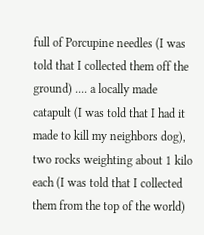full of Porcupine needles (I was told that I collected them off the ground) .... a locally made catapult (I was told that I had it made to kill my neighbors dog), two rocks weighting about 1 kilo each (I was told that I collected them from the top of the world)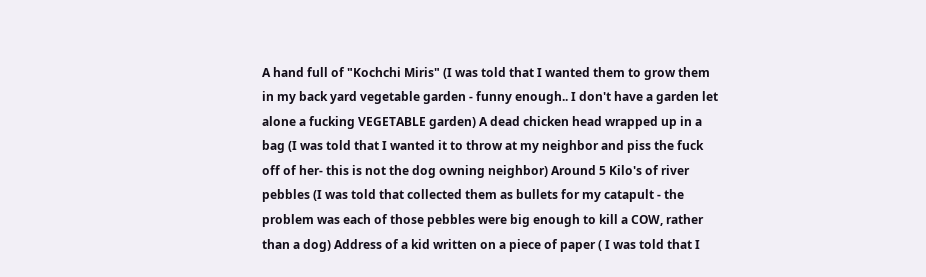A hand full of "Kochchi Miris" (I was told that I wanted them to grow them in my back yard vegetable garden - funny enough.. I don't have a garden let alone a fucking VEGETABLE garden) A dead chicken head wrapped up in a bag (I was told that I wanted it to throw at my neighbor and piss the fuck off of her- this is not the dog owning neighbor) Around 5 Kilo's of river pebbles (I was told that collected them as bullets for my catapult - the problem was each of those pebbles were big enough to kill a COW, rather than a dog) Address of a kid written on a piece of paper ( I was told that I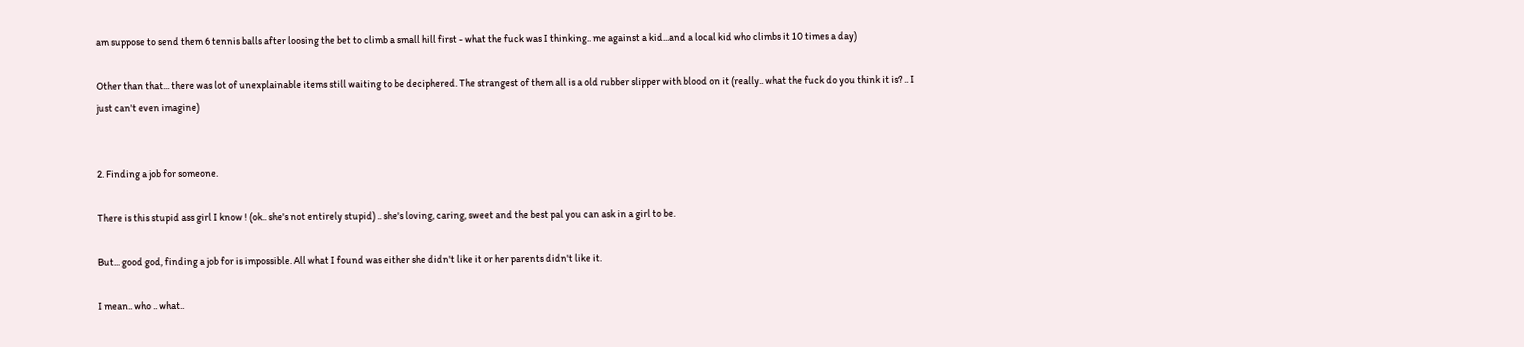am suppose to send them 6 tennis balls after loosing the bet to climb a small hill first - what the fuck was I thinking.. me against a kid...and a local kid who climbs it 10 times a day)

Other than that... there was lot of unexplainable items still waiting to be deciphered. The strangest of them all is a old rubber slipper with blood on it (really.. what the fuck do you think it is? .. I just can't even imagine)


2. Finding a job for someone.

There is this stupid ass girl I know ! (ok.. she's not entirely stupid) .. she's loving, caring, sweet and the best pal you can ask in a girl to be.

But... good god, finding a job for is impossible. All what I found was either she didn't like it or her parents didn't like it.

I mean.. who .. what..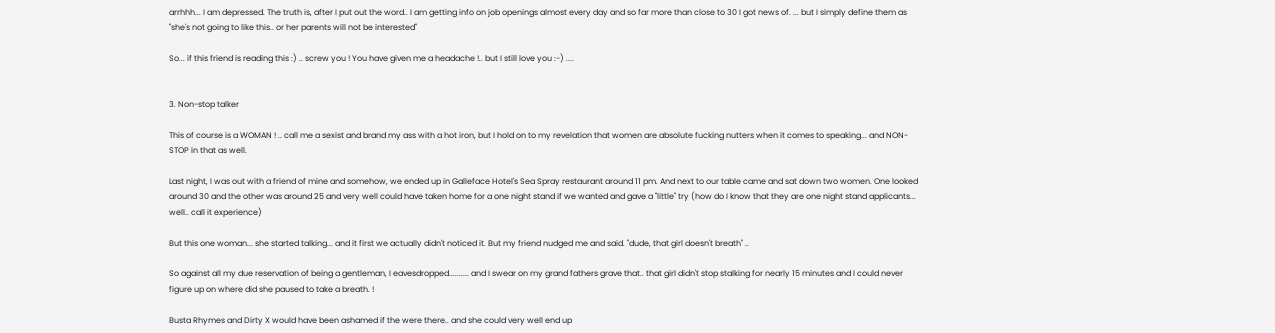arrhhh... I am depressed. The truth is, after I put out the word.. I am getting info on job openings almost every day and so far more than close to 30 I got news of. ... but I simply define them as "she's not going to like this.. or her parents will not be interested"

So... if this friend is reading this :) .. screw you ! You have given me a headache !.. but I still love you :-) ....


3. Non-stop talker

This of course is a WOMAN ! .. call me a sexist and brand my ass with a hot iron, but I hold on to my revelation that women are absolute fucking nutters when it comes to speaking... and NON-STOP in that as well.

Last night, I was out with a friend of mine and somehow, we ended up in Galleface Hotel's Sea Spray restaurant around 11 pm. And next to our table came and sat down two women. One looked around 30 and the other was around 25 and very well could have taken home for a one night stand if we wanted and gave a "little" try (how do I know that they are one night stand applicants... well.. call it experience)

But this one woman... she started talking... and it first we actually didn't noticed it. But my friend nudged me and said. "dude, that girl doesn't breath" ..

So against all my due reservation of being a gentleman, I eavesdropped.......... and I swear on my grand fathers grave that.. that girl didn't stop stalking for nearly 15 minutes and I could never figure up on where did she paused to take a breath. !

Busta Rhymes and Dirty X would have been ashamed if the were there.. and she could very well end up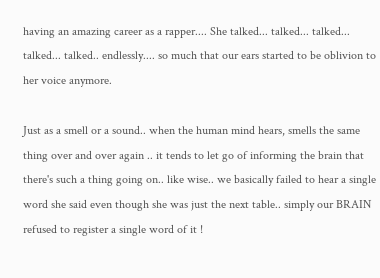having an amazing career as a rapper.... She talked... talked... talked... talked... talked.. endlessly.... so much that our ears started to be oblivion to her voice anymore.

Just as a smell or a sound.. when the human mind hears, smells the same thing over and over again .. it tends to let go of informing the brain that there's such a thing going on.. like wise.. we basically failed to hear a single word she said even though she was just the next table.. simply our BRAIN refused to register a single word of it !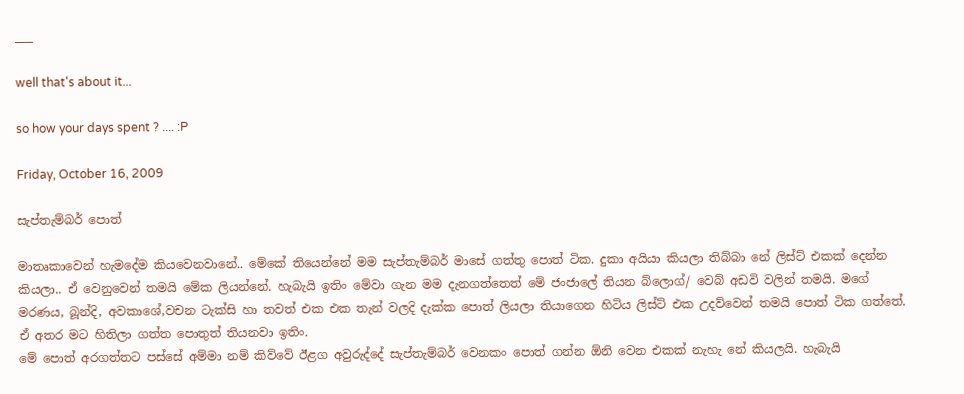___

well that's about it...

so how your days spent ? .... :P

Friday, October 16, 2009

සැප්තැම්බර් පොත්

මාතෘකාවෙන් හැමදේම කියවෙනවානේ.. මේකේ තියෙන්නේ මම සැප්තැම්බර් මාසේ ගත්තු පොත් ටික. දුකා අයියා කියලා තිබ්බා නේ ලිස්ට් එකක් දෙන්න කියලා.. ඒ වෙනුවෙන් තමයි මේක ලියන්නේ. හැබැයි ඉතිං මේවා ‍ගැන මම දැනගත්තෙත් මේ ජංජාලේ තියන බ්ලොග්/ වෙබ් අඩවි වලින් තමයි. මගේ මරණය, බූන්දි, අවකාශේ,වචන ටැක්සි හා තවත් එක එක තැන් වලදි දැක්ක පොත් ලියලා තියාගෙන හිටිය ලිස්ට් එක උදව්වෙන් තමයි පොත් ටික ගත්තේ. ඒ අතර මට හිතිලා ගත්ත පොතුත් තියනවා ඉතිං.
මේ පොත් අරගත්තට පස්සේ අම්මා නම් කිව්වේ ඊළග අවුරුද්දේ සැප්තැම්බර් වෙනකං පොත් ගන්න ඕනි වෙන එකක් නැහැ නේ කියලයි. හැබැයි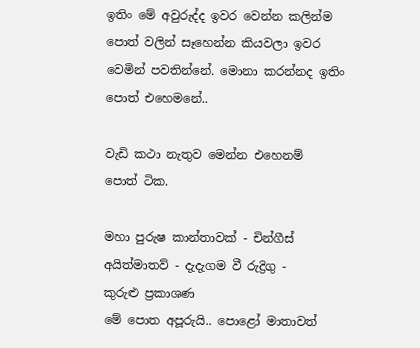ඉතිං මේ අවුරුද්ද ඉවර වෙන්න කලින්ම පොත් වලින් සෑහෙන්න කියවලා ඉවර වෙමින් පවතින්නේ. මොනා කරන්නද ඉතිං පොත් ‍එහෙමනේ..

වැඩි කථා නැතුව මෙන්න එහෙනම් පොත් ‍ටික.

මහා පුරුෂ කාන්තාවක් - චින්ගීස් අයිත්මාතව් - දැදැගම වී රුද්‍රිගු - කුරුළු ‍ප්‍රකාශණ
මේ පොත අපූරුයි.. පොළෝ මාතාවත්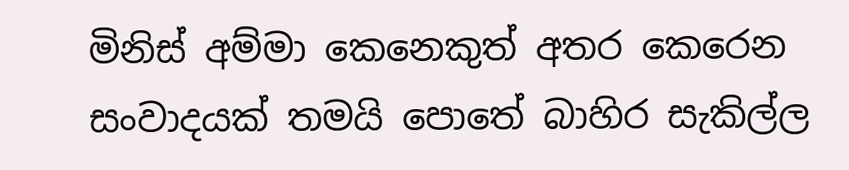මිනිස් අම්මා කෙනෙකුත් අතර ‍කෙරෙන සංවාදයක් තමයි පොතේ බාහිර සැකිල්ල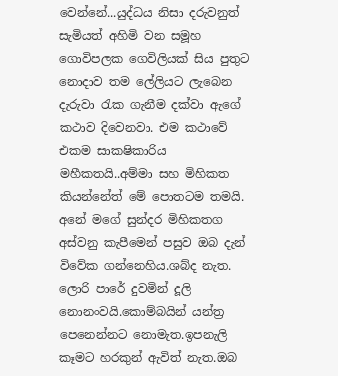වෙන්නේ...යුද්ධය නිසා දරුවනුත් සැමියත් අහිමි වන සමූහ ගොවිපලක ගෙවිලියක් සිය පුතුට නොදාව තම ලේලියට ලැබෙන දැරු‍වා රැක ගැනීම දක්වා ඇගේ කථාව දිවෙනවා. එම කථාවේ එකම සාකෂිකාරිය මහීකතයි..අම්මා සහ මිහිකත කියන්නේත් මේ පොතටම තමයි.
අනේ මගේ සුන්දර මිහිකතග අස්වනු කැපීමෙන් පසුව ඔබ දැන් විවේක ගන්නෙහිය.ශබ්ද නැත. ලොරි පාරේ දුවමින් දූලි නොනංවයි.කොම්බයින් යන්ත්‍ර පෙනෙන්නට නොමැත.ඉපනැලි කෑමට හරකුන් ඇවිත් නැත.ඔබ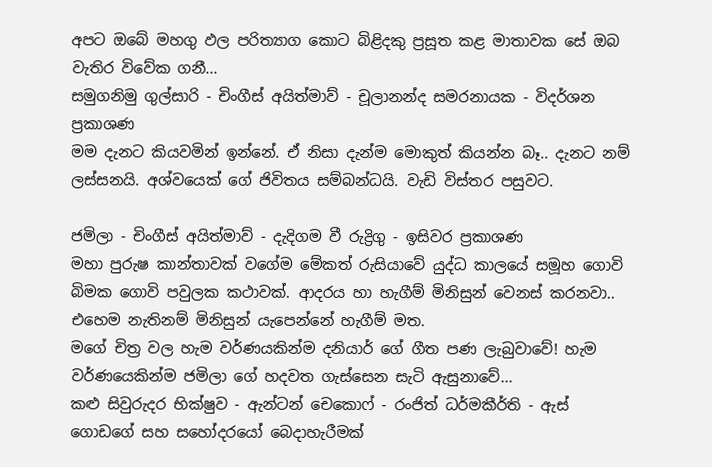අපට ඔබේ මහගු ඵල පරිත්‍යාග කොට බිළිදකු ප්‍රසූත කළ මාතාවක සේ ඔබ වැතිර විවේක ගනී...
සමුගනිමු ගුල්සාරි - චිංගීස් අයිත්මාව් - චූලානන්ද සමරනායක - විදර්ශන ප්‍රකාශණ
මම දැනට කියවමින් ඉන්නේ. ඒ නිසා දැන්ම මොකුත් කියන්න බෑ.. දැනට නම් ලස්සනයි. අශ්වයෙක් ‍ගේ ජිවිතය සම්බන්ධයි. වැඩි විස්තර පසුවට.

ජමිලා - චිංගීස් අයිත්මාව් - දැදිගම වී රුද්‍රිගු - ඉසිවර ප්‍රකාශණ
මහා පුරුෂ කාන්තාවක් වගේම මේකත් රුසියාවේ යුද්ධ කාලයේ සමූහ ගොවි බිමක ගොවි පවුලක කථාවක්. ආදරය හා හැගීම් මිනිසුන් වෙනස් කරනවා.. එහෙම නැතිනම් මිනිසුන් යැපෙන්නේ හැගීම් මත.
මගේ චිත්‍ර වල හැම වර්ණයකින්ම දනියාර් ගේ ගීත පණ ලැබුවාවේ! හැම වර්ණයෙකින්ම ජමිලා ගේ හදවත ගැස්සෙන සැටි ඇසුනාවේ...
කළු සිවුරුදර භික්ෂුව - ඇන්ටන් චෙකොෆ් - රංජිත් ධර්මකීර්ති - ඇස් ගොඩගේ සහ සහෝදරයෝ බෙදාහැරීමක්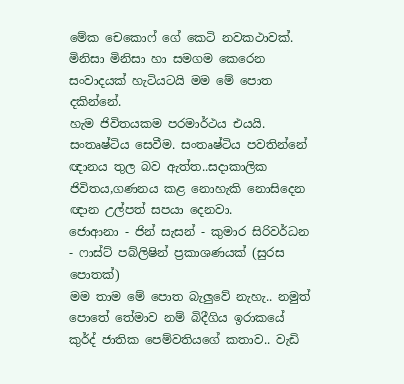මේක චෙකොෆ් ගේ කෙටි නවකථාවක්. මිනිසා මිනිසා හා සමගම කෙරෙන සංවාදයක් හැටියටයි මම මේ පොත දකින්නේ.
හැම ජිවිතයකම පරමාර්ථය එයයි. සංතෘෂ්ටිය සෙවීම. සංතෘෂ්ටිය පවතින්නේ ඥානය තුල බව ඇත්ත..සදාකාලික ජිවිතය,ගණනය කළ නොහැකි නොසිදෙන ඥාන උල්පත් සපයා දෙනවා.
ජොආනා - ජින් සැසන් - කුමාර සිරිවර්ධන - ෆාස්ට් පබ්ලිෂින් ප්‍රකාශණයක් (සුරස පොතක්)
මම තාම මේ පොත ‍බැලුවේ නැහැ.. නමුත් පොතේ තේමාව නම් බිදීගිය ඉරාකයේ කුර්ද් ජාතික පෙම්වතියගේ කතාව.. වැඩි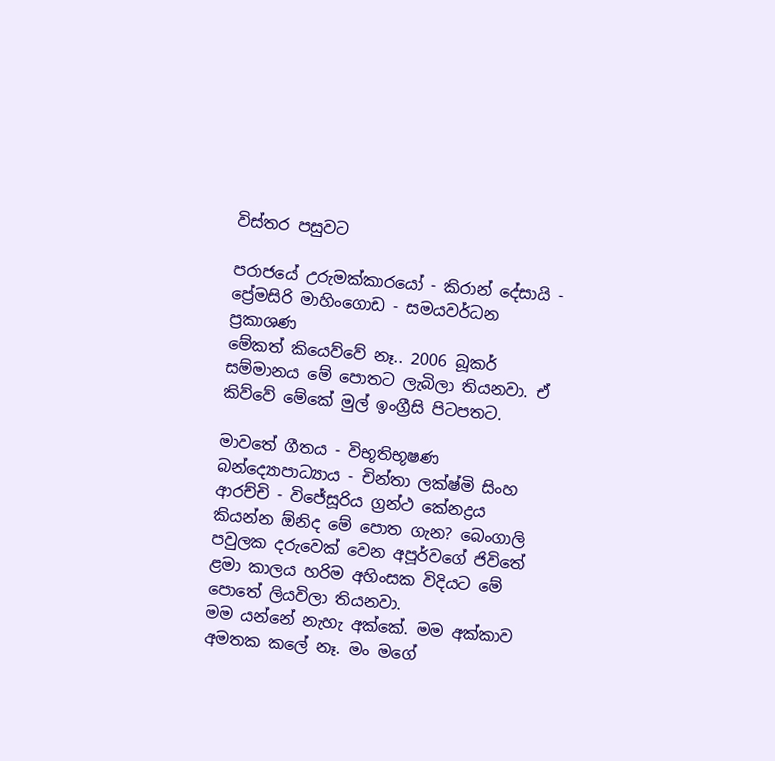විස්තර පසුවට

පරාජයේ උරුමක්කාරයෝ - කිරාන් දේසායි - ප්‍රේමසිරි මාහිංගොඩ - සමයවර්ධන ප්‍රකාශණ
මේකත් කියෙව්වේ නෑ.. 2006 බූකර් සම්මානය මේ පොතට ලැබිලා තියනවා. ඒ කිව්වේ මේකේ මුල් ඉංග්‍රීසි පිටපතට.

මාවතේ ගීතය - විභූතිභූෂණ බන්ද්‍යොපාධ්‍යාය - චින්තා ලක්ෂ්මි සිංහ ආරච්චි - විජේසූරිය ග්‍රන්ථ කේනද්‍රය
කියන්න ඕනිද මේ පොත ගැන? බෙංගාලි පවුලක දරුවෙක් වෙන අපූර්වගේ ජිවිතේ ළමා කාලය හරිම අහිංසක විදියට මේ පොතේ ලියවිලා තියනවා.
මම යන්නේ නැහැ අක්කේ. මම අක්කාව අමතක කලේ නෑ. මං මගේ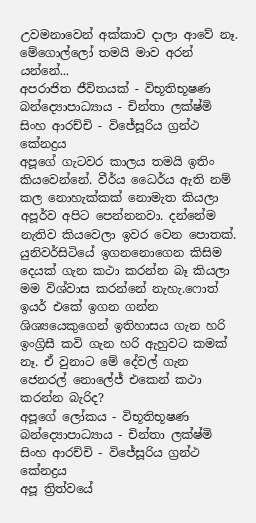උවමනාවෙන් අක්කාව දාලා ආවේ නෑ. මේගොල්ලෝ තමයි මාව අරන් යන්නේ...
අපරාජිත ජීවිතයක් - විභූතිභූෂණ බන්ද්‍යොපාධ්‍යාය - චින්තා ලක්ෂ්මි සිංහ ආරච්චි - විජේසූරිය ග්‍රන්ථ කේනද්‍රය
අපූගේ ගැටවර කාලය තමයි ඉතිං කියවෙන්නේ. වීර්ය ධෛර්ය ඇති නම් කල නොහැක්කක් නොමැත කියලා අපූර්ව අපිට පෙන්නනවා. දන්නේම නැතිව කියවෙලා ඉවර වෙන පොතක්.
යුනිවර්සිටියේ ඉගනනොගෙන කිසිම දෙයක් ගැන කථා කරන්න බෑ කියලා මම විශ්වාස කරන්නේ නැහැ.ෆොත් ඉයර් එකේ ඉගන ගන්න ශි‍ශ්‍යයෙකුගෙන් ඉතිහාසය ගැන හරි ඉංග්‍රිසී කවි ගැන හරි ඇහුවට කමක් නෑ. ඒ වුනාට මේ ‍දේවල් ගැන ජෙනරල් නොලේජ් ‍එකෙන් කථා කරන්න බැරිද?
අපූගේ ලෝකය - විභූතිභූෂණ බන්ද්‍යොපාධ්‍යාය - චින්තා ලක්ෂ්මි සිංහ ආරච්චි - විජේසූරිය ග්‍රන්ථ කේනද්‍රය
අපූ ත්‍රිත්වයේ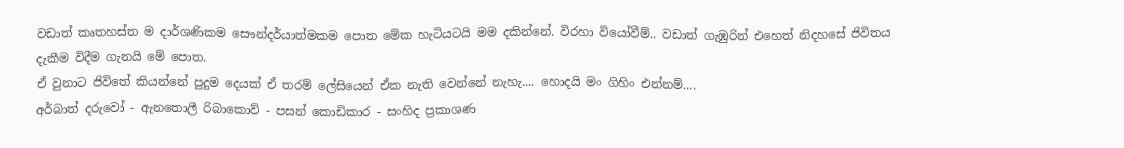වඩාත් කෘතහස්ත ම දාර්ශණිකම සෞන්දර්යාත්මකම පොත මේක හැටියටයි මම දකින්නේ. විරහා‍ වියෝවීම්.. වඩාත් ගැඹුරින් එහෙත් නිදහසේ ජිවිතය දැකීම විදීම ගැනයි මේ පොත.
ඒ වුනාට ජිවිතේ කියන්නේ පුදුම දෙයක් ඒ තරම් ලේසියෙන් ඒක නැති වෙන්නේ නැහැ.... හොදයි මං ගිහිං එන්නම්....
අර්බාත් දරුවෝ - ඇනතොලී රිබාකොව් - පසන් කොඩිකාර - සංහිද ප්‍රකාශණ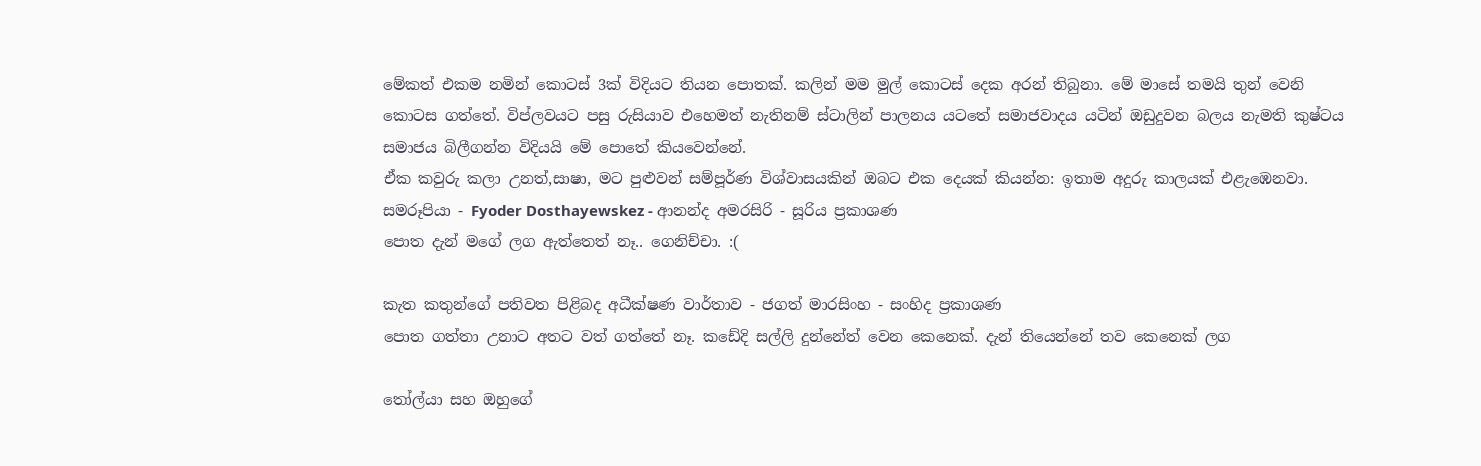මේකත් එකම නමින් කොටස් 3ක් විදියට තියන පොතක්. කලින් මම මුල් කොටස් දෙක අරන් තිබුනා. මේ මාසේ තමයි තුන් වෙනි කොටස ගත්තේ. විප්ලවයට පසු රුසියාව එහෙමත් නැතිනම් ස්ටාලින් පාලනය යටතේ සමාජවාදය යටින් ඔඩුදුවන බලය නැමති කුෂ්ටය සමාජය බිලීගන්න විදියයි මේ පොතේ කියවෙන්නේ.
ඒක කවුරු කලා උනත්,සාෂා, මට පුළුවන් සම්පූර්ණ විශ්වාසයකින් ඔබට එක දෙයක් කියන්න: ඉතාම අදුරු කාලයක් එළැඹෙනවා.
සමරූපියා - Fyoder Dosthayewskez - ආනන්ද අමරසිරි - සූරිය ප්‍රකාශණ
පොත දැන් මගේ ලග ඇත්තෙත් නෑ.. ගෙනිච්චා. :(

කැත කතුන්ගේ පතිවත පිළිබද අධීක්ෂණ වාර්තාව - ජගත් මාරසිංහ - සංහිද ප්‍රකාශණ
පොත ගත්තා උනාට අතට වත් ගත්තේ නෑ. කඩේදි සල්ලි දුන්නේත් වෙන කෙනෙක්. දැන් තියෙන්නේ තව කෙනෙක් ලග

තෝල්යා සහ ඔහුගේ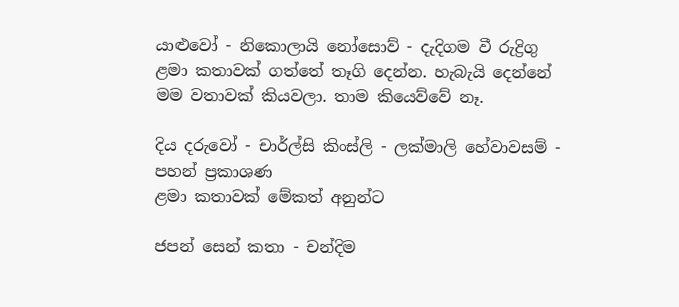යාළුවෝ - නිකොලායි නෝසොව් - දැදිගම වී රුද්‍රිගු
ළමා කතාවක් ගත්තේ තෑගි දෙන්න. හැබැයි දෙන්නේ මම වතාවක් කියවලා. තාම කියෙව්වේ නෑ.

දිය දරුවෝ - චාර්ල්සි කිංස්ලි - ලක්මාලි හේවාවසම් - පහන් ප්‍රකාශණ
ළමා කතාවක් මේකත් අනුන්ට

ජපන් සෙන් කතා - චන්දිම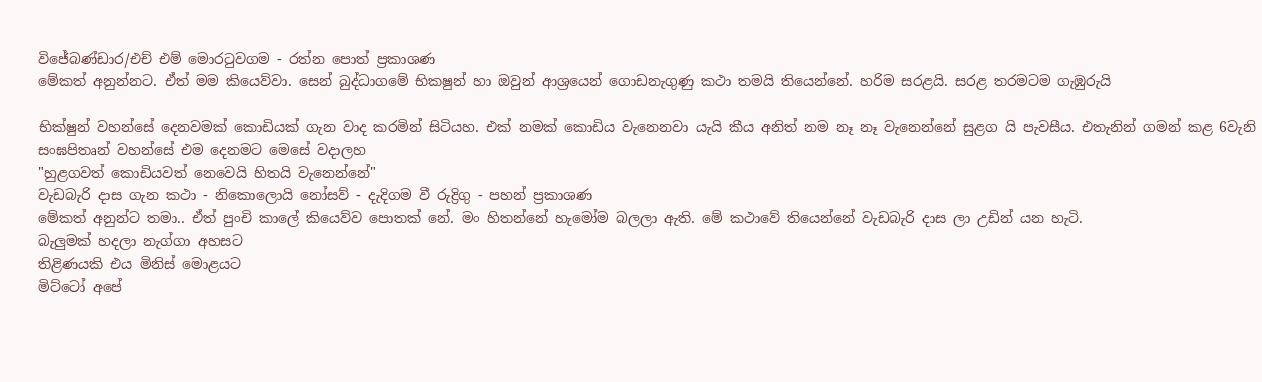විජේබණ්ඩාර/එච් එම් මොරටුවගම - රත්න පොත් ප්‍රකාශණ
මේකත් අනුන්නට. ඒත් මම කියෙව්වා. සෙන් බුද්ධාගමේ භිකෂුන් හා ඔවුන් ආශ්‍රයෙන් ගොඩනැගුණු කථා තමයි තියෙන්නේ. හරිම සරළයි. සරළ තරමටම ගැඹුරුයි

භික්ෂුන් වහන්සේ දෙනවමක් කොඩියක් ගැන වාද කරමින් සිටියහ. එක් නමක් කොඩිය වැනෙනවා යැයි කීය අනිත් නම නෑ නෑ වැනෙන්නේ සුළග යි පැවසීය. එතැනින් ගමන් කළ 6වැනි සංඝපිතෘන් වහන්සේ එම දෙනමට මෙසේ වදාලහ
"හුළගවත් කොඩියවත් නෙවෙයි හිතයි වැනෙන්නේ"
වැඩබැරි දාස ගැන කථා - නිකො‍ලොයි නෝසව් - දැදිගම වී රුද්‍රි‍ගු - පහන් ප්‍රකාශණ
මේකත් අනුන්ට තමා.. ඒත් පුංචි කාලේ කියෙව්ව පොතක්‍ නේ. මං හිතන්නේ හැමෝම බලලා ඇති. මේ කථාවේ තියෙන්නේ වැඩබැරි දාස ලා උඩින් යන හැටි.
බැලුමක් හදලා නැග්ගා අහසට
තිළිණයකි එය මිනිස් මොළයට
මිට්ටෝ අපේ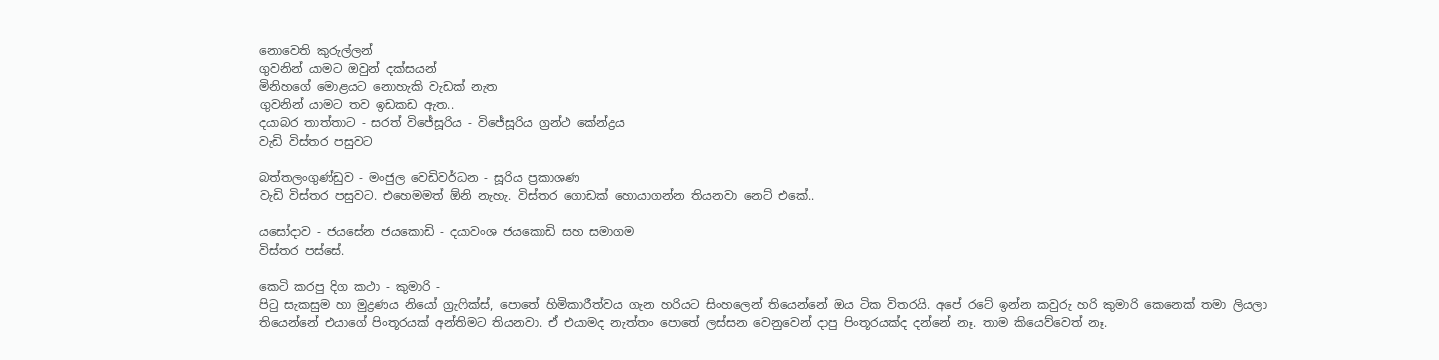නොවෙති කුරුල්ලන්
ගුවනින් යාමට ඔවුන් දක්සයන්
මිනිහගේ මොළයට නොහැකි වැඩක් නැත
ගුවනින් යාමට තව ඉඩකඩ ඇත..
දයාබර තාත්තාට - සරත් විජේසූරිය - විජේසූරිය ග්‍රන්ථ කේන්ද්‍රය
වැඩි විස්තර පසුවට

බත්තලංගුණ්ඩුව - මංජුල වෙඩිවර්ධන - සූරිය ප්‍රකාශණ
වැඩි විස්තර පසුවට. එහෙමමත් ඕනි නැහැ. විස්තර ගොඩක් හොයාගන්න තියනවා නෙට් ‍එකේ..

යසෝදාව - ජයසේන ජයකොඩි - දයාවංශ ජයකොඩි සහ සමාගම
විස්තර පස්සේ.

කෙටි කරපු දිග කථා - කුමාරි -
පිටු සැකසුම හා මුද්‍රණය නියෝ ග්‍රැෆික්ස්, පොතේ හිමිකාරීත්වය ගැන හරියට සිංහලෙන් තියෙන්නේ ඔය ටික විතරයි. අපේ රටේ ඉන්න කවුරු හරි කුමාරි කෙනෙක් තමා ලියලා තියෙන්නේ එයාගේ පිංතූරයක් අන්තිමට තියනවා. ඒ එයාමද නැත්තං පො‍තේ ලස්සන වෙනුවෙන් දාපු පිංතූරයක්ද දන්නේ නෑ. තාම කියෙව්වෙත් නෑ.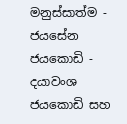මනුස්සාත්ම - ජයසේන ජයකොඩි - දයාවංශ ජයකොඩි සහ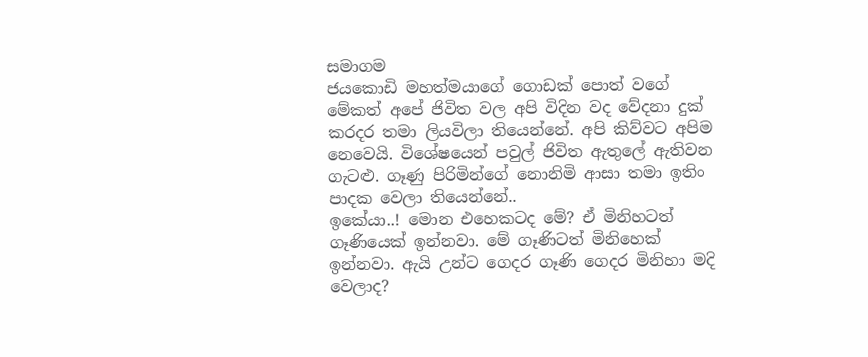සමාගම
ජයකොඩි මහත්මයාගේ ගොඩක් පොත් වගේ මේකත් අපේ ජිවිත වල අපි විදින වද වේදනා දුක් කරදර තමා ලියවිලා තියෙන්නේ. අපි කිව්වට අපිම නෙවෙයි. විශේෂයෙන් පවුල් ජිවිත ඇතුලේ ඇතිවන ගැටළු. ගෑණු පිරිමින්ගේ නොනිමි ආසා තමා ඉතිං පාදක වෙලා තියෙන්නේ..
ඉකේයා..! මොන එහෙකටද මේ? ඒ මිනිහටත් ගෑණියෙක් ඉන්නවා. මේ ගෑණිටත් මිනිහෙක් ඉන්නවා. ඇයි උන්ට ගෙදර ගෑණි ගෙදර මිනිහා මදි වෙලාද?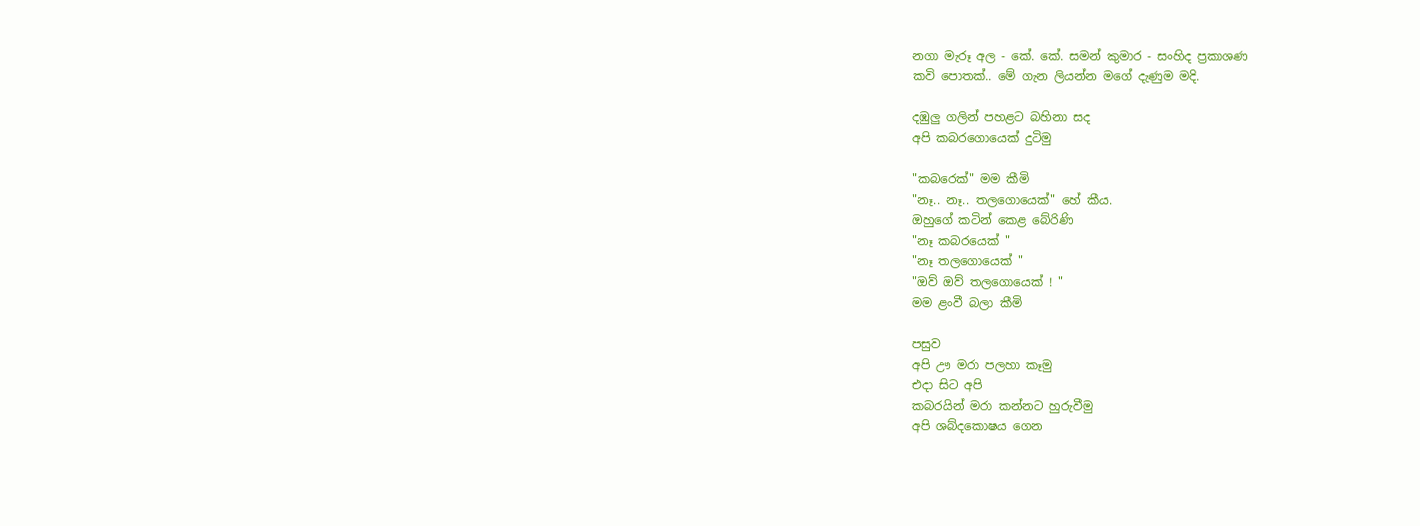නගා මැරූ අල - කේ. කේ. සමන් කුමාර - සංහිද ප්‍රකාශණ
කවි පොතක්.. මේ ගැන ලියන්න මගේ දැණුම මදි.

දඹුලු ගලින් පහළට බහිනා සද
අපි කබරගොයෙක් දුටිමු

"කබරෙක්" මම කීමි
"නෑ.. නෑ.. තලගොයෙක්" හේ කීය.
ඔහුගේ කටින් කෙළ බේරිණි
"නෑ කබරයෙක් "
"නෑ තලගොයෙක් "
"ඔව් ඔව් තලගොයෙක් ! "
මම ළංවී බලා කීමි

පසුව
අපි ඌ මරා පලහා කෑමු
එදා සිට අපි
කබරයින් මරා කන්නට හුරුවීමු
අපි ශබ්දකොෂය ගෙන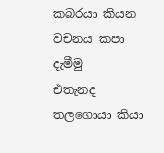කබරයා කියන වචනය කපා දැමීමු
එතැනද තලගොයා කියා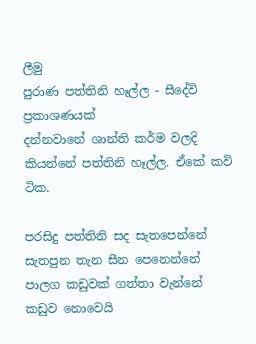ලීමු
පුරාණ පත්තිනි හෑල්ල - සීදේවි ප්‍රකාශණයක්
දන්නවානේ ශාන්ති කර්ම වලදි කියන්නේ පත්තිනි හෑල්ල. ඒකේ කවි ටික.

පරසිදු පත්තිනි සද සැතපෙන්නේ
සැතපුන තැන සීන පෙනෙන්නේ
පාලග කඩුවක් ගත්තා වැන්නේ
කඩුව නොවෙයි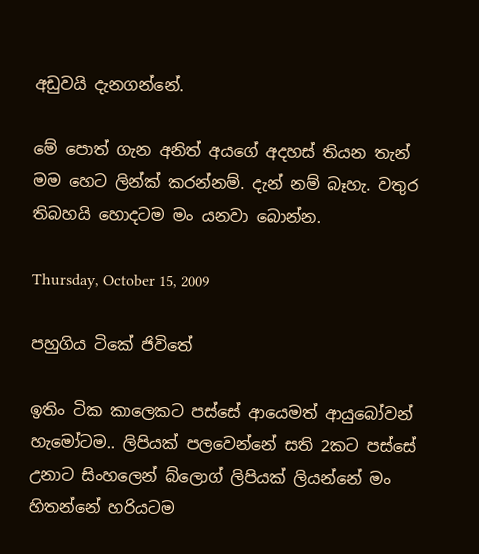අඩුවයි දැනගන්නේ.

මේ පොත් ගැන අනිත් අයගේ අදහස් තියන තැන් මම හෙට ලින්ක් කරන්නම්. දැන් නම් බෑහැ. වතුර තිබහයි හොදටම මං යනවා බොන්න.

Thursday, October 15, 2009

පහුගිය ටිකේ ජිවිතේ

ඉතිං ටික කාලෙකට පස්සේ ආයෙමත් ආයුබෝවන් හැමෝටම.. ලිපියක් පලවෙන්නේ සති 2කට පස්සේ උනාට සිංහලෙන් බ්ලොග් ලිපියක් ලියන්නේ මං හිතන්නේ හරියටම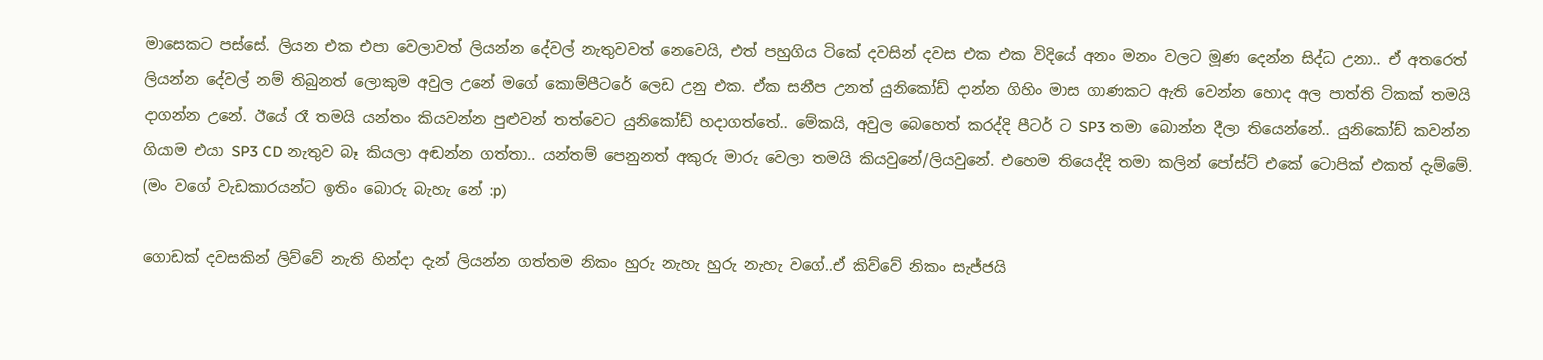මාසෙකට පස්සේ. ලියන එක එපා වෙලාවත් ලියන්න දේවල් නැතුවවත් නෙවෙයි, එත් පහුගිය ටිකේ දවසින් දවස එක එක විදියේ අනං මනං වලට මූණ දෙන්න සිද්ධ උනා.. ඒ අතරෙත් ලියන්න දේවල් නම් තිබුනත් ලොකුම අවුල උනේ මගේ කොම්පීටරේ ලෙඩ උනු එක. ඒක සනීප උනත් යු‍නිකෝඩ් දාන්න ගිහිං මාස ගාණකට ඇති වෙන්න හොද අල පාත්ති ටිකක් තමයි දාගන්න උනේ. ඊයේ රෑ තමයි යන්තං කියවන්න පුළුවන් තත්වෙට යු‍නිකෝඩ් හදාගත්තේ.. මේකයි, අවුල බෙහෙත් කරද්දි පීටර් ට SP3 තමා බොන්න දීලා තියෙන්නේ.. යුනිකෝඩ් කවන්න ගියාම එයා SP3 CD නැතුව බෑ කියලා අඬන්න ගත්තා.. යන්තම් පෙනුනත් අකුරු මාරු වෙලා තමයි කියවුනේ/ලියවුනේ. එහෙම තියෙද්දි තමා කලින් පෝස්ට් එකේ ටොපික් එකත් දැම්මේ. (මං වගේ වැඩකාරයන්ට ඉතිං බොරු බැහැ නේ :p)

ගොඩක් දවසකින් ලිව්වේ නැති හින්දා දැන් ලියන්න ගත්තම නිකං හුරු නැහැ හුරු නැහැ වගේ..ඒ කිව්වේ නිකං සැජ්ජයි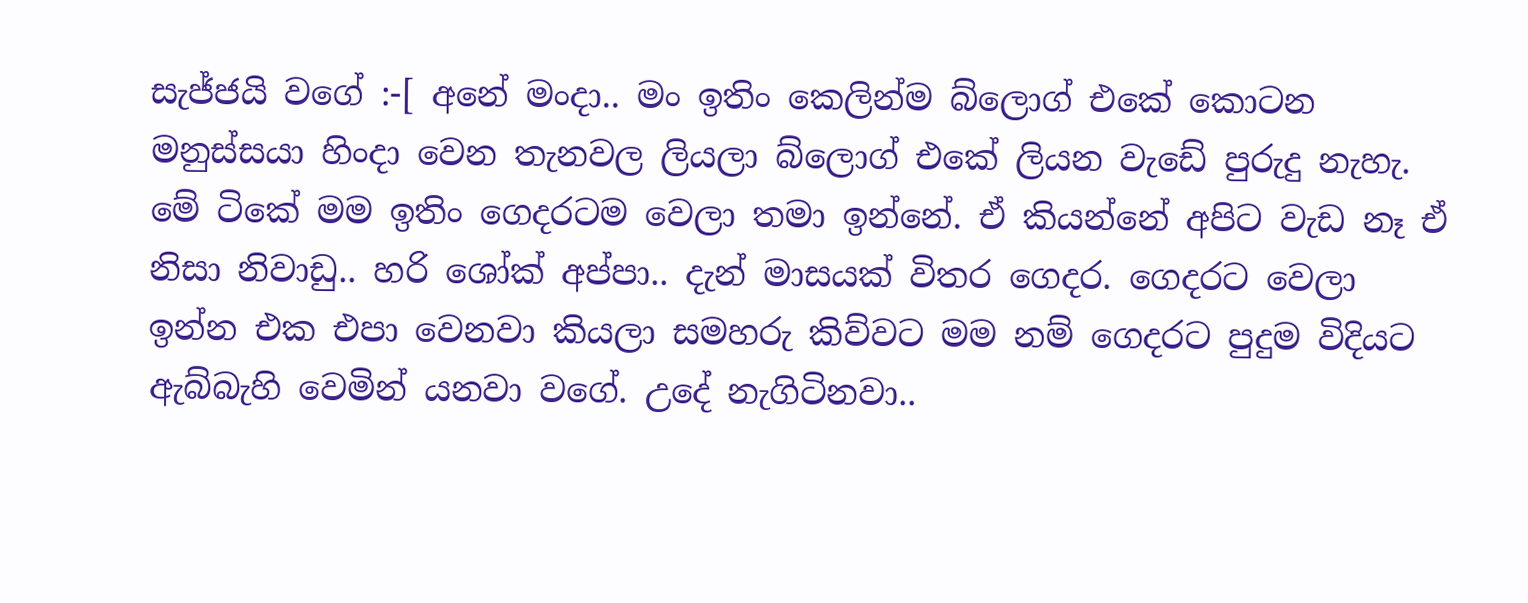සැජ්ජයි වගේ :-[ අනේ මංදා.. මං ඉතිං කෙලින්ම බ්ලොග් එකේ කොටන මනුස්සයා හිංදා වෙන තැනවල ලියලා බ්ලොග් එකේ ලියන වැඩේ පුරුදු නැහැ. මේ ටිකේ ‍මම ඉතිං ගෙදරටම වෙලා තමා ඉන්නේ. ඒ කියන්නේ අපිට වැඩ නෑ ඒ නිසා නිවාඩු.. හරි ශෝක් අප්පා.. දැන් මාසයක් විතර ගෙදර. ගෙදරට වෙලා ඉන්න එක එපා වෙනවා කියලා සමහරු කිව්වට මම නම් ගෙදරට පුදුම විදියට ඇබ්බැහි වෙමින් යනවා වගේ. උදේ නැගිටිනවා..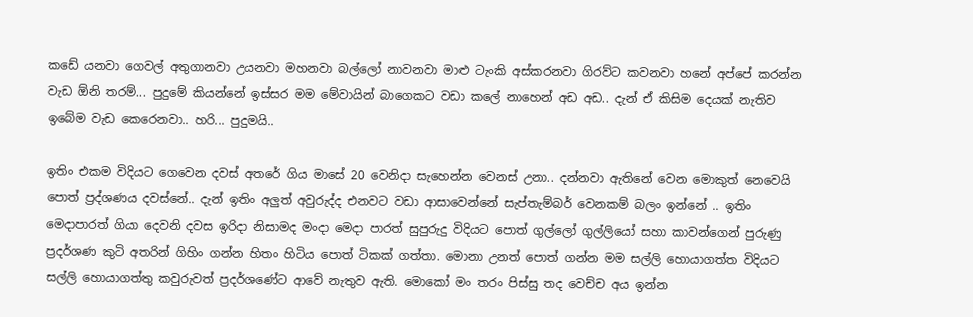ක‍ඩේ යනවා ගෙවල් අතුගානවා උයනවා මහනවා බල්ලෝ නාවනවා මාළු ටැංකි අස්කරනවා ගිරව්ට කවනවා හනේ අප්පේ කරන්න වැඩ ඕනි තරම්... පුදුමේ කියන්නේ ඉස්සර මම මේවායින් බාගෙකට වඩා කලේ නාහෙන් අඩ අඩ.. දැන් ඒ කිසිම දෙයක් නැතිව ඉබේම වැඩ කෙරෙනවා.. හරි... පුදුමයි..

ඉතිං එකම විදියට ගෙවෙන දවස් අතරේ ගිය මාසේ 20 වෙනිදා සැහෙන්න වෙනස් උනා.. දන්නවා ඇතිනේ වෙන මොකුත් නෙවෙයි පොත් ප්‍රද්ශණය දවස්නේ.. දැන් ඉතිං අලුත් අවුරුද්ද එනවට වඩා ආසාවෙන්නේ ‍සැප්තැම්බර් වෙනකම් බලං ඉන්නේ .. ඉතිං මෙදාපාරත් ගියා දෙවනි දවස ඉරිදා නිසාමද මංදා මෙදා පාරත් සුපුරුදු විදියට පොත් ගුල්ලෝ ගුල්ලියෝ සහා කාවන්ගෙන් පුරුණු ප්‍රදර්ශණ කුටි අතරින් ගිහිං ගන්න හිතං හිටිය පොත් ටිකක් ගත්තා. මොනා උනත් පොත් ගන්න මම සල්ලි හොයාගත්ත විදියට සල්ලි හොයාගත්තු කවුරුවත් ප්‍රදර්ශණේට ආවේ නැතුව ඇති. මොකෝ මං තරං පිස්සු තද වෙච්ච අය ඉන්න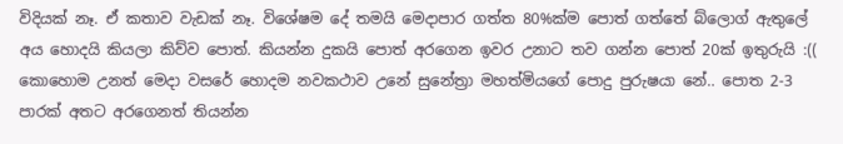විදියක් නෑ. ඒ කතාව වැඩක් නෑ. විශේෂම දේ තමයි මෙදාපාර ගත්ත 80%ක්ම පොත් ගත්තේ බ්ලොග් ඇතුලේ අය හොදයි කියලා කිව්ව පොත්. කියන්න දුකයි පොත් අරගෙන ඉවර උනාට තව ගන්න පොත් 20ක් ඉතුරුයි :(( කොහොම උනත් මෙදා වසරේ හොදම නවකථාව උනේ සුනේත්‍රා මහත්මියගේ පොදු පුරුෂයා නේ.. පොත 2-3 පාරක් අතට අ‍රගෙනත් තියන්න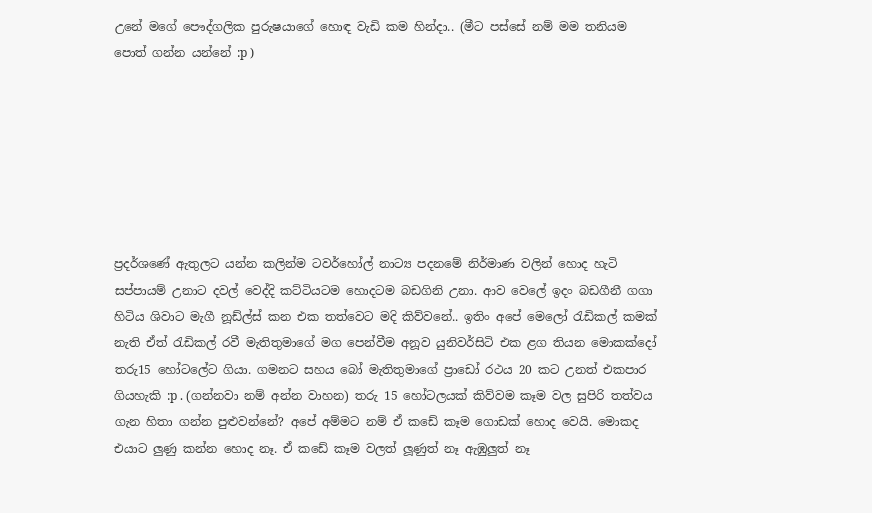උනේ මගේ පෞද්ගලික පුරුෂයාගේ හොඳ වැඩි කම හින්දා.. (මීට පස්සේ නම් මම තනියම පොත් ගන්න යන්නේ :p )







ප්‍රදර්ශණේ ඇතුලට යන්න කලින්ම ටවර්හෝල් නාට්‍ය පදනමේ නිර්මාණ වලින් හොද හැටි සප්පායම් උනාට දවල් වෙද්දි කට්ටියටම හොදටම බඩගිනි උනා. ආව වෙලේ ඉදං බඩගීනී ගගා හිටිය ශිවාට මැගී නූඩ්ල්ස් කන එක තත්වෙට මදි කිව්වනේ.. ඉතිං අපේ මෙලෝ රැඩිකල් කමක් නැති ඒත් රැඩිකල් රවී මැතිතුමාගේ මග පෙන්වීම අනූව ‍‍යුනිවර්සිටි එක ළග තියන මොකක්දෝ තරු15 හෝටලේට ගියා. ගමනට සහය බෝ මැතිතුමාගේ ප්‍රාඩෝ රථය 20 කට උනත් එකපාර ගියහැකි :p . (ගන්නවා නම් අන්න වාහන) තරු 15 හෝටලයක් කිව්වම කෑම වල සුපිරි තත්වය ගැන හිතා ගන්න පුළුවන්නේ? අපේ අම්මට නම් ඒ කඩේ කෑම ගොඩක් හොද වෙයි. මොකද එයාට ලුණු කන්න හොද නෑ. ඒ කඩේ කෑම වලත් ලූණුත් නෑ ඇඹුලුත් නෑ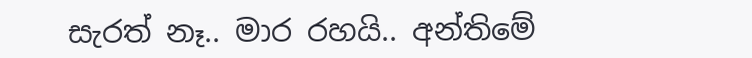සැරත් නෑ.. මාර රහයි.. අන්තිමේ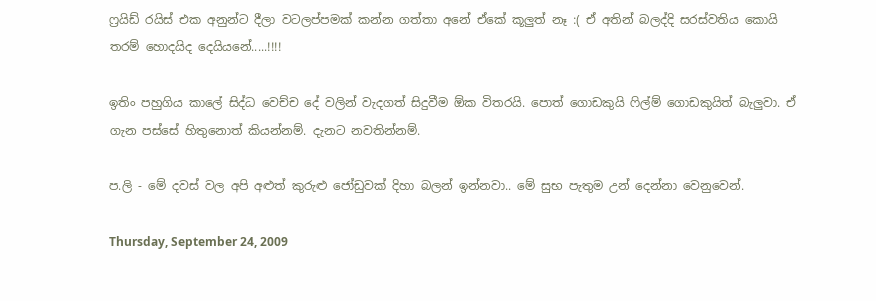ෆ්‍රයිඩ් රයිස් එක අනුන්ට දීලා වටලප්පමක් කන්න ගත්තා අනේ ඒකේ කූලුත් නෑ :( ඒ අතින් බලද්දි සරස්වතිය කොයි තරම් හොදයිද දෙයියනේ.....!!!!

ඉතිං පහුගිය කාලේ සිද්ධ වෙච්ච දේ වලින් වැදගත් සිදුවීම ඕක විතරයි. පොත් ගොඩකුයි ෆිල්ම් ගොඩකුයිත් බැලුවා. ඒ ගැන පස්සේ හිතුනොත් කියන්නම්. දැනට නවතින්නම්.

ප.ලි - මේ දවස් වල අපි අළුත් කුරුළු ජෝඩුවක් දිහා බලන් ඉන්නවා.. මේ සුභ පැතුම උන් දෙන්නා වෙනුවෙන්.

Thursday, September 24, 2009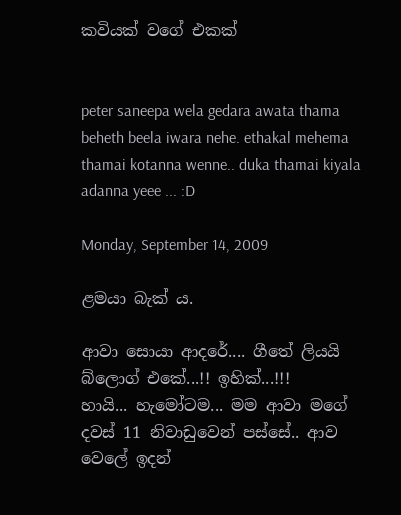කවියක් වගේ එකක්


peter saneepa wela gedara awata thama beheth beela iwara nehe. ethakal mehema thamai kotanna wenne.. duka thamai kiyala adanna yeee ... :D

Monday, September 14, 2009

ළමයා බැක් ය.

ආවා සොයා ආදරේ.... ගීතේ ලියයි බ්ලොග් එකේ...!! ඉහික්...!!!
හායි... හැමෝටම... මම ආවා මගේ දවස් 11 නිවාඩුවෙන් පස්සේ.. ආව වෙලේ ඉදන්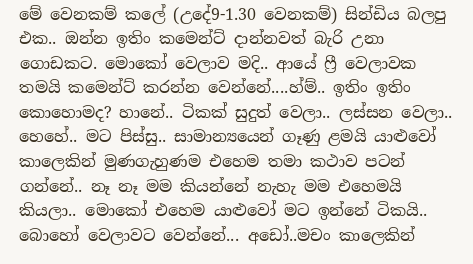මේ වෙනකම් කලේ (උදේ9-1.30 වෙනකම්) සින්ඩිය බලපු එක.. ඔන්න ඉතිං කමෙන්ට් දාන්නවත් බැරි උනා ගොඩකට. මොකෝ වෙලාව මදි.. ආයේ ෆ්‍රී වෙලාවක තමයි කමෙන්ට් කරන්න වෙන්නේ....හ්ම්.. ඉතිං ඉතිං කොහොමද? හානේ.. ටිකක් සුදුත් වෙලා.. ලස්සන වෙලා.. හෙහේ.. මට පිස්සු.. සාමාන්‍යයෙන් ගෑණු ළමයි යාළුවෝ කාලෙකින් මුණගැහුණම එහෙම තමා කථාව පටන් ගන්නේ.. නෑ නෑ මම කියන්නේ නැහැ මම එහෙමයි කියලා.. මොකෝ එහෙම යාළුවෝ මට ඉන්නේ ටිකයි.. බොහෝ වෙලාවට වෙන්නේ... අඩෝ..මචං කාලෙකින්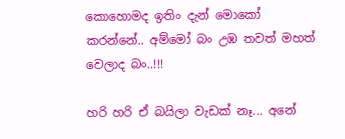කොහොමද ඉතිං දැන් මොකෝ කරන්නේ.. අ‍ම්මෝ බං උඹ තවත් මහත් වෙලාද බං..!!!

හරි හරි ඒ බයිලා වැඩක් නෑ... අනේ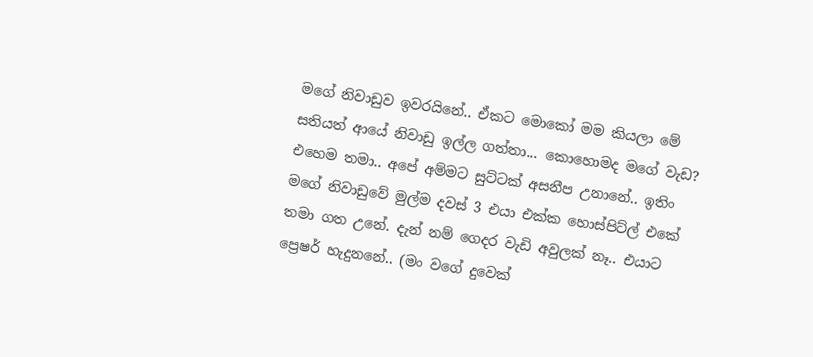මගේ නිවාඩුව ඉවරයිනේ.. ඒකට මොකෝ මම කියලා මේ සතියත් ආයේ නිවාඩු ඉල්ල ගත්තා... කොහොමද මගේ වැඩ? එහෙම තමා.. අපේ අම්මට සුට්ටක් අසනීප උනානේ.. ඉතිං මගේ නිවාඩුවේ මුල්ම දවස් 3 එ‍යා එක්ක හොස්පිට්ල් එකේ තමා ගත උනේ. දැන් නම් ගෙදර වැඩි අවුලක් නෑ.. එයාට ප්‍රෙෂර් හැදුනනේ.. (මං වගේ දුවෙක්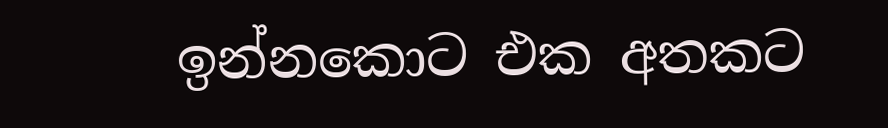ඉන්නකොට එක අතකට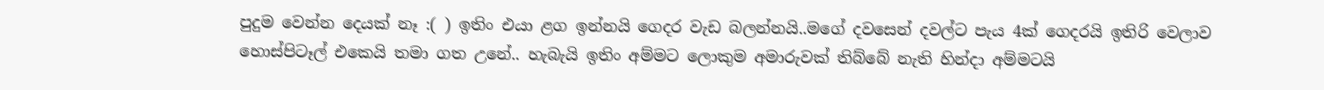පුදුම වෙන්න දෙයක් නෑ :( ) ඉතිං එයා ළග ඉන්නයි ගෙදර වැඩ බලන්නයි..මගේ දවසෙන් දවල්ට පැය 4ක් ගෙදරයි ඉතිරි වෙලාව හොස්පිටෑල් එකෙයි තමා ගත උනේ.. හැබැයි ඉතිං අම්මට ලොකුම අමාරුවක් තිබ්බේ නැති හින්දා අම්මටයි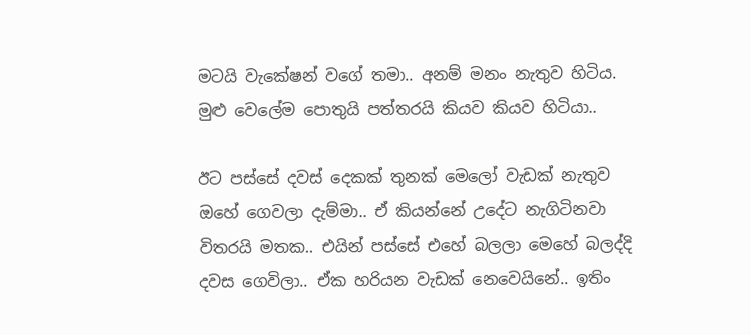ම‍ටයි වැකේෂන් වගේ තමා.. අනම් මනං නැතුව හිටිය. මුළු වෙලේම පොතුයි පත්තරයි කියව කියව හිටියා..

ඊට පස්සේ දවස් දෙකක් තුනක් මෙලෝ වැඩක් නැතුව ඔහේ ගෙවලා දැම්මා.. ඒ කියන්නේ උදේට නැගිටිනවා විතරයි මතක.. එයින් පස්සේ එහේ බලලා මෙහේ බලද්දි දවස ගෙවිලා.. ඒක හරියන වැඩක් නෙවෙයිනේ.. ඉතිං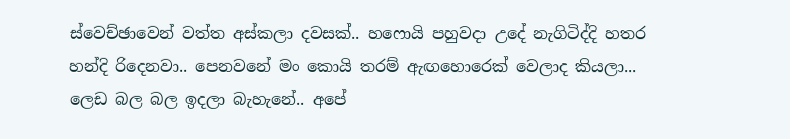ස්වෙච්ඡාවෙන් වත්ත අස්කලා දවසක්.. හෆොයි පහුවදා උදේ නැගිටිද්දි හතර හන්දි රිදෙනවා.. පෙනවනේ මං කොයි තරම් ඇඟහොරෙක් වෙලාද කියලා... ලෙඩ බල බල ඉදලා බැහැනේ.. අපේ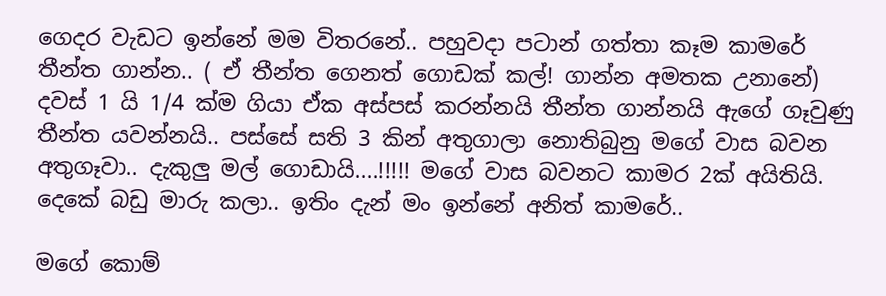ගෙදර වැඩට ඉන්නේ මම විතරනේ.. පහුවදා පටාන් ගත්තා කෑම කාමරේ තීන්ත ගාන්න.. ( ඒ තීන්ත ගෙනත් ගොඩක් කල්! ගාන්න අමතක උනානේ) දවස් 1 යි 1/4 ක්ම ගියා ඒක අස්පස් කරන්නයි තීන්ත ගාන්නයි ඇගේ ගෑවුණු තීන්ත යවන්නයි.. පස්සේ සති 3 කින් අතුගාලා නොතිබුනු මගේ වාස බවන අතුගෑවා.. දැකුලු මල් ගොඩායි....!!!!! මගේ වාස බවනට කාමර 2ක් අයිතියි. දෙකේ බඩු මාරු කලා.. ඉතිං දැන් මං ඉන්නේ අනිත් කාමරේ..

මගේ කොම්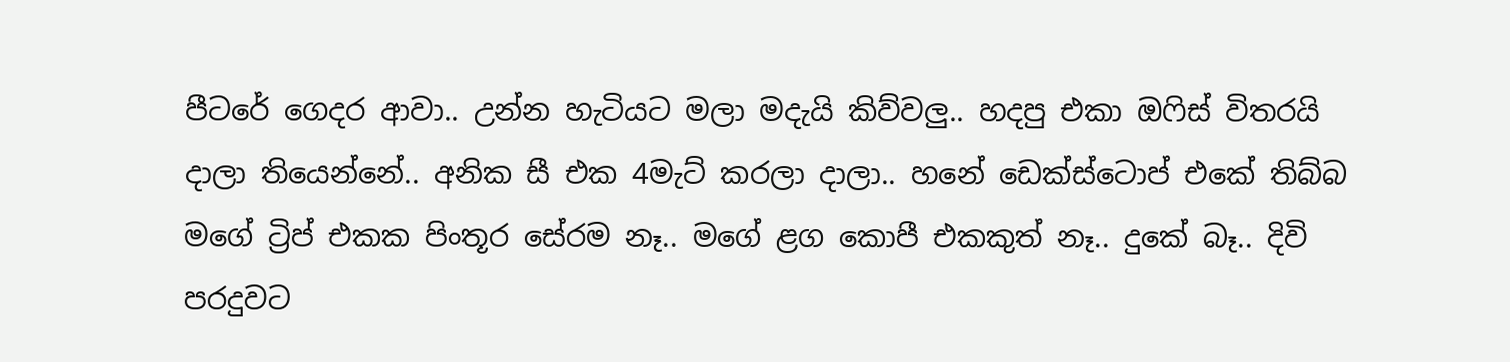පීටරේ ගෙදර ආවා.. උන්න හැටියට මලා මදැයි කිව්වලු.. හදපු එකා ඔෆිස් විතරයි දාලා තියෙන්නේ.. අනික සී එක 4මැට් කරලා දාලා.. හනේ ඩෙක්ස්ටොප් එකේ තිබ්බ මගේ ට්‍රිප් එකක පිංතූර සේරම ‍නෑ.. මගේ ළග කොපී එකකුත් නෑ.. දුකේ බෑ.. දිවි පරදුවට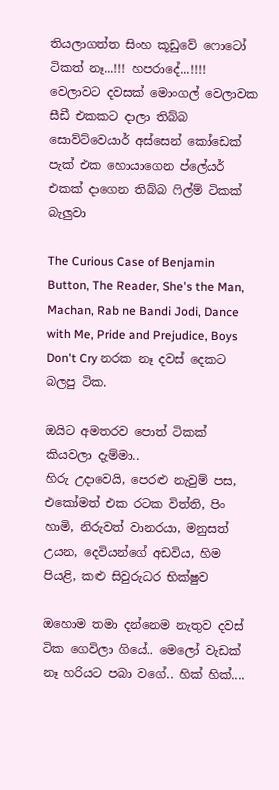තියලාගත්ත සිංහ කූඩුවේ ෆොටෝ ටිකත් නෑ...!!! හපරාදේ...!!!! වෙලාවට දවසක් මොංගල් වෙලාවක සීඩී එකකට දාලා තිබ්බ සොව්ට්වෙයාර් අස්සෙන් කෝඩෙක් පැක් ‍එක හොයාගෙන ප්ලේයර් එකක් දාගෙන තිබ්බ ෆිල්ම් ටිකක් බැලුවා

The Curious Case of Benjamin Button, The Reader, She's the Man, Machan, Rab ne Bandi Jodi, Dance with Me, Pride and Prejudice, Boys Don't Cry නරක නෑ දවස් දෙකට බලපු ටික.

ඔයිට අමතරව පොත් ටිකක් කියවලා දැම්මා..
හිරු උදාවෙයි, පෙරළු නැවුම් පස, එකෝමත් එක රටක විත්ති, පිං හාමි, නිරුවත් වානරයා, මනුසත් උයන, දෙවියන්ගේ අඩවිය, හිම පියළි, කළු සිවුරුධර භික්ෂුව

ඔහොම තමා දන්නෙම නැතුව දවස් ටික ගෙවිලා ගියේ.. මෙලෝ වැඩක් නෑ හරියට පබා වගේ.. හික් හික්....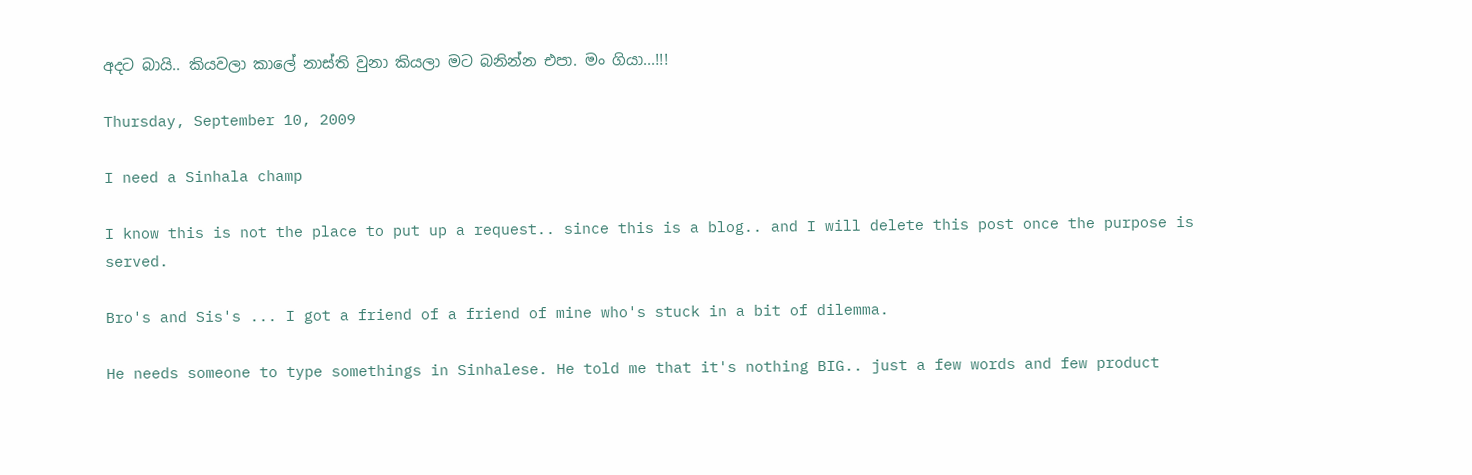අදට බායි.. කියවලා කාලේ නාස්ති වුනා කියලා මට බනින්න එපා. මං ගියා...!!!

Thursday, September 10, 2009

I need a Sinhala champ

I know this is not the place to put up a request.. since this is a blog.. and I will delete this post once the purpose is served.

Bro's and Sis's ... I got a friend of a friend of mine who's stuck in a bit of dilemma.

He needs someone to type somethings in Sinhalese. He told me that it's nothing BIG.. just a few words and few product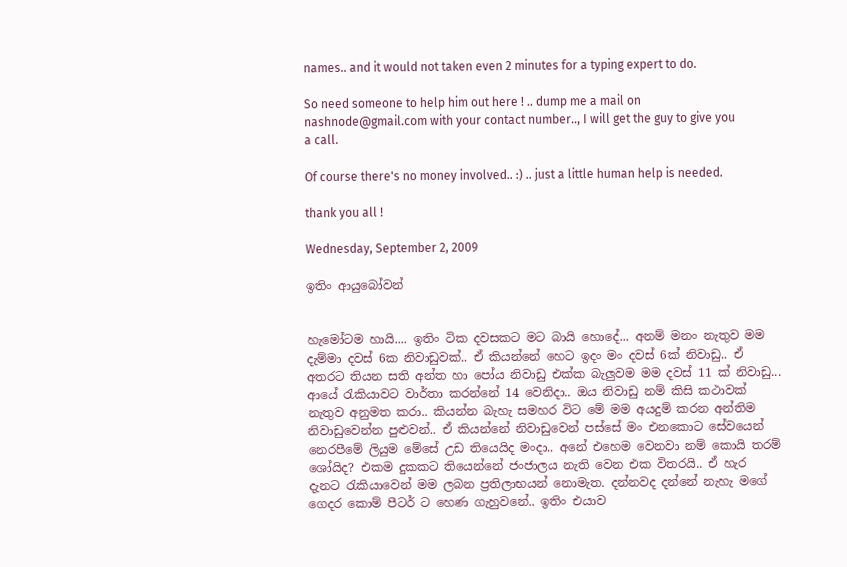names.. and it would not taken even 2 minutes for a typing expert to do.

So need someone to help him out here ! .. dump me a mail on nashnode@gmail.com with your contact number.., I will get the guy to give you a call.

Of course there's no money involved.. :) .. just a little human help is needed.

thank you all !

Wednesday, September 2, 2009

ඉතිං ආයුබෝවන්


හැමෝටම හායි.... ඉතිං ටික දවසකට මට බායි හොදේ... අනම් මනං නැතුව මම දැම්මා දවස් 6ක නිවාඩුවක්.. ඒ කියන්නේ හෙට ඉදං මං දවස් 6ක් නිවාඩු.. ඒ අතරට තියන සති අන්ත හා පෝය නිවාඩු එක්ක බැලුවම මම දවස් 11 ක් නිවාඩු... ආයේ රැකියාවට වාර්තා කරන්නේ 14 වෙනිදා.. ඔය නිවාඩු නම් කිසි කථාවක් නැතුව අනුමත කරා.. කියන්න බැහැ සමහර විට මේ මම අයදුම් කරන අන්තිම නිවාඩුවෙන්න පුළුවන්.. ඒ කියන්නේ නිවාඩුවෙන් පස්සේ මං එනකොට සේවයෙන් නෙරපීමේ ලියුම මේසේ උඩ තියෙයිද මංදා.. අනේ එහෙම වෙනවා නම් කොයි තරම් ශෝයිද? එකම දුකකට තියෙන්නේ ජංජාලය නැති වෙන එක විතරයි.. ඒ හැර දැනට රැකියාවෙන් මම ලබන ප්‍රතිලාභයන් නොමැත. දන්නවද දන්නේ නැහැ මගේ ගෙදර කොම් පීටර් ට හෙණ ගැහුවනේ.. ඉතිං එයාව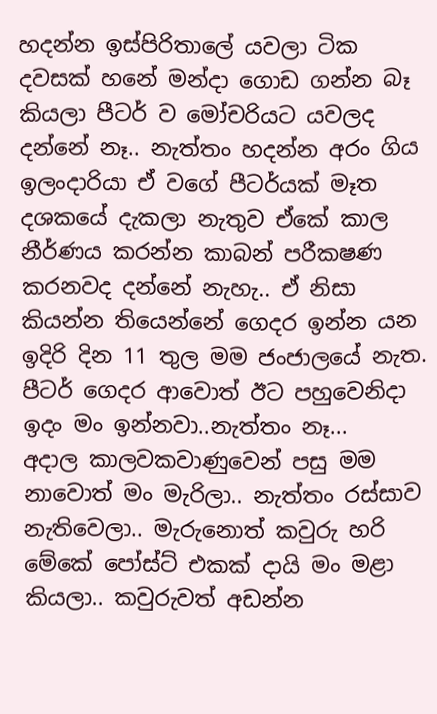හදන්න ඉස්පිරිතාලේ යවලා ටික දවසක් හනේ මන්දා ගොඩ ගන්න බෑ කියලා පීටර් ව මෝචරියට යවලද දන්නේ නෑ.. නැත්තං හදන්න අරං ගිය ඉලංදාරියා ඒ වගේ පීටර්යක් මෑත දශකයේ දැකලා නැතුව ඒකේ කාල නීර්ණය කරන්න කාබන් පරීකෂණ කරනවද දන්නේ නැහැ.. ඒ නිසා කියන්න තියෙන්නේ ගෙදර ඉන්න යන ඉදිරි දින 11 තුල මම ජංජාලයේ නැත. පීටර් ගෙදර ආවොත් ඊට පහුවෙනිදා ඉදං මං ඉන්නවා..නැත්තං නෑ...
අදාල කාලවකවාණුවෙන් පසු මම නාවොත් මං මැරිලා.. නැත්තං රස්සාව නැතිවෙලා.. මැරුනොත් කවුරු හරි මේකේ පෝස්ට් එකක් දායි මං මළා කියලා.. කවුරුවත් අඩන්න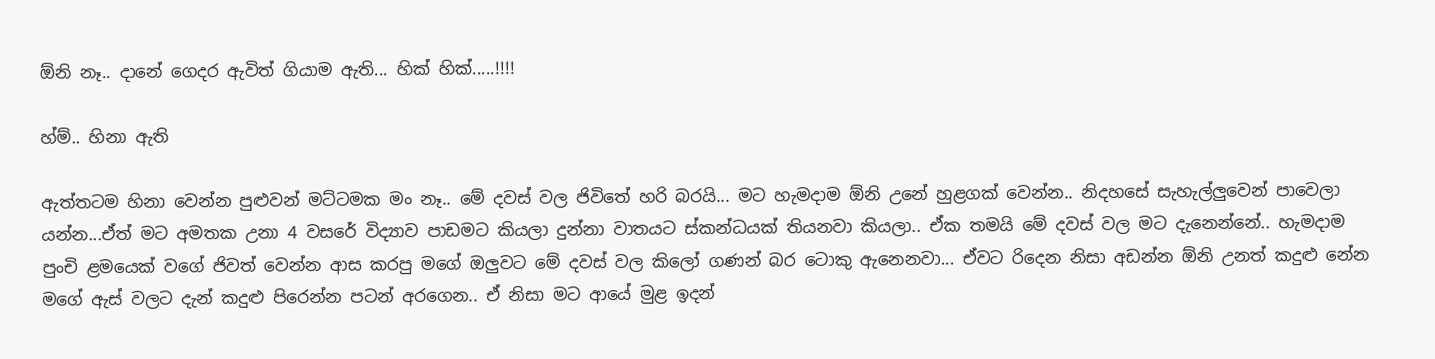ඕනි නෑ.. දානේ ගෙදර ඇවිත් ගියාම ඇති... හික් හික්.....!!!!

හ්ම්.. හිනා ඇති

ඇත්තටම හිනා‍ වෙන්න පුළුවන් මට්ටමක මං නෑ.. මේ දවස් වල ජිවිතේ හරි බරයි... මට හැමදාම ඕනි උනේ හුළගක් වෙන්න.. නිදහසේ සැහැල්‍ලුවෙන් පාවෙලා යන්න...ඒත් මට අමතක උනා 4 වසරේ විද්‍යාව පාඩමට කියලා දුන්නා වාතයට ස්කන්ධයක් තියනවා කියලා.. ඒක තමයි මේ දවස් වල මට දැනෙන්නේ.. හැමදාම පුංචි ළමයෙක් වගේ ජිවත් වෙන්න ආස කරපු මගේ ඔලුවට මේ දවස් වල කිලෝ ගණන් බර ටොකු ඇනෙනවා... ඒවට රිදෙන නිසා අඩන්න ඕනි උනත් කදුළු නේන මගේ ඇස් වලට දැන් කදුළු පිරෙන්න පටන් අරගෙන.. ඒ නිසා මට ආයේ මුළ ඉදන්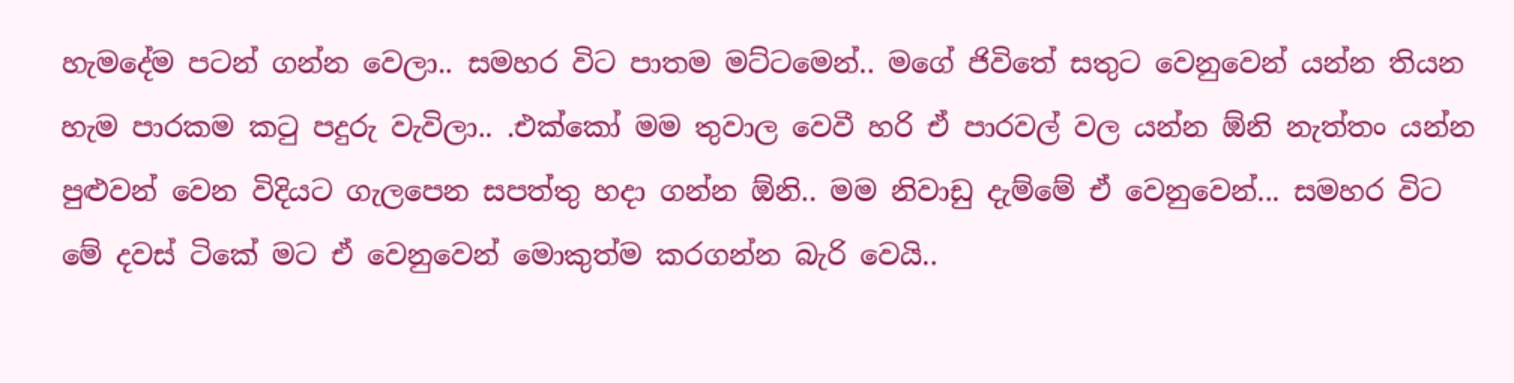හැමදේම පටන් ගන්න වෙලා.. සමහර විට පාතම මට්ටමෙන්.. මගේ ජිවිතේ සතුට වෙනුවෙන් යන්න තියන හැම පාරකම කටු පදුරු වැවිලා.. .එක්කෝ මම තුවාල වෙවී හරි ඒ පාරවල් වල යන්න ඕනි නැත්තං යන්න පුළුවන් වෙන විදියට ගැලපෙන සපත්තු හදා ගන්න ඕනි.. මම නිවාඩු දැම්මේ ඒ වෙනුවෙන්... සමහර විට මේ දවස් ටිකේ මට ඒ වෙනුවෙන් මොකුත්ම කරගන්න බැරි වෙයි..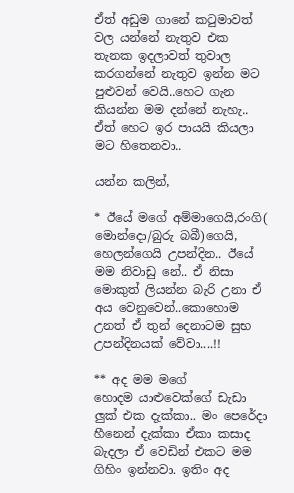ඒත් අඩුම ගානේ කටුමාවත් වල යන්නේ නැතුව එක තැනක ඉදලාවත් තුවාල කරගන්නේ නැතුව ඉන්න මට පුළුවන් වෙයි..හෙට ගැන කියන්න මම දන්නේ නැහැ.. ඒත් හෙට ඉර පායයි කියලා මට හිතෙනවා..

යන්න කලින්,

* ඊයේ මගේ අම්මාගෙයි,රංගි( මොන්දො/බුරු බබී)ගෙයි, හෙලන්ගෙයි උපන්දින.. ඊයේ මම නිවාඩු නේ.. ඒ නිසා මොකුත් ලියන්න බැරි උනා ඒ අය වෙනුවෙන්..කොහොම උනත් ඒ තුන් දෙනාටම සුභ උපන්දිනයක් වේවා....!!

** අද මම මගේ හොදම ‍යාළුවෙක්ගේ ඩැඩා ලුක් එක දැක්කා.. මං පෙරේදා හීනෙන් දැක්කා ඒකා කසාද බැදලා ඒ වෙඩින් එකට මම ගිහිං ඉන්නවා. ඉතිං අද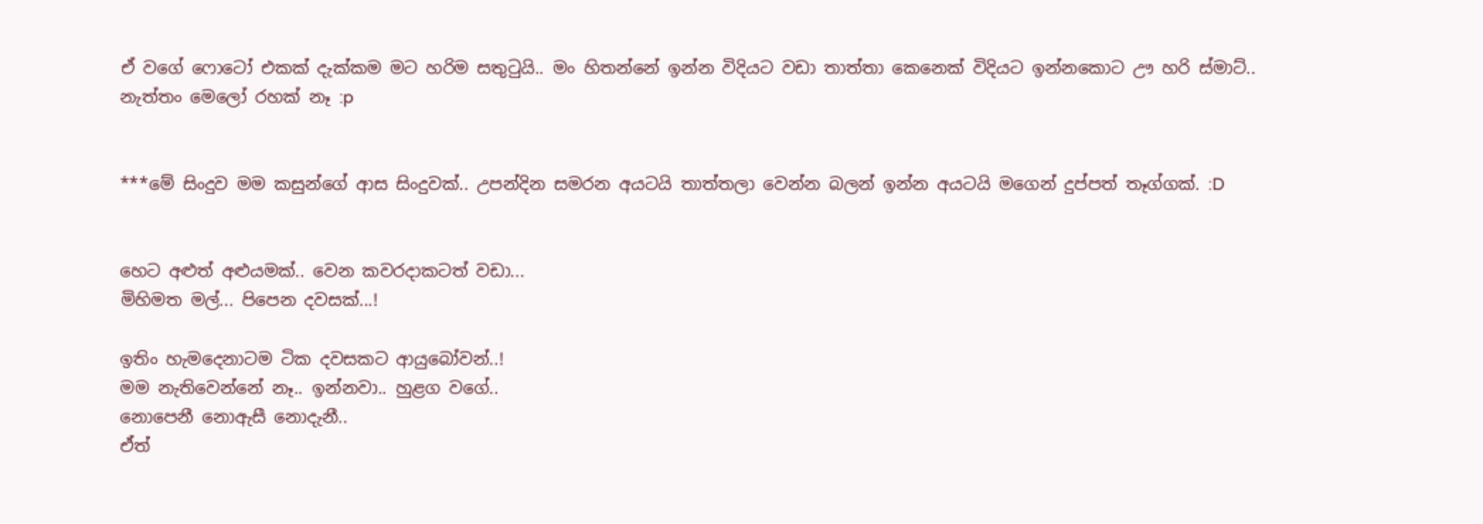ඒ වගේ ෆොටෝ එකක් දැක්කම මට හරිම සතුටුයි.. මං හිතන්නේ ඉන්න විදියට වඩා තාත්තා කෙනෙක් විදියට ඉන්නකොට ඌ හරි ස්මාට්.. නැත්තං මෙලෝ රහක් නෑ :p


***මේ සිංදුව මම කසුන්ගේ ආස සිංදුවක්.. උපන්දින සමරන අයටයි තාත්තලා වෙන්න බලන් ඉන්න අයටයි මගෙන් දුප්පත් තෑග්ගක්. :D


හෙට අළුත් අළුයමක්.. වෙන කවරදාකටත් වඩා...
මිහිමත මල්... පිපෙන දවසක්...!

ඉතිං හැමදෙනාටම ටික දවසකට ආයුබෝවන්..!
මම නැතිවෙන්නේ නෑ.. ඉන්නවා.. හුළග වගේ..
නොපෙනී නොඇසී නොදැනී..
ඒත්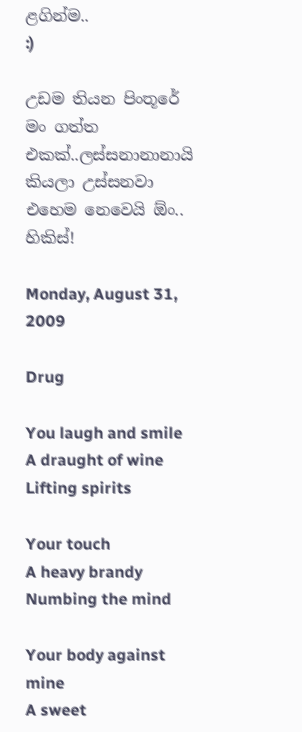ළගින්ම..
:)

උඩම තියන පිංතූරේ මං ගත්ත එකක්..ලස්සනානානායි කියලා උස්සනවා එහෙම නෙවෙයි ඕං..
හිකිස්!

Monday, August 31, 2009

Drug

You laugh and smile
A draught of wine
Lifting spirits

Your touch
A heavy brandy
Numbing the mind

Your body against mine
A sweet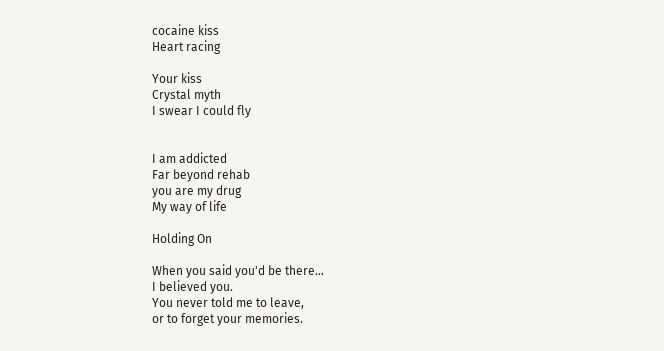cocaine kiss
Heart racing

Your kiss
Crystal myth
I swear I could fly


I am addicted
Far beyond rehab
you are my drug
My way of life

Holding On

When you said you'd be there...
I believed you.
You never told me to leave,
or to forget your memories.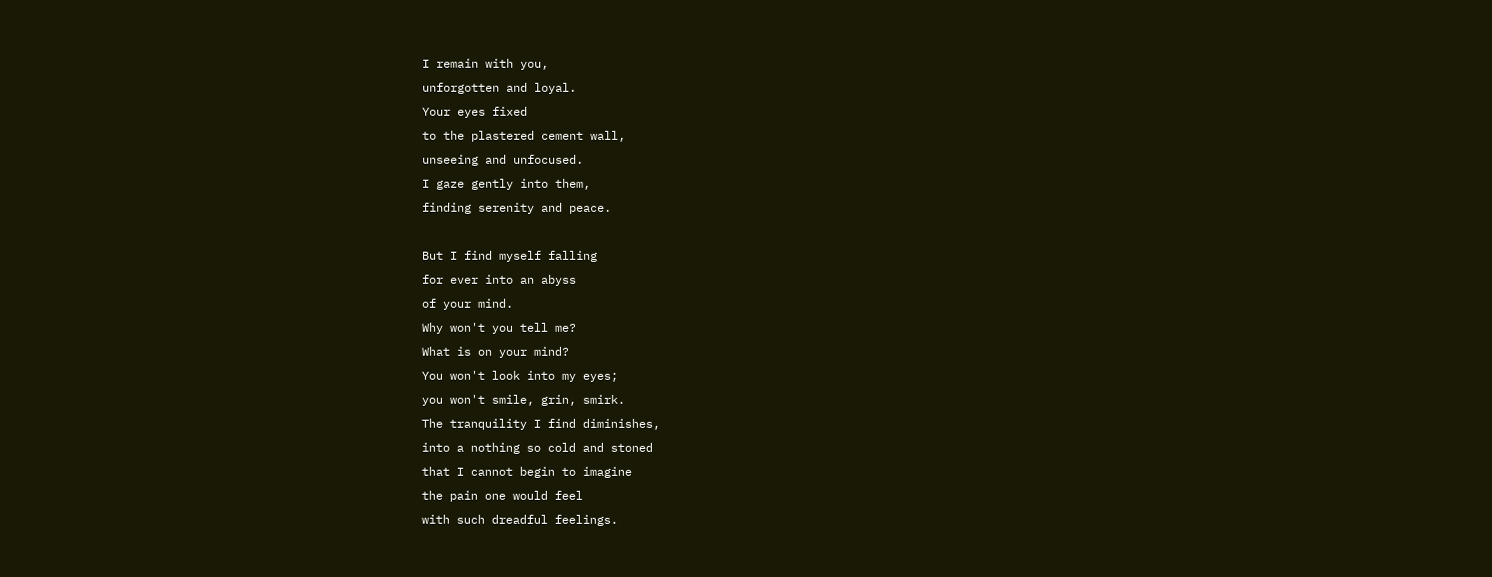I remain with you,
unforgotten and loyal.
Your eyes fixed
to the plastered cement wall,
unseeing and unfocused.
I gaze gently into them,
finding serenity and peace.

But I find myself falling
for ever into an abyss
of your mind.
Why won't you tell me?
What is on your mind?
You won't look into my eyes;
you won't smile, grin, smirk.
The tranquility I find diminishes,
into a nothing so cold and stoned
that I cannot begin to imagine
the pain one would feel
with such dreadful feelings.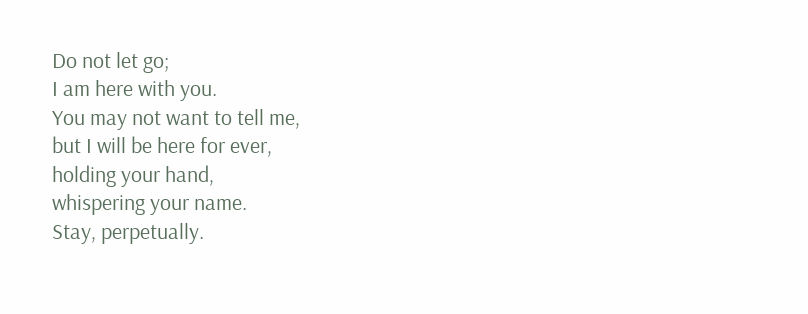Do not let go;
I am here with you.
You may not want to tell me,
but I will be here for ever,
holding your hand,
whispering your name.
Stay, perpetually.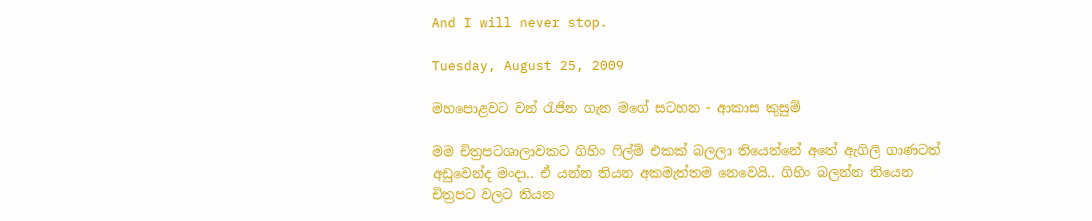And I will never stop.

Tuesday, August 25, 2009

මහපොළවට වන් රැජින ගැන මගේ සටහන - ආකාස කුසුම්

මම චිත්‍රපටශාලාවක‍‍ට ගිහිං ෆිල්ම් එකක් බලලා තියෙන්නේ අතේ ඇගිලි ගාණටත් අඩුවෙන්ද මංදා.. ඒ යන්න තියන අකමැත්තම නෙවෙයි.. ගිහිං බලන්න තියෙන චිත්‍රපට වලට තියන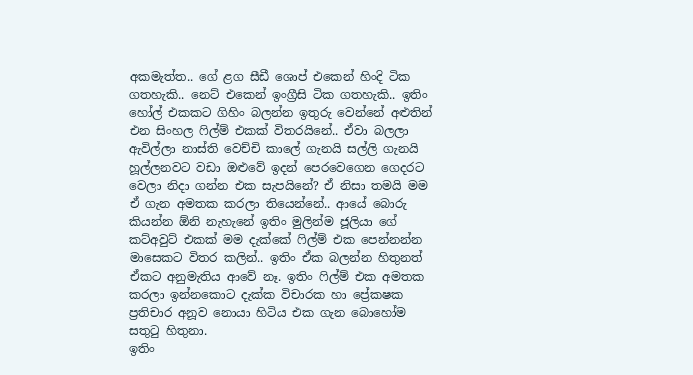අකමැත්ත.. ගේ ළග සීඩී ශොප් එකෙන් හිංදි ටික ගතහැකි.. නෙට් එකෙන් ඉංග්‍රීසි ටික ගතහැකි.. ඉතිං හෝල් එකකට ගිහිං බලන්න ඉතුරු වෙන්නේ අළුතින් එන සිංහල ෆිල්ම් එකක් විතරයිනේ.. ඒවා බලලා ඇවිල්ලා නාස්ති වෙච්චි කාලේ ගැනයි සල්ලි ගැනයි හූල්ලනවට වඩා ‍ඔළුවේ ඉදන් පෙරවෙගෙන ගෙදරට වෙලා නිදා ගන්න එක සැපයිනේ? ඒ නිසා තමයි මම ඒ ගැන අමතක කරලා තියෙන්නේ.. ආයේ බොරු කියන්න ඕනි නැහැනේ ඉතිං මුලින්ම ජූලියා ගේ කට්අවුට් එකක් මම දැක්කේ ෆිල්ම් එක පෙන්නන්න මාසෙකට විතර කලින්.. ඉතිං ඒක බලන්න හිතුනත් ඒකට අනුමැතිය ආවේ නෑ. ඉතිං ෆිල්ම් එක අමතක කරලා ඉන්නකොට දැක්ක විචාරක හා ප්‍රේකෂක ප්‍රතිචාර අනූව නොයා හිටිය එක ගැන ‍බොහෝම සතුටු හිතුනා.
ඉතිං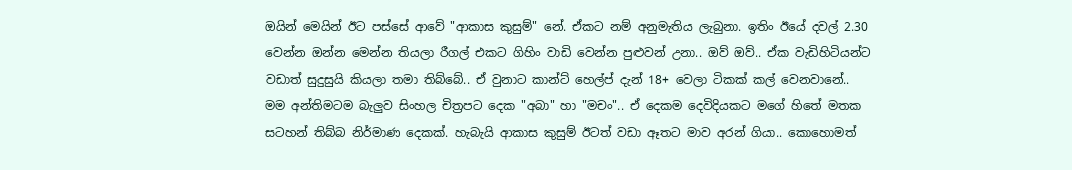ඔයින් මෙයින් ඊට පස්සේ ආවේ "ආකාස කුසුම්" නේ. ඒකට නම් අනුමැතිය ලැබුනා. ඉතිං ඊයේ දවල් 2.30 වෙන්න ඔන්න මෙන්න තියලා රීගල් එකට ගිහිං වාඩි වෙන්න පුළුවන් උනා.. ඔව් ඔව්.. ඒක වැඩිහිටියන්ට වඩාත් සුදුසුයි කියලා තමා තිබ්බේ.. ඒ වුනාට කාන්ට් හෙල්ප් දැන් 18+ වෙලා ටිකක් කල් වෙනවානේ..
මම අන්තිමටම බැලුව සිංහල චිත්‍රපට දෙක "අබා" හා "මචං".. ඒ දෙකම දෙවිදියකට මගේ හිතේ මතක සටහන් තිබ්බ නිර්මාණ දෙකක්. හැබැයි ආකාස කුසුම් ඊටත් වඩා ඈතට මාව අරන් ගියා.. කොහොමත්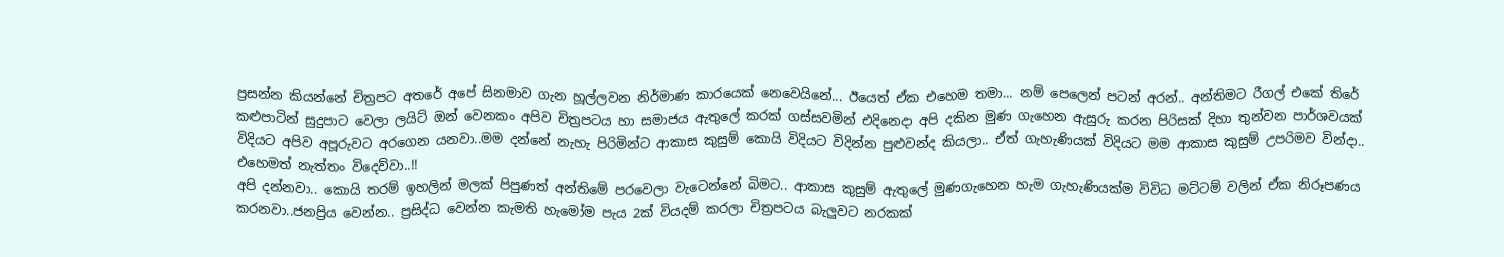ප්‍රසන්න කියන්නේ චිත්‍රපට අතරේ අපේ සිනමාව ගැන හූල්ලවන නිර්මාණ කාරයෙක් නෙවෙයිනේ... ඊයෙත් ඒක එහෙම තමා... නම් පෙලෙන් පටන් අරන්.. අන්තිමට රීගල් එකේ තිරේ කළුපාටින් සුදුපාට වෙලා ලයිට් ඔන් වෙනකං අපිව චිත්‍රපටය හා සමාජය ඇ‍තුලේ කරක් ගස්සවමින් එදිනෙදා අපි දකින මුණ ගැහෙන ඇසුරු කරන පිරිසක් දිහා තුන්වන පාර්ශවයක් විදියට අපිව අපූරුවට අරගෙන යනවා..මම දන්නේ නැහැ පිරිමින්ට ආකාස කුසුම් කොයි විදියට විදින්න පුළුවන්ද කියලා.. ඒත් ගැහැණියක් විදියට මම ආකාස කුසුම් උපරිමව වින්දා.. එහෙමත් නැත්තං විදෙව්වා..!!
අපි දන්නවා.. කොයි තරම් ඉහලින් මලක් පිපුණත් අන්තිමේ පරවෙලා වැටෙන්නේ බිමට.. ආකාස කුසුම් ඇතුලේ මුණගැහෙන හැම ගැහැණියක්ම විවිධ මට්ටම් වලින් ඒක නිරූපණය කරනවා..ජනප්‍රිය වෙන්න.. ප්‍රසිද්ධ වෙන්න කැමති හැමෝම පැය 2ක් වියදම් කරලා චිත්‍රපටය බැලුවට නරකක්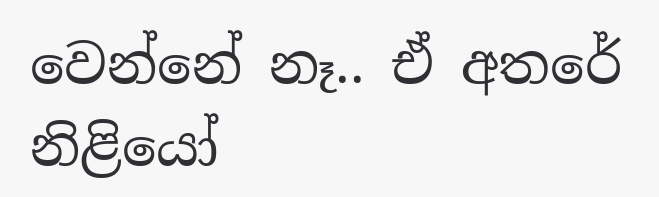වෙන්නේ නෑ.. ඒ අතරේ නිළියෝ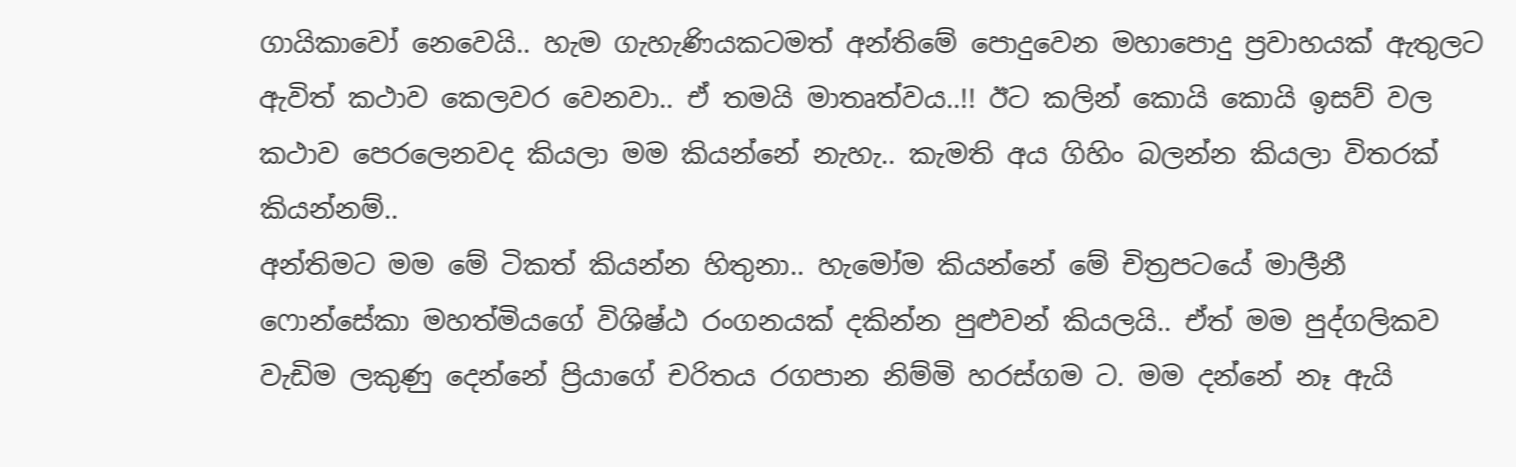ගායිකාවෝ නෙවෙයි.. හැම ගැහැණියකටමත් අන්තිමේ පොදුවෙන මහාපොදු ප්‍රවාහයක් ඇතුලට ඇවිත් කථාව කෙලවර වෙනවා.. ඒ තමයි මාතෘත්වය..!! ඊට කලින් කොයි කොයි ඉසව් වල කථාව පෙරලෙනවද කියලා මම කියන්නේ නැහැ.. කැමති අය ගිහිං බලන්න කියලා විතරක් කියන්නම්..
අන්තිමට මම මේ ටිකත් කියන්න හිතුනා.. හැමෝම කියන්නේ මේ චිත්‍රපටයේ මාලීනී ෆොන්සේකා මහත්මියගේ විශිෂ්ඨ රංගනයක් දකින්න පුළුවන් කියලයි.. ඒත් මම පුද්ගලිකව වැඩිම ලකුණු දෙන්නේ ප්‍රියාගේ චරිතය රගපාන නිම්මි හරස්ගම ට. මම දන්නේ නෑ ඇයි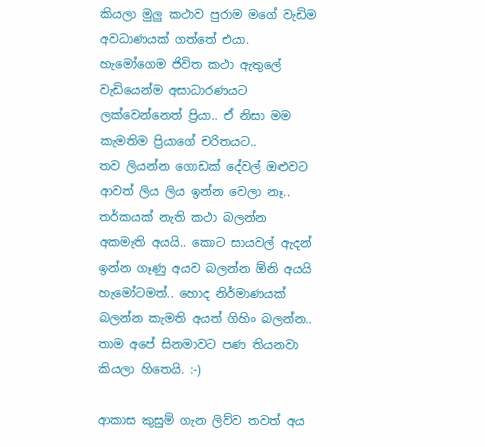කියලා මුලු කථාව පුරාම මගේ වැඩිම අවධාණයක් ගත්තේ එයා. හැමෝගෙම ජිවිත කථා ඇතුලේ වැඩියෙන්ම අසාධාරණයට ලක්වෙන්නෙත් ප්‍රියා.. ඒ නිසා මම කැමතිම ප්‍රියාගේ චරිතයට..
තව ලියන්න ගොඩක් දේවල් ඔළුවට ආවත් ලිය ලිය ඉන්න වෙලා නෑ.. තර්කයක් නැති කථා බලන්න අකමැති අයයි.. කොට සායවල් ඇදන් ඉන්න ගෑණු අයව බලන්න ඕනි අයයි හැමෝටමත්.. හොද නිර්මාණයක් බලන්න කැමති අයත් ගිහිං බලන්න.. තාම අපේ සිනමාවට පණ තියනවා කියලා හිතෙයි. :-)

ආකාස කුසුම් ගැන ලිව්ව තවත් අය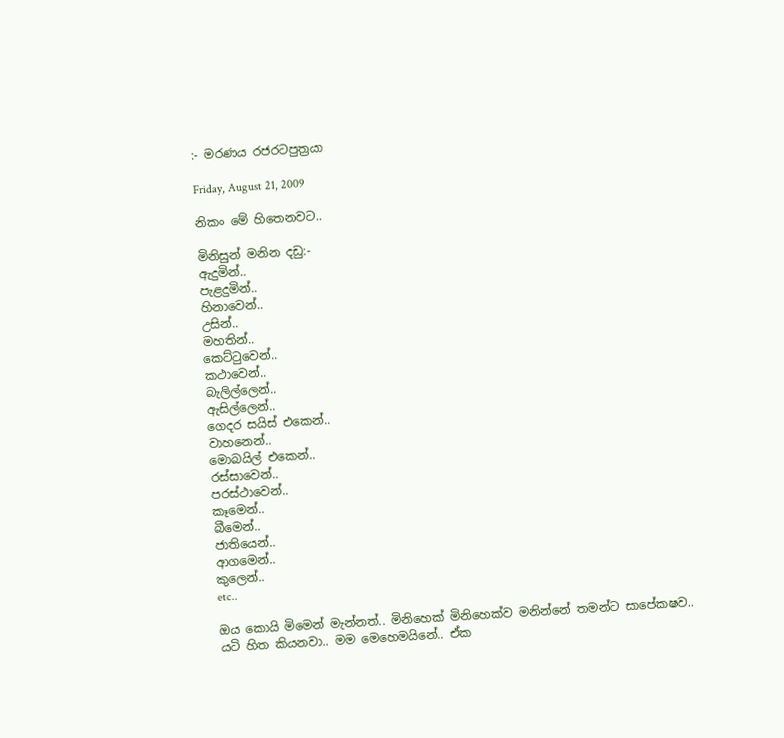:- මරණය රජරටපුත්‍රයා

Friday, August 21, 2009

නිකං මේ හිතෙනවට..

මිනිසුන් මනින දඩු:-
ඇදුමින්..
පැළදුමින්..
හිනාවෙන්..
උසින්..
මහතින්..
කෙට්ටුවෙන්..
කථාවෙන්..
බැලිල්ලෙන්..
ඇසිල්ලෙන්..
ගෙදර සයිස් එකෙන්..
වාහනෙන්..
මොබයිල් එකෙන්..
රස්සාවෙන්..
පරස්ථාවෙන්..
කෑමෙන්..
බීමෙන්..
ජාතියෙන්..
ආගමෙන්..
කුලෙන්..
etc..

ඔය කොයි මිමෙන් මැන්නත්.. මිනිහෙක් මිනිහෙක්ව මනින්නේ තමන්ට සාපේකෂව..
යටි හිත කියනවා.. මම මෙහෙමයිනේ.. ඒක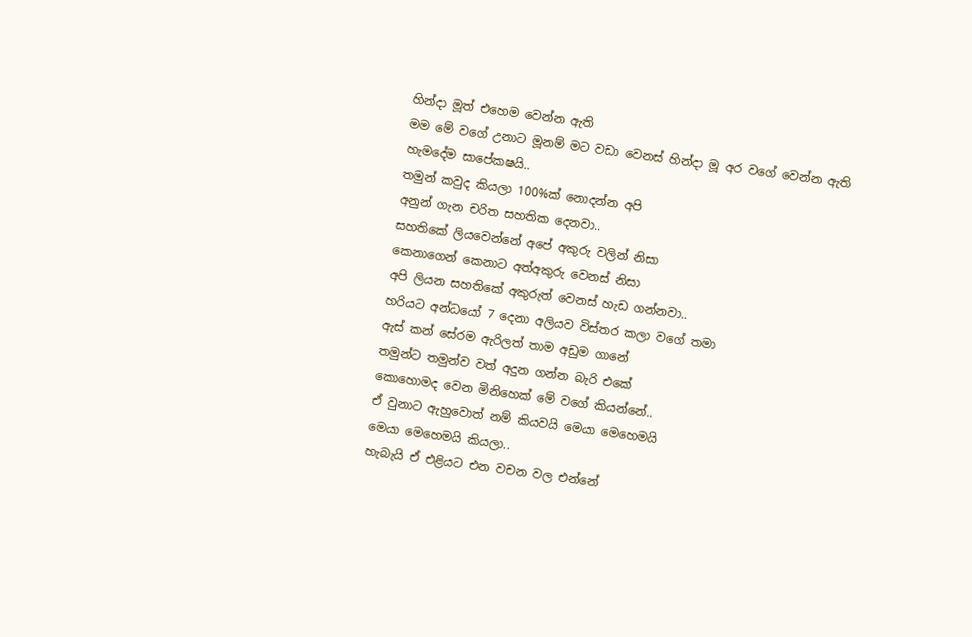හින්දා මූත් එහෙම වෙන්න ඇති
මම මේ වගේ උනාට මූනම් මට වඩා වෙනස් හින්දා මූ අර වගේ වෙන්න ඇති
හැමදේම සාපේකෂයි..
තමුන් කවුද කියලා 100%ක් නොදන්න අපි
අනුන් ගැන චරිත සහතික දෙනවා..
සහතිකේ ලියවෙන්නේ අපේ අකුරු වලින් නිසා
කෙ‍නාගෙන් කෙනාට අත්අකුරු වෙනස් නිසා
අපි ලියන සහතිකේ අකුරුත් වෙනස් හැඩ ගන්නවා..
හරියට අන්ධයෝ 7 දෙනා අලියව විස්තර කලා වගේ තමා
ඇස් කන් සේරම ඇරිලත් තාම අඩුම ගානේ
තමුන්ට තමුන්ව වත් අදුන ගන්න බැරි එකේ
කොහොමද වෙන ‍මිනි‍හෙක් මේ වගේ කියන්නේ..
ඒ වුනාට ඇහුවොත් නම් කියවයි මෙයා මෙහෙමයි
මෙයා මෙහෙමයි කියලා..
හැබැයි ඒ එළියට එන වචන වල එන්නේ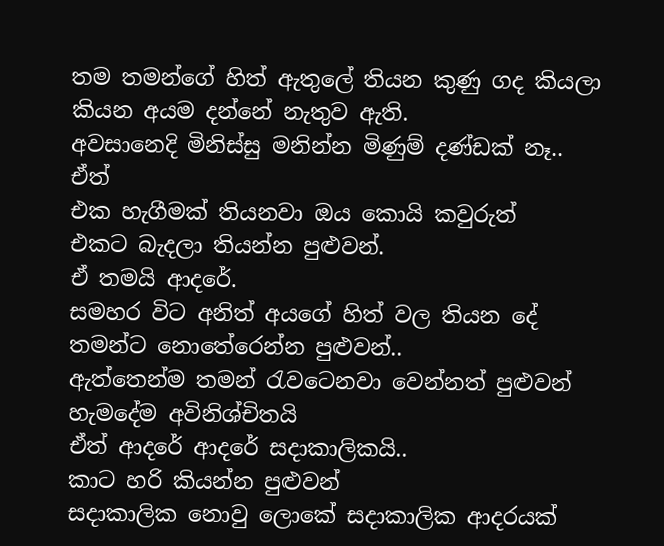තම තමන්ගේ හිත් ඇතුලේ තියන කුණු ගද කියලා
කියන අයම දන්නේ නැතුව ඇති.
අවසානෙදි මිනිස්සු මනින්න මිණුම් දණ්ඩක් නෑ..
ඒත්
එක හැගීමක් තියනවා ‍ඔය කොයි කවුරුත්
එකට බැදලා තියන්න පුළුවන්.
ඒ තමයි ආ‍දරේ.
සමහර විට අනිත් අයගේ හිත් වල තියන දේ
තමන්‍ට නොතේරෙන්න පුළුවන්..
ඇත්තෙන්ම තමන් රැවටෙනවා වෙන්නත් පුළුවන්
හැමදේම අවිනිශ්චිතයි
ඒත් ආදරේ ආදරේ සදාකාලිකයි..
කාට හරි කියන්න පුළුවන්
සදාකාලික නොවු ලොකේ සදාකාලික ආදරයක්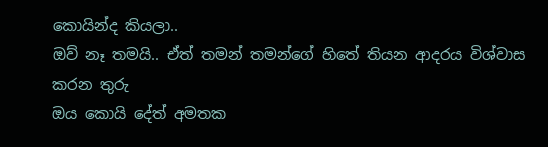කොයින්ද කියලා..
ඔව් නෑ තමයි.. ඒත් තමන් තමන්ගේ හිතේ තියන ආදරය විශ්වාස කරන තුරු
ඔය කොයි දේත් අමතක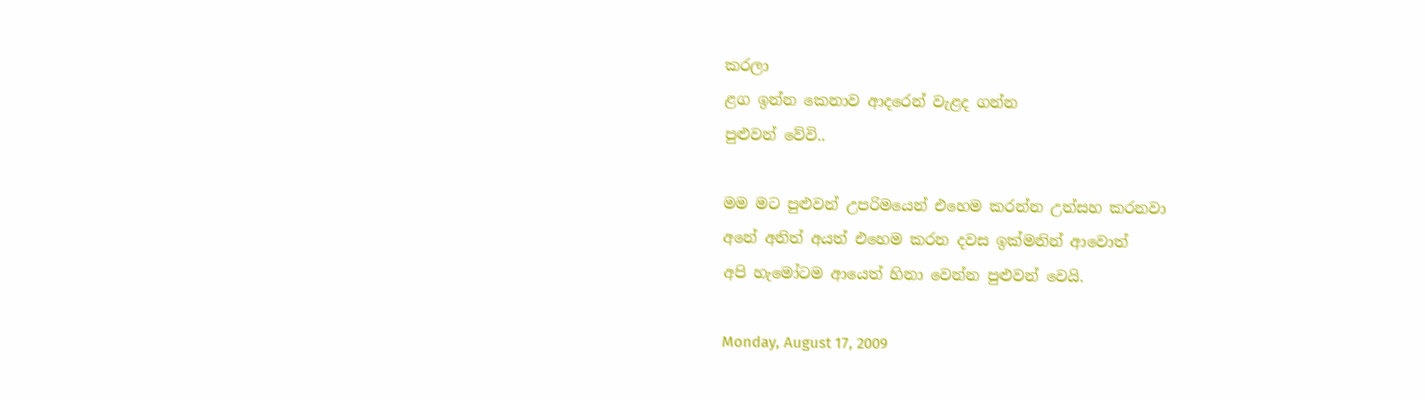කරලා
ළග ඉන්න කෙනාව ආදරෙන් වැළද ගන්න
පුළුවන් වේවි..

මම මට පුළුවන් උපරිමයෙන් එහෙම කරන්න උත්සහ කරනවා
අනේ අනිත් අයත් එහෙම කරන දවස ඉක්මනින් ආවොත්
අපි හැමෝටම ආයෙත් හිනා වෙන්න පුළුවන් වෙයි.

Monday, August 17, 2009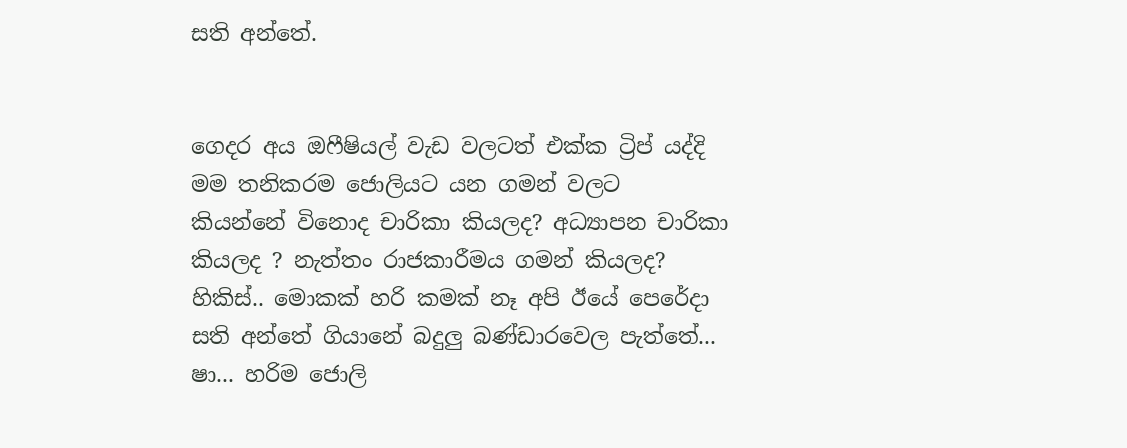සති අන්තේ.


ගෙදර අය ඔෆීෂියල් වැඩ වලටත් එක්ක ට්‍රිප් යද්දි මම තනිකරම ජොලියට යන ගමන් වලට කියන්නේ ‍විනොද චාරිකා කියලද? අධ්‍යාපන චාරිකා කියලද ? නැත්තං රාජකාරීමය ගමන් කියලද? හිකිස්.. මොකක් හරි කමක් නෑ අපි ඊයේ පෙරේදා සති අන්තේ ගියානේ බදුලු බණ්ඩාරවෙල පැත්තේ... ෂා... හරිම ජොලි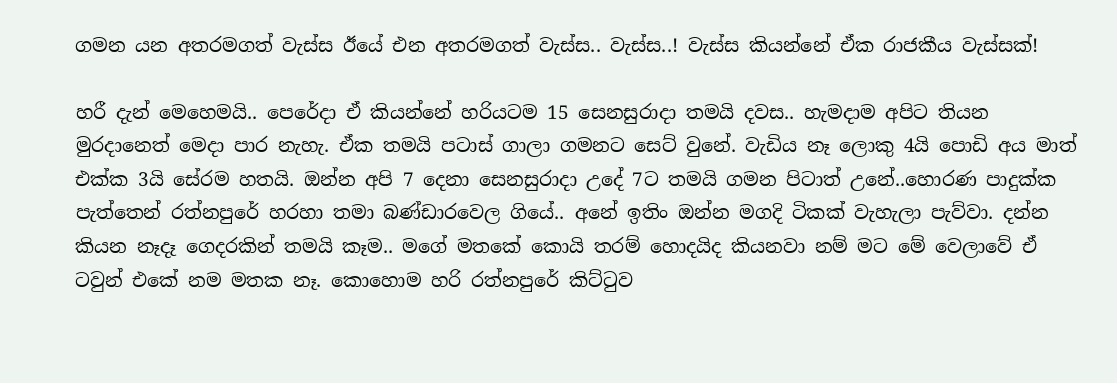ගමන යන අතරමගත් වැස්ස ඊයේ එන අතරමගත් වැස්ස.. වැස්ස..! වැස්ස කියන්නේ ඒක රාජකීය වැස්සක්!

හරී දැන් මෙ‍හෙමයි‍.. පෙරේදා ඒ කියන්නේ හරියටම 15 සෙනසුරාදා තමයි දවස.. හැමදාම අපිට තියන මුරදානෙත් මෙදා පාර නැහැ. ඒක තමයි පටාස් ගාලා ගමනට සෙට් වුනේ. වැඩිය නෑ ලොකු 4යි පොඩි අය මාත් එක්ක 3යි සේරම හතයි. ඔන්න අපි 7 දෙනා සෙනසුරාදා උදේ 7ට තමයි ගමන පිටාත් උනේ..හොරණ පාදුක්ක පැත්තෙන් රත්නපුරේ හරහා තමා බණ්‍ඩාරවෙල ගියේ.. අනේ ඉතිං ඔන්න මගදි ටිකක් වැහැලා පැව්වා. දන්න කියන නෑදෑ ගෙදරකින් තමයි කෑම.. මගේ මතකේ කොයි තරම් හොදයිද කියනවා නම් මට මේ වෙලාවේ ඒ ටවුන් එකේ නම මතක නෑ. කොහොම හරි රත්නපුරේ කිට්ටුව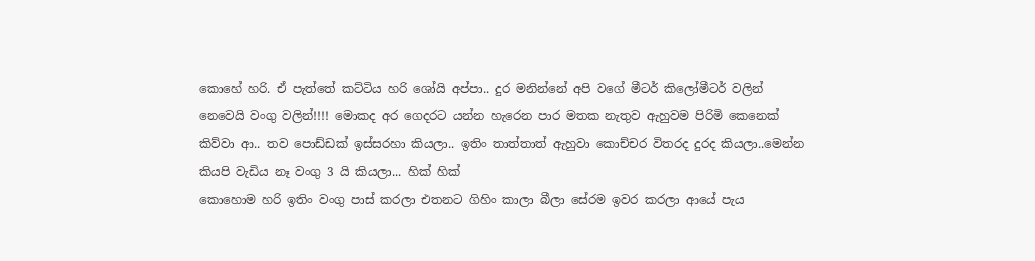කොහේ හරි. ඒ පැත්තේ කට්ටිය හරි ශෝයි අප්පා.. දුර මනින්නේ අපි වගේ මීටර් කිලෝමීටර් වලින් නෙවෙයි වංගු වලින්!!!! මොකද අර ගෙදරට යන්න හැරෙන පාර මතක නැතුව ඇහුවම පිරිමි කෙනෙක් කිව්වා ආ.. තව පොඩ්ඩක් ඉස්සරහා කියලා.. ඉතිං තාත්තාත් ඇහුවා කොච්චර විතරද දුරද කියලා..මෙන්න කියපි වැඩිය නෑ වංගු 3 යි කියලා... හික් හික්
කොහොම හරි ඉතිං වංගු පාස් කරලා එතනට ගිහිං කාලා බීලා සේරම ඉවර කරලා ආයේ පැය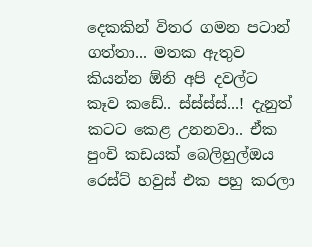දෙකකින් විතර ගමන පටාන් ගත්තා... මතක ඇතුව කියන්න ඕනි අපි දවල්ට කෑ‍ව කඩේ.. ස්ස්ස්ස්...! දැනුත් කටට කෙළ උනනවා.. ඒක පුංචි කඩයක් බෙලිහුල්ඔය රෙස්ට් හවුස් එක පහු කරලා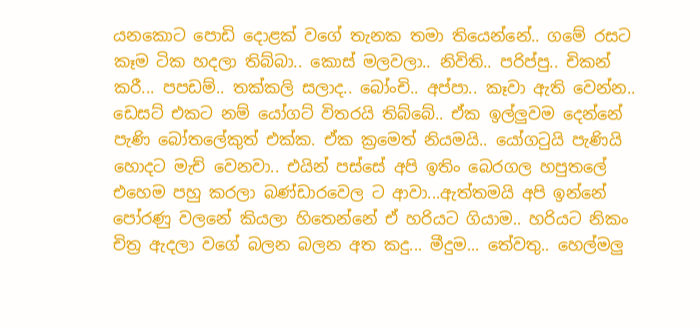යනකොට පොඩි දොළක් වගේ තැනක තමා තියෙන්නේ.. ගමේ රසට කෑම ටික හදලා තිබ්බා.. කොස් මලවලා.. නිවිති.. පරිප්පු.. චිකන් කරී... පපඩම්.. තක්කලි සලාද.. බෝංචි.. අප්පා.. කෑවා ඇති වෙන්න.. ඩෙසට් එකට නම් යෝගට් විතරයි තිබ්බේ.. ඒක ඉල්ලුවම දෙන්නේ පැණි බෝතලේකුත් එක්ක. ඒක ක්‍රමෙත් නියමයි.. යෝගටුයි පැණි‍යි හොදට මැච් වෙනවා.. එයින් පස්සේ අපි ඉතිං බෙරගල හපුතලේ එහෙම පහු කරලා බණ්ඩාරවෙල ට ආවා...ඇත්තමයි අපි ඉන්නේ පෝරණු වලනේ කියලා හිතෙන්නේ ඒ හරියට ගියාම.. හරියට නිකං චිත්‍ර ඇදලා වගේ බලන බලන අත කදු... මීදුම... තේවතු.. හෙල්මලු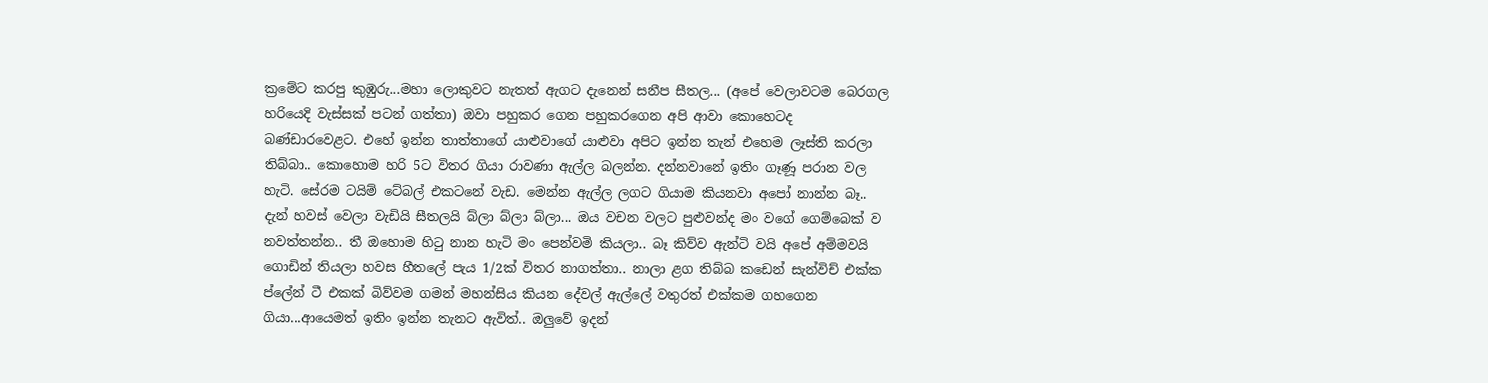ක්‍රමේට කරපු කුඹුරු...මහා ලොකුවට නැතත් ඇගට දැනෙන් සනීප සීතල... (අපේ වෙලාවටම බෙරගල හරියෙදි වැස්සක් පටන් ගත්තා) ඔවා පහුකර ගෙන පහුකරගෙන අපි ආවා කොහෙටද බණ්ඩාරවෙළට. එහේ ඉන්න තාත්තාගේ යාළුවාගේ යාළුවා අපිට ඉන්න තැන් එහෙම ලෑස්ති කරලා තිබ්බා.. කොහොම හරි 5ට විතර ගියා රාවණා ඇල්ල බලන්න. දන්නවානේ ඉතිං ගෑණූ පරාන වල හැටි. සේරම ටයිම් ටේබල් එකටනේ වැ‍ඩ. මෙන්න ඇල්ල ලගට ගියාම කියනවා අපෝ නාන්න බෑ.. දැන් හවස් වෙලා වැඩියි සීතලයි බ්ලා බ්ලා බ්ලා... ඔය වචන වලට පුළුවන්ද මං වගේ ගෙම්බෙක් ව නවත්තන්න.. තී ඔහොම හිටු නාන හැටි මං පෙන්වමි කියලා.. බෑ කිව්ව ඇන්ටි වයි අපේ අම්මවයි ගොඩින් තියලා හවස හීතලේ පැය 1/2ක් විතර නාගත්තා.. නාලා ළග තිබ්බ කඩෙන් සැන්විච් එක්ක ප්ලේන් ටී එකක් බිව්වම ගමන් මහන්සිය කියන දේවල් ඇල්ලේ වතුරත් එක්කම ගහගෙන ගියා...ආයෙමත් ඉතිං ඉන්න තැනට ඇවිත්.. ඔලුවේ ඉදන්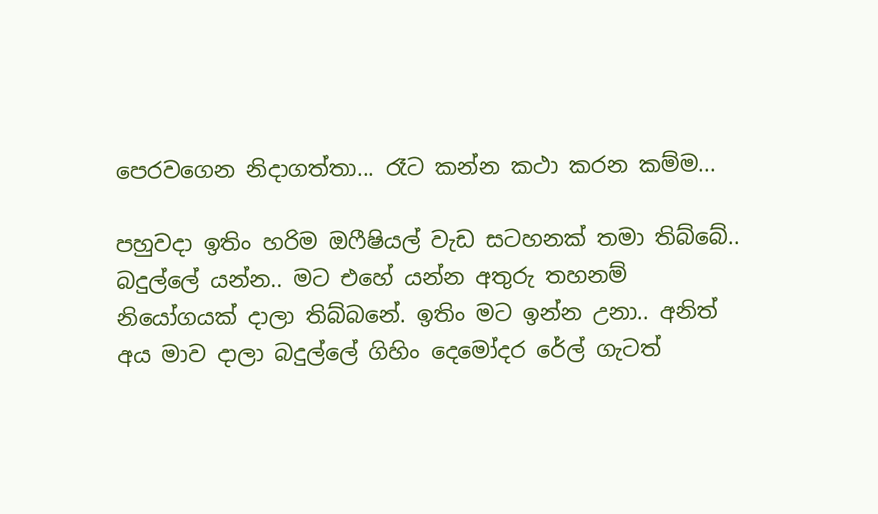පෙර‍වගෙන නිදාගත්තා... රෑට කන්න කථා කරන කම්ම...

පහුවදා ඉතිං හරිම ඔෆීෂියල් වැඩ සටහනක් තමා තිබ්බේ.. බදුල්ලේ යන්න.. මට එහේ යන්න අතුරු තහනම් නියෝගයක් දාලා තිබ්බනේ. ඉතිං මට ඉන්න උනා.. අනිත් අය මාව දාලා බදුල්ලේ ගිහිං දෙමෝදර රේල් ගැටත්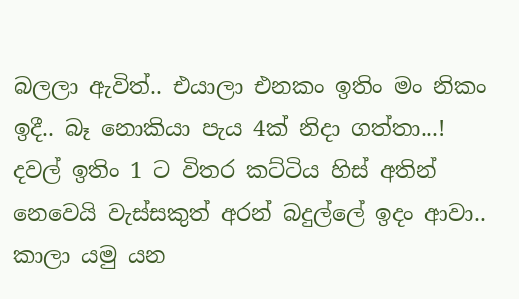බලලා ඇවිත්.. එයාලා එනකං ඉතිං මං නිකං ඉදී.. බෑ නොකියා පැය 4ක් නිදා ගත්තා...! දවල් ඉතිං 1 ට විතර කට්ටිය හිස් අතින් නෙවෙයි වැස්සකුත් අරන් බදුල්ලේ ඉදං ආවා.. කාලා යමු යන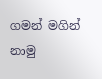ගමන් මගින් නාමු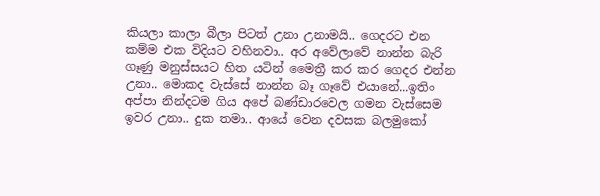කියලා කාලා බීලා පිටත් උනා උනාමයි.. ගෙදරට එන කම්ම එක විදියට වහිනවා.. අර අවේලාවේ නාන්න බැරි ගෑණු මනුස්සයට හිත යටින් මෛත්‍රී කර කර ගෙදර එන්න උනා.. මොකද වැස්සේ නාන්න බෑ ගෑවේ එයානේ...ඉතිං අප්පා නින්දටම ගිය අපේ බණ්ඩාරවෙල ගමන වැස්සෙම ඉවර උනා.. දුක තමා.. ආයේ වෙන දවසක බලමුකෝ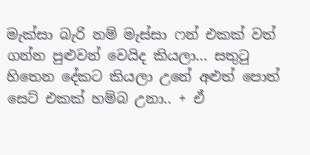මැක්සා බැරි නම් මැස්සා ෆන් එකක් වත් ගන්න පුළුවන් වෙයිද කියලා... සතුටු හිතෙන දේකට කියලා උනේ අළුත් පොත් සෙට් එකක් හම්බ උනා.. + ඒ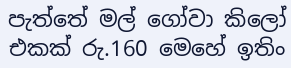පැත්තේ මල් ගෝවා කිලෝ එකක් රු.160 මෙහේ ඉතිං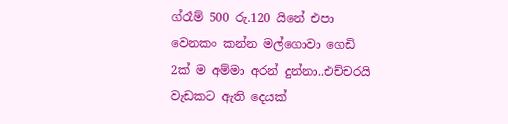ග්රෑම් 500 රු.120 යිනේ එපා වෙනකං කන්න මල්ගොවා ගෙඩි 2ක් ම අම්මා අරන් දුන්නා..එච්චරයි වැඩකට ඇති දෙයක්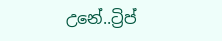උනේ..ට්‍රිප්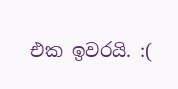එක ඉවරයි. :(